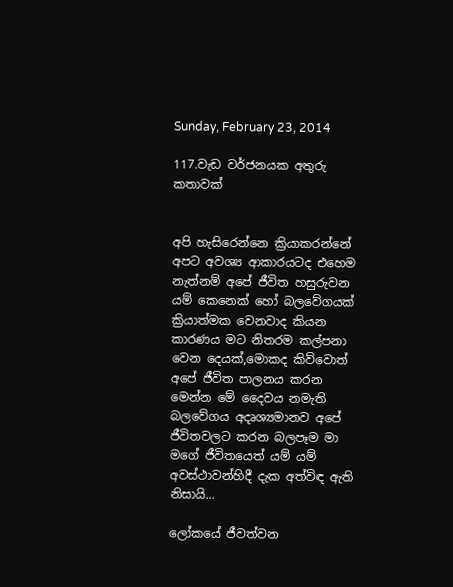Sunday, February 23, 2014

117.වැඩ වර්ජනයක අතුරු කතාවක්


අපි හැසිරෙන්නෙ ක්‍රියාකරන්නේ අපට අවශ්‍ය ආකාරයටද එහෙම නැත්නම් අපේ ජීවිත හසුරුවන යම් කෙනෙක් හෝ බලවේගයක් ක්‍රියාත්මක වෙනවාද කියන කාරණය මට නිතරම කල්පනා වෙන දෙයක්,මොකද කිව්වොත් අපේ ජීවිත පාලනය කරන මෙන්න මේ දෛවය නමැති බලවේගය අදෘශ්‍යමානව අපේ ජීවිතවලට කරන බලපෑම මා මගේ ජීවිතයෙත් යම් යම් අවස්ථාවන්හිදී දැක අත්විඳ ඇති නිසායි...

ලෝකයේ ජීවත්වන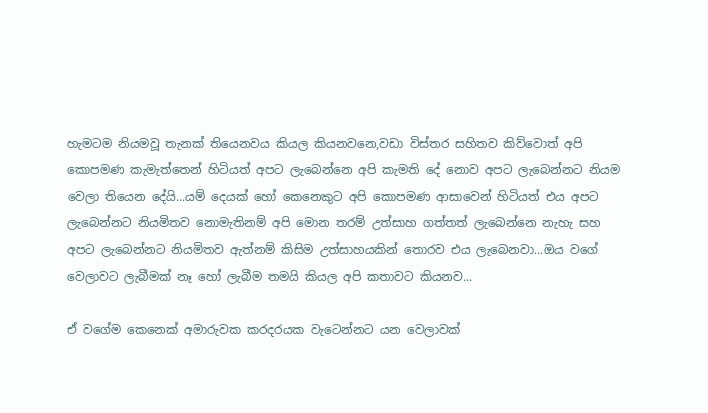හැමටම නියමවූ තැනක් තියෙනවය කියල කියනවනෙ,වඩා විස්තර සහිතව කිව්වොත් අපි කොපමණ කැමැත්තෙන් හිටියත් අපට ලැබෙන්නෙ අපි කැමති දේ නොව අපට ලැබෙන්නට නියම වෙලා තියෙන දේයි...යම් දෙයක් හෝ කෙනෙකුට අපි කොපමණ ආසාවෙන් හිටියත් එය අපට ලැබෙන්නට නියමිතව නොමැතිනම් අපි මොන තරම් උත්සාහ ගත්තත් ලැබෙන්නෙ නැහැ සහ අපට ලැබෙන්නට නියමිතව ඇත්නම් කිසිම උත්සාහයකින් තොරව එය ලැබෙනවා...ඔය වගේ වෙලාවට ලැබීමක් නෑ හෝ ලැබීම තමයි කියල අපි කතාවට කියනව...

ඒ වගේම කෙනෙක් අමාරුවක කරදරයක වැටෙන්නට යන වෙලාවක්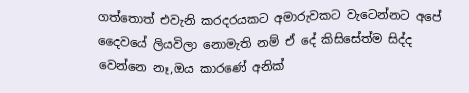ගත්තොත් එවැනි කරදරයකට අමාරුවකට වැටෙන්නට අපේ දෛවයේ ලියවිලා නොමැති නම් ඒ දේ කිසිසේත්ම සිද්ද වෙන්නෙ නෑ,ඔය කාරණේ අනික්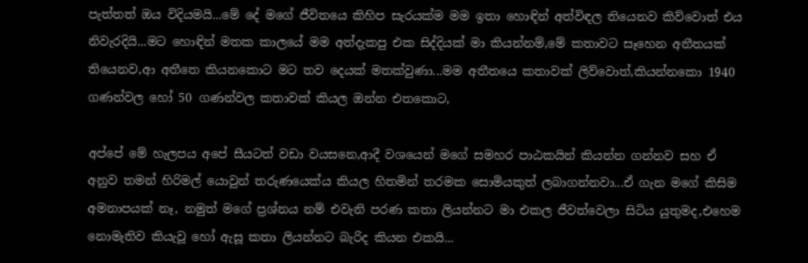පැත්තත් ඔය විදියමයි...මේ දේ මගේ ජීවිතයෙ කිහිප සැරයක්ම මම ඉතා හොඳින් අත්විඳල තියෙනව කිව්වොත් එය නිවැරදියි...මට හොඳින් මතක කාලයේ මම අත්දැකපු එක සිද්දියක් මා කියන්නම්,මේ කතාවට සෑහෙන අතීතයක් තියෙනව,ආ අතීතෙ කියනකොට මට තව දෙයක් මතක්වුණා...මම අතීතයෙ කතාවක් ලිව්වොත්,කියන්නකො 1940 ගණන්වල හෝ 50 ගණන්වල කතාවක් කියල ඔන්න එතකොට,

අප්පේ මේ හැලපය අපේ සීයටත් වඩා වයසනෙ,ආදී වශයෙන් මගේ සමහර පාඨකයින් කියන්න ගන්නව සහ ඒ අනුව තමන් හිරිමල් යොවුන් තරුණයෙක්ය කියල හිතමින් තරමක සොමියකුත් ලබාගන්නවා...ඒ ගැන මගේ කිසිම අමනාපයක් නෑ, නමුත් මගේ ප්‍රශ්නය නම් එවැනි පරණ කතා ලියන්නට මා එකල ජීවත්වෙලා සිටිය යුතුමද,එහෙම නොමැතිව කියැවූ හෝ ඇසූ කතා ලියන්නට බැරිද කියන එකයි...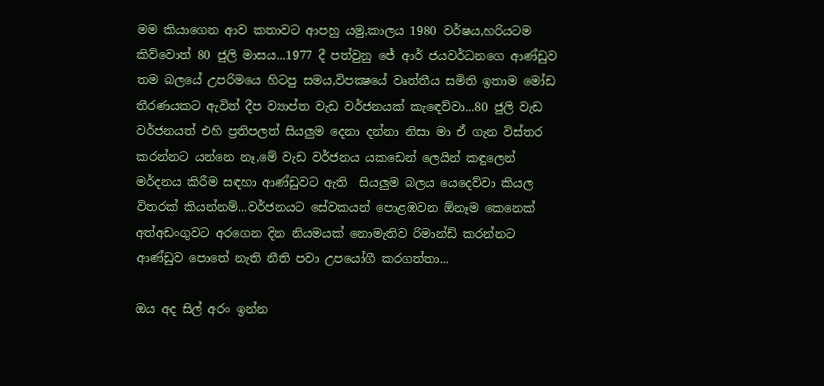මම කියාගෙන ආව කතාවට ආපහු යමු,කාලය 1980 වර්ෂය,හරියටම කිව්වොත් 80 ජුලි මාසය...1977 දී පත්වුනු ජේ ආර් ජයවර්ධනගෙ ආණ්ඩුව  තම බලයේ උපරිමයෙ හිටපු සමය,විපක්‍ෂයේ වෘත්තීය සමිති ඉතාම මෝඩ තීරණයකට ඇවිත් දීප ව්‍යාප්ත වැඩ වර්ජනයක් කැඳෙව්වා...80 ජුලි වැඩ වර්ජනයත් එහි ප්‍රතිපලත් සියලුම දෙනා දන්නා නිසා මා ඒ ගැන විස්තර කරන්නට යන්නෙ නෑ,මේ වැඩ වර්ජනය යකඩෙන් ලෙයින් කඳුලෙන් මර්දනය කිරීම සඳහා ආණ්ඩුවට ඇති  සියලුම බලය යෙදෙව්වා කියල විතරක් කියන්නම්...වර්ජනයට සේවකයන් පොළඹවන ඕනෑම කෙනෙක් අත්අඩංගුවට අරගෙන දින නියමයක් නොමැතිව රිමාන්ඩ් කරන්නට ආණ්ඩුව පොතේ නැති නීති පවා උපයෝගී කරගත්තා...

ඔය අද සිල් අරං ඉන්න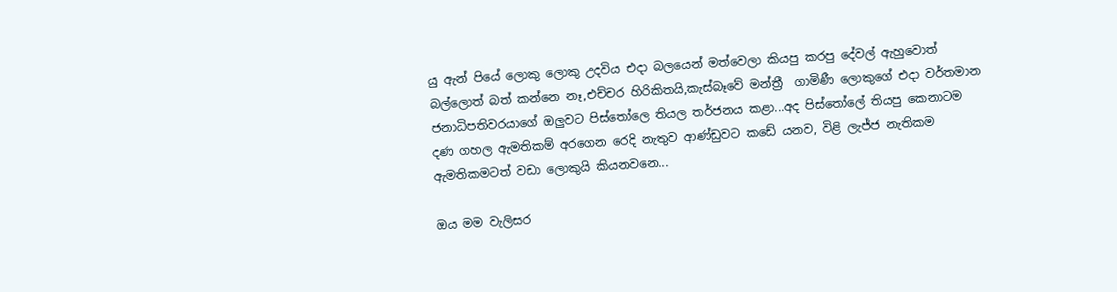යු ඇන් පියේ ලොකු ලොකු උදවිය එදා බලයෙන් මත්වෙලා කියපු කරපු දේවල් ඇහුවොත් බල්ලොත් බත් කන්නෙ නෑ,එච්චර හිරිකිතයි,කැස්බෑවේ මන්ත්‍රී  ගාමිණී ලොකුගේ එදා වර්තමාන ජනාධිපතිවරයාගේ ඔලුවට පිස්තෝලෙ තියල තර්ජනය කළා...අද පිස්තෝලේ තියපු කෙනාටම දණ ගහල ඇමතිකම් අරගෙන රෙදි නැතුව ආණ්ඩුවට කඩේ යනව, විළි ලැජ්ජ නැතිකම ඇමතිකමටත් වඩා ලොකුයි කියනවනෙ...

ඔය මම වැලිසර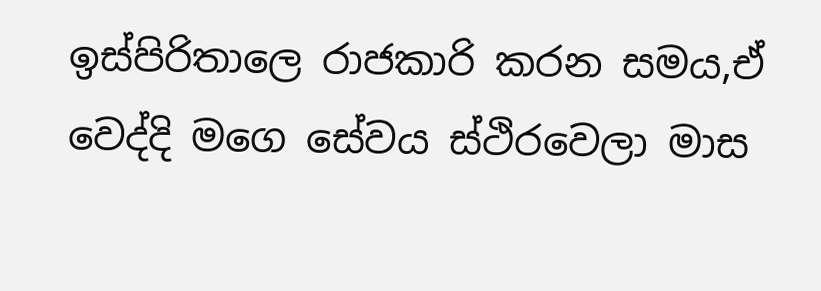ඉස්පිරිතාලෙ රාජකාරි කරන සමය,ඒ වෙද්දි මගෙ සේවය ස්ථිරවෙලා මාස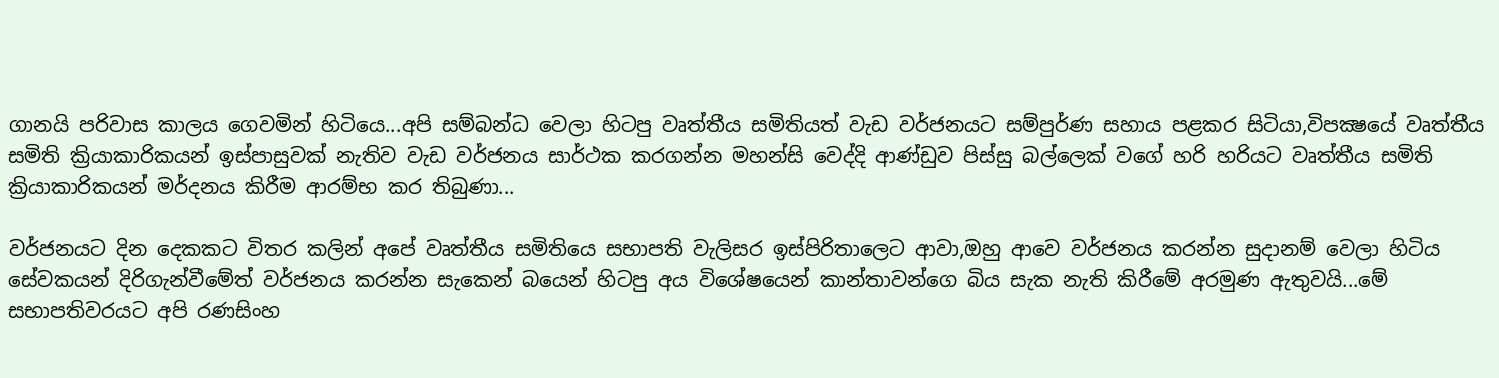ගානයි පරිවාස කාලය ගෙවමින් හිටියෙ...අපි සම්බන්ධ වෙලා හිටපු වෘත්තීය සමිතියත් වැඩ වර්ජනයට සම්පුර්ණ සහාය පළකර සිටියා,විපක්‍ෂයේ වෘත්තීය සමිති ක්‍රියාකාරිකයන් ඉස්පාසුවක් නැතිව වැඩ වර්ජනය සාර්ථක කරගන්න මහන්සි වෙද්දි ආණ්ඩුව පිස්සු බල්ලෙක් වගේ හරි හරියට වෘත්තීය සමිති ක්‍රියාකාරිකයන් මර්දනය කිරීම ආරම්භ කර තිබුණා...

වර්ජනයට දින දෙකකට විතර කලින් අපේ වෘත්තීය සමිතියෙ සභාපති වැලිසර ඉස්පිරිතාලෙට ආවා,ඔහු ආවෙ වර්ජනය කරන්න සුදානම් වෙලා හිටිය සේවකයන් දිරිගැන්වීමේත් වර්ජනය කරන්න සැකෙන් බයෙන් හිටපු අය විශේෂයෙන් කාන්තාවන්ගෙ බිය සැක නැති කිරීමේ අරමුණ ඇතුවයි...මේ සභාපතිවරයට අපි රණසිංහ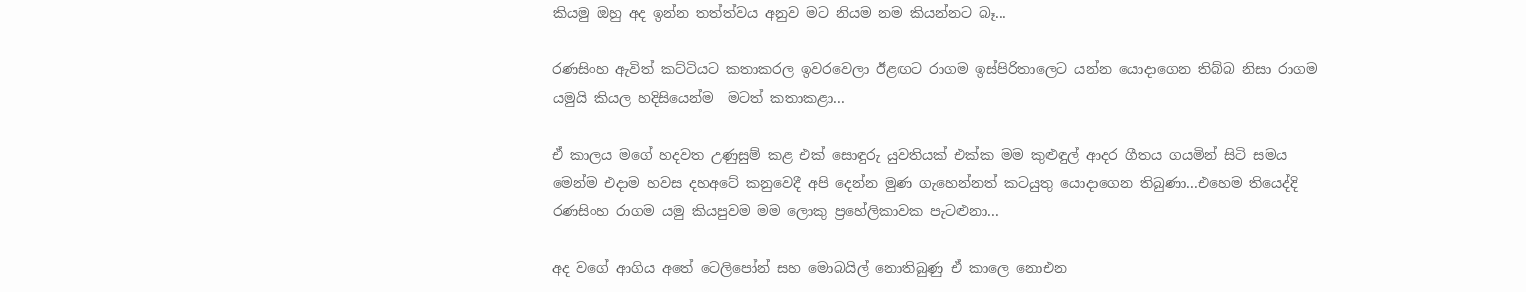කියමු ඔහු අද ඉන්න තත්ත්වය අනුව මට නියම නම කියන්නට බෑ...

රණසිංහ ඇවිත් කට්ටියට කතාකරල ඉවරවෙලා ඊළඟට රාගම ඉස්පිරිතාලෙට යන්න යොදාගෙන තිබ්බ නිසා රාගම යමුයි කියල හදිසියෙන්ම  මටත් කතාකළා...

ඒ කාලය මගේ හදවත උණුසුම් කළ එක් සොඳුරු යුවතියක් එක්ක මම කුළුඳුල් ආදර ගීතය ගයමින් සිටි සමය මෙන්ම එදාම හවස දහඅටේ කනුවෙදී අපි දෙන්න මුණ ගැහෙන්නත් කටයුතු යොදාගෙන තිබුණා...එහෙම තියෙද්දි රණසිංහ රාගම යමු කියපුවම මම ලොකු ප්‍රහේලිකාවක පැටළුනා...

අද වගේ ආගිය අතේ ටෙලිපෝන් සහ මොබයිල් නොතිබුණු ඒ කාලෙ නොඑන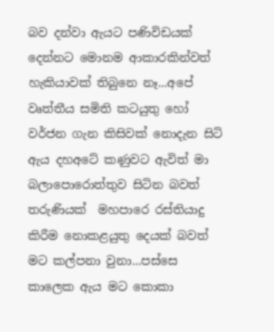බව දන්වා ඇයට පණිවිඩයක් දෙන්නට මොනම ආකාරකින්වත් හැකියාවක් තිබුනෙ නෑ...අපේ වෘත්තීය සමිති කටයුතු හෝ වර්ජන ගැන කිසිවක් නොදැන සිටි ඇය දහඅටේ කණුවට ඇවිත් මා බලාපොරොත්තුව සිටින බවත් තරුණියක්  මහපාරෙ රස්තියාදු කිරීම නොකළයුතු දෙයක් බවත් මට කල්පනා වුනා...පස්සෙ කාලෙක ඇය මට කොකා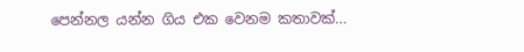පෙන්නල යන්න ගිය එක වෙනම කතාවක්...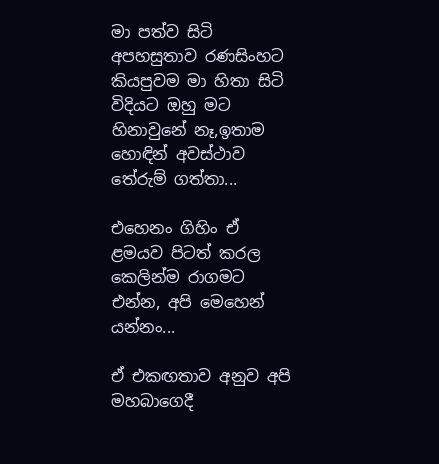මා පත්ව සිටි අපහසුතාව රණසිංහට කියපුවම මා හිතා සිටි විදියට ඔහු මට හිනාවුනේ නෑ,ඉතාම හොඳින් අවස්ථාව තේරුම් ගත්තා...

එහෙනං ගිහිං ඒ ළමයව පිටත් කරල කෙලින්ම රාගමට එන්න, අපි මෙහෙන් යන්නං...

ඒ එකඟතාව අනුව අපි මහබාගෙදී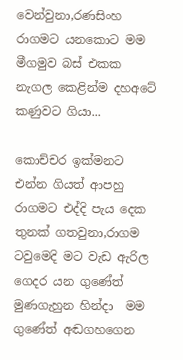වෙන්වුනා,රණසිංහ රාගමට යනකොට මම මීගමුව බස් එකක නැගල කෙළින්ම දහඅටේ කණුවට ගියා...

කොච්චර ඉක්මනට එන්න ගියත් ආපහු රාගමට එද්දි පැය දෙක තුනක් ගතවුනා,රාගම ටවුමෙදි මට වැඩ ඇරිල ගෙදර යන ගුණේත් මුණගැහුන හින්දා  මම ගුණේත් අඬගහගෙන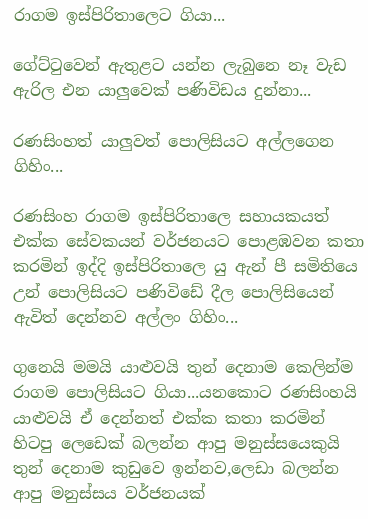රාගම ඉස්පිරිතාලෙට ගියා...

ගේට්ටුවෙන් ඇතුළට යන්න ලැබුනෙ නෑ වැඩ ඇරිල එන යාලුවෙක් පණිවිඩය දුන්නා...

රණසිංහත් යාලුවත් පොලිසියට අල්ලගෙන ගිහිං...

රණසිංහ රාගම ඉස්පිරිතාලෙ සහායකයත් එක්ක සේවකයන් වර්ජනයට පොළඹවන කතා කරමින් ඉද්දි ඉස්පිරිතාලෙ යු ඇන් පී සමිතියෙ උන් පොලිසියට පණිවිඩේ දීල පොලිසියෙන් ඇවිත් දෙන්නව අල්ලං ගිහිං...

ගුනෙයි මමයි යාළුවයි තුන් දෙනාම කෙලින්ම රාගම පොලිසියට ගියා...යනකොට රණසිංහයි යාළුවයි ඒ දෙන්නත් එක්ක කතා කරමින් හිටපු ලෙඩෙක් බලන්න ආපු මනුස්සයෙකුයි තුන් දෙනාම කුඩුවෙ ඉන්නව,ලෙඩා බලන්න ආපු මනුස්සය වර්ජනයක්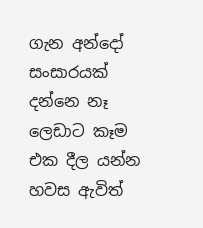ගැන අන්දෝ සංසාරයක් දන්නෙ නෑ ලෙඩාට කෑම එක දීල යන්න හවස ඇවිත්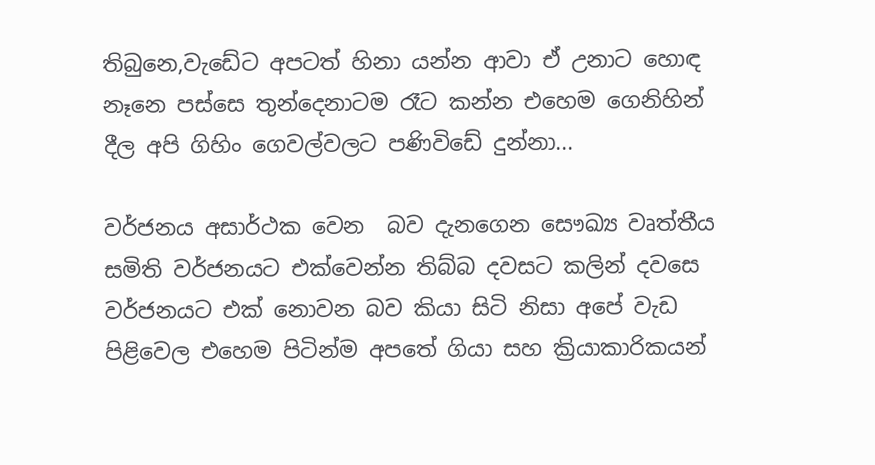තිබුනෙ,වැඩේට අපටත් හිනා යන්න ආවා ඒ උනාට හොඳ නෑනෙ පස්සෙ තුන්දෙනාටම රෑට කන්න එහෙම ගෙනිහින් දීල අපි ගිහිං ගෙවල්වලට පණිවිඩේ දුන්නා...

වර්ජනය අසාර්ථක වෙන  බව දැනගෙන සෞඛ්‍ය වෘත්තීය සමිති වර්ජනයට එක්වෙන්න තිබ්බ දවසට කලින් දවසෙ වර්ජනයට එක් නොවන බව කියා සිටි නිසා අපේ වැඩ පිළිවෙල එහෙම පිටින්ම අපතේ ගියා සහ ක්‍රියාකාරිකයන්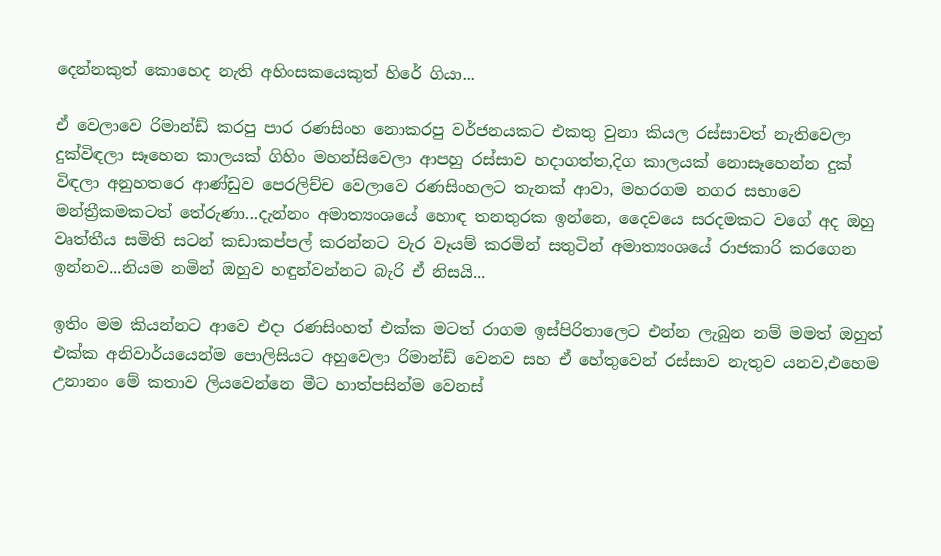දෙන්නකුත් කොහෙද නැති අහිංසකයෙකුත් හිරේ ගියා...

ඒ වෙලාවෙ රිමාන්ඩ් කරපු පාර රණසිංහ නොකරපු වර්ජනයකට එකතු වුනා කියල රස්සාවත් නැතිවෙලා දුක්විඳලා සෑහෙන කාලයක් ගිහිං මහන්සිවෙලා ආපහු රස්සාව හදාගත්ත,දිග කාලයක් නොසෑහෙන්න දුක් විඳලා අනුහතරෙ ආණ්ඩුව පෙරලිච්ච වෙලාවෙ රණසිංහලට තැනක් ආවා, මහරගම නගර සභාවෙ මන්ත්‍රීකමකටත් තේරුණා...දැන්නං අමාත්‍යංශයේ හොඳ තනතුරක ඉන්නෙ, දෛවයෙ සරදමකට වගේ අද ඔහු වෘත්තීය සමිති සටන් කඩාකප්පල් කරන්නට වැර වෑයම් කරමින් සතුටින් අමාත්‍යංශයේ රාජකාරි කරගෙන ඉන්නව...නියම නමින් ඔහුව හඳුන්වන්නට බැරි ඒ නිසයි...

ඉතිං මම කියන්නට ආවෙ එදා රණසිංහත් එක්ක මටත් රාගම ඉස්පිරිතාලෙට එන්න ලැබුන නම් මමත් ඔහුත් එක්ක අනිවාර්යයෙන්ම පොලිසියට අහුවෙලා රිමාන්ඩ් වෙනව සහ ඒ හේතුවෙන් රස්සාව නැතුව යනව,එහෙම උනානං මේ කතාව ලියවෙන්නෙ මීට හාත්පසින්ම වෙනස්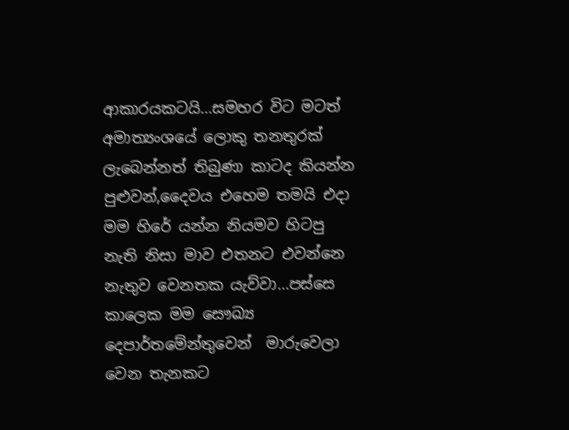ආකාරයකටයි...සමහර විට මටත් අමාත්‍යංශයේ ලොකු තනතුරක් ලැබෙන්නත් තිබුණා කාටද කියන්න පුළුවන්,දෛවය එහෙම තමයි එදා මම හිරේ යන්න නියමව හිටපු නැති නිසා මාව එතනට එවන්නෙ  නැතුව වෙනතක යැව්වා...පස්සෙ කාලෙක මම සෞඛ්‍ය දෙපාර්තමේන්තුවෙන්  මාරුවෙලා වෙන තැනකට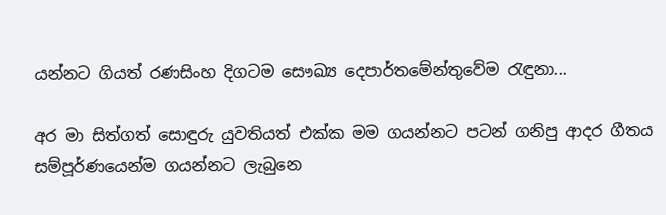යන්නට ගියත් රණසිංහ දිගටම සෞඛ්‍ය දෙපාර්තමේන්තුවේම රැඳුනා...

අර මා සිත්ගත් සොඳුරු යුවතියත් එක්ක මම ගයන්නට පටන් ගනිපු ආදර ගීතය සම්පූර්ණයෙන්ම ගයන්නට ලැබුනෙ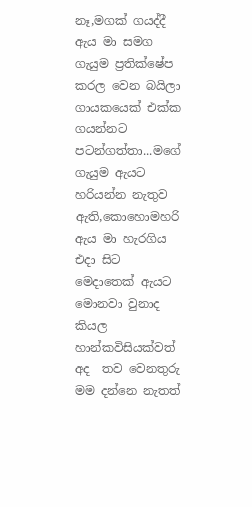නෑ,මගක් ගයද්දී ඇය මා සමග  ගැයුම ප්‍රතික්ෂේප කරල වෙන බයිලා ගායකයෙක් එක්ක ගයන්නට පටන්ගත්තා...මගේ ගැයුම ඇයට හරියන්න නැතුව ඇති,කොහොමහරි ඇය මා හැරගිය එදා සිට මෙදාතෙක් ඇයට මොනවා වුනාද කියල හාන්කවිසියක්වත් අද  තව වෙනතුරු මම දන්නෙ නැතත්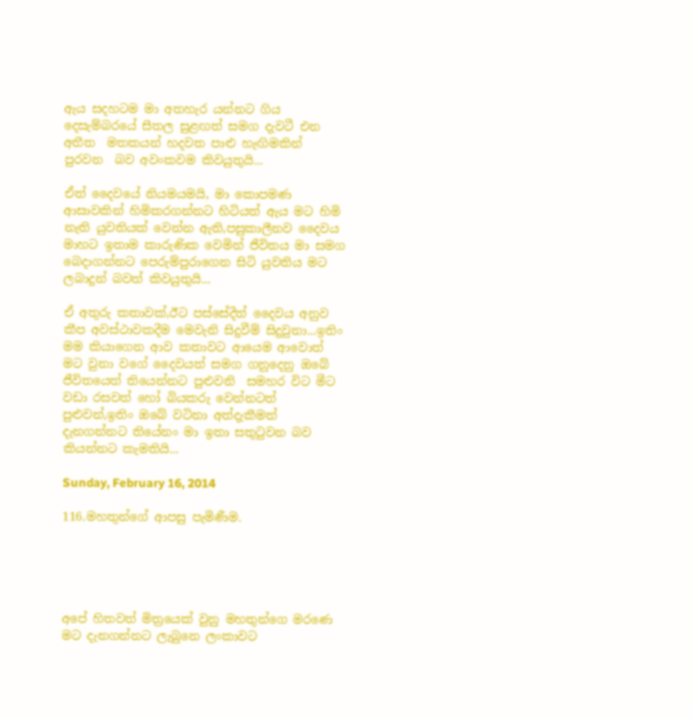ඇය සදහටම මා අතහැර යන්නට ගිය දෙසැම්බරයේ සීතල සුළඟත් සමග දැවටී එන  අතීත  මතකයන් හදවත පාළු හැඟිමකින්  පුරවන  බව අවංකවම කිවයුතුයි...

ඒත් දෛවයේ නියමයමයි, මා කොපමණ ආසාවකින් හිමිකරගන්නට හිටියත් ඇය මට හිමි නැති යුවතියක් වෙන්න ඇති,පසුකාලීනව දෛවය මාහට ඉතාම කාරුණික වෙමින් ජීවිතය මා සමග බෙදාගන්නට පෙරුම්පුරාගෙන සිටි යුවතිය මට ලබාදුන් බවත් කිවයුතුයි...

ඒ අතුරු කතාවක්,ඊට පස්සේදීත් දෛවය අනුව කීප අවස්ථාවකදීම මෙවැනි සිදුවීම් සිදුවුනා...ඉතිං මම කියාගෙන ආව කතාවට ආයෙම ආවොත් මට වුනා වගේ දෛවයත් සමග ගනුදෙනු ඔබේ ජීවිතයෙත් තියෙන්නට පුළුවනි  සමහර විට මීට වඩා රසවත් හෝ බියකරු වෙන්නටත් පුළුවන්,ඉතිං ඔබේ වටිනා අත්දැකීමත් දැනගන්නට තියේනං මා ඉතා සතුටුවන බව කියන්නට කැමතියි...

Sunday, February 16, 2014

116.මහතුන්ගේ ආපසු පැමිණීම.





අපේ හිතවත් මිත්‍රයෙක් වුනු මහතුන්ගෙ මරණෙ මට දැනගන්නට ලැබුනෙ ලංකාවට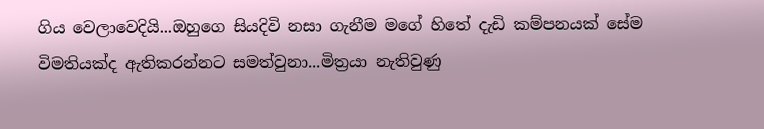ගිය වෙලාවෙදියි...ඔහුගෙ සියදිවි නසා ගැනීම මගේ හිතේ දැඩි කම්පනයක් සේම විමතියක්ද ඇතිකරන්නට සමත්වුනා...මිත්‍රයා නැතිවුණු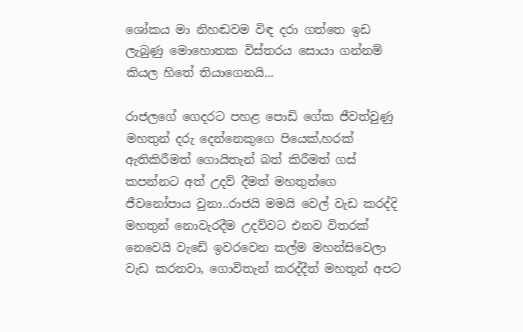ශෝකය මා නිහඬවම විඳ දරා ගත්තෙ ඉඩ ලැබුණු මොහොතක විස්තරය සොයා ගන්නම් කියල හිතේ තියාගෙනයි...

රාජලගේ ගෙදරට පහළ පොඩි ගේක ජීවත්වුණු මහතුන් දරු දෙන්නෙකුගෙ පියෙක්,හරක් ඇතිකිරීමත් ගොයිතැන් බත් කිරීමත් ගස් කපන්නට අත් උදව් දීමත් මහතුන්ගෙ ජීවනෝපාය වුනා..රාජයි මමයි වෙල් වැඩ කරද්දි මහතුන් නොවැරදීම උදව්වට එනව විතරක් නෙවෙයි වැඩේ ඉවරවෙන කල්ම මහන්සිවෙලා වැඩ කරනවා, ගොවිතැන් කරද්දීත් මහතුන් අපට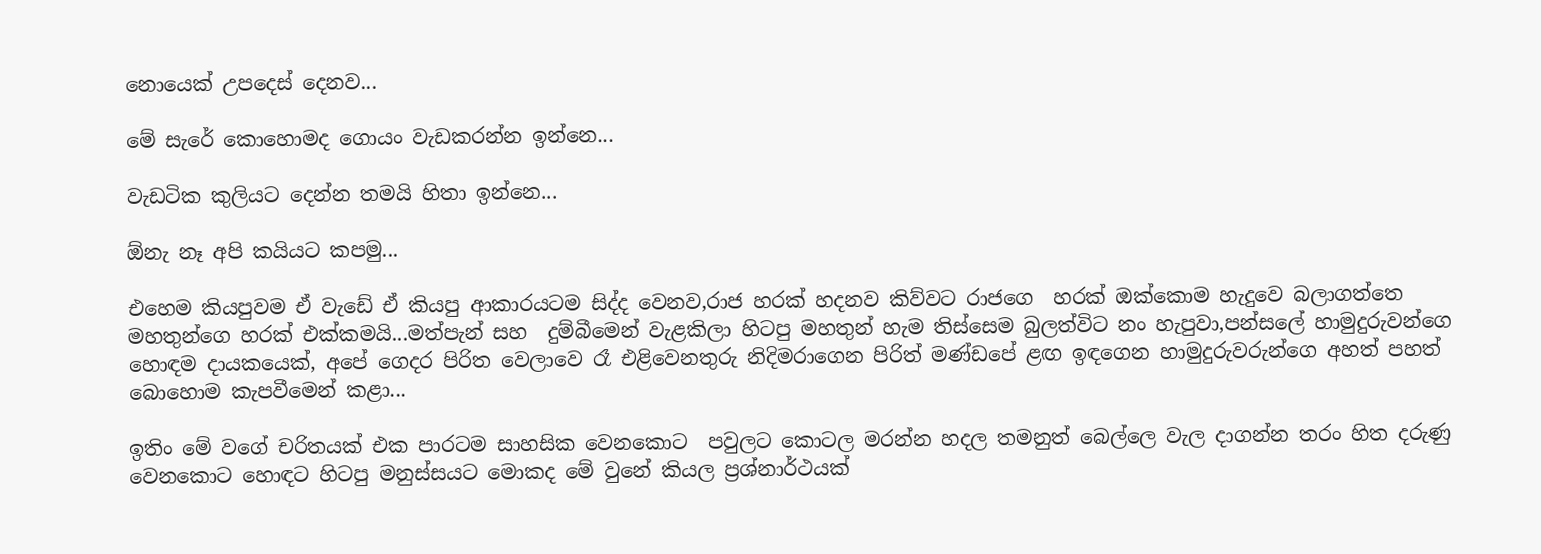නොයෙක් උපදෙස් දෙනව...

මේ සැරේ කොහොමද ගොයං වැඩකරන්න ඉන්නෙ...

වැඩටික කුලියට දෙන්න තමයි හිතා ඉන්නෙ...

ඕනැ නෑ අපි කයියට කපමු...

එහෙම කියපුවම ඒ වැඩේ ඒ කියපු ආකාරයටම සිද්ද වෙනව,රාජ හරක් හදනව කිව්වට රාජගෙ  හරක් ඔක්කොම හැදුවෙ බලාගත්තෙ මහතුන්ගෙ හරක් එක්කමයි...මත්පැන් සහ  දුම්බීමෙන් වැළකිලා හිටපු මහතුන් හැම තිස්සෙම බුලත්විට නං හැපුවා,පන්සලේ හාමුදුරුවන්ගෙ හොඳම දායකයෙක්, අපේ ගෙදර පිරිත වෙලාවෙ රෑ එළිවෙනතුරු නිදිමරාගෙන පිරිත් මණ්ඩපේ ළඟ ඉඳගෙන හාමුදුරුවරුන්ගෙ අහත් පහත්   බොහොම කැපවීමෙන් කළා...

ඉතිං මේ වගේ චරිතයක් එක පාරටම සාහසික වෙනකොට  පවුලට කොටල මරන්න හදල තමනුත් බෙල්ලෙ වැල දාගන්න තරං හිත දරුණු වෙනකොට හොඳට හිටපු මනුස්සයට මොකද මේ වුනේ කියල ප්‍රශ්නාර්ථයක්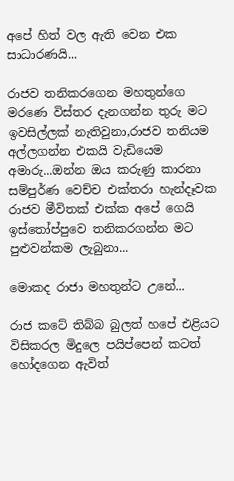අපේ හිත් වල ඇති වෙන එක සාධාරණයි...

රාජව තනිකරගෙන මහතුන්ගෙ මරණෙ විස්තර දැනගන්න තුරු මට ඉවසිල්ලක් නැතිවුනා,රාජව තනියම අල්ලගන්න එකයි වැඩියෙම අමාරු...ඔන්න ඔය කරුණු කාරනා සම්පුර්ණ වෙච්ච එක්තරා හැන්දෑවක රාජව මීවිතක් එක්ක අපේ ගෙයි ඉස්තෝප්පුවෙ තනිකරගන්න මට පුළුවන්කම ලැබුනා...

මොකද රාජා මහතුන්ට උනේ...

රාජ කටේ තිබ්බ බුලත් හපේ එළියට විසිකරල මිදුලෙ පයිප්පෙන් කටත් හෝදගෙන ඇවිත්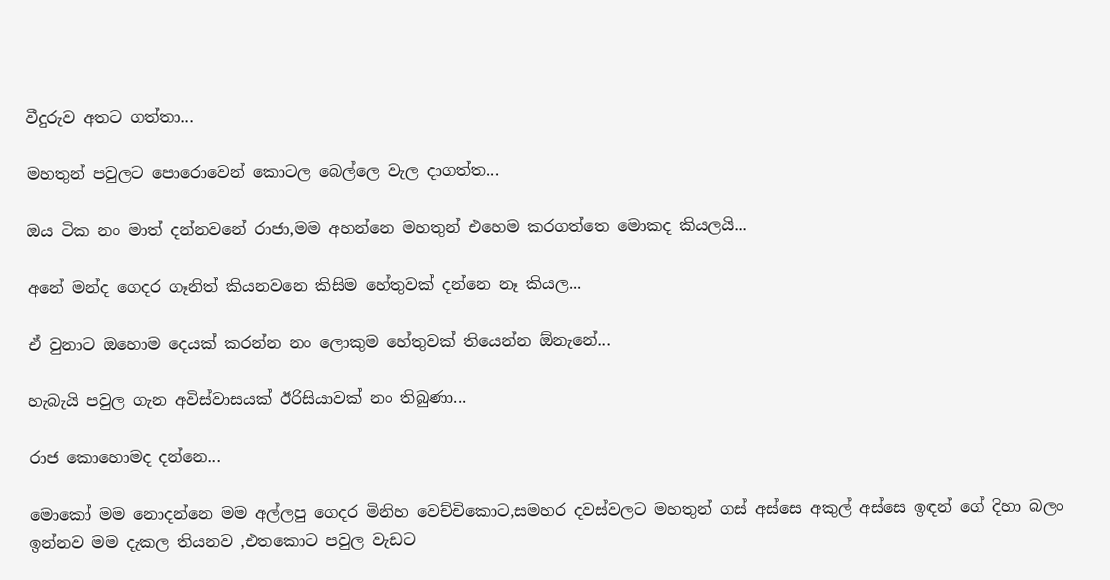වීදුරුව අතට ගත්තා...

මහතුන් පවුලට පොරොවෙන් කොටල බෙල්ලෙ වැල දාගත්ත...

ඔය ටික නං මාත් දන්නවනේ රාජා,මම අහන්නෙ මහතුන් එහෙම කරගත්තෙ මොකද කියලයි...

අනේ මන්ද ගෙදර ගෑනිත් කියනවනෙ කිසිම හේතුවක් දන්නෙ නෑ කියල...

ඒ වුනාට ඔහොම දෙයක් කරන්න නං ලොකුම හේතුවක් තියෙන්න ඕනැනේ...

හැබැයි පවුල ගැන අවිස්වාසයක් ඊරිසියාවක් නං තිබුණා...

රාජ කොහොමද දන්නෙ...

මොකෝ මම නොදන්නෙ මම අල්ලපු ගෙදර මිනිහ වෙච්චිකොට,සමහර දවස්වලට මහතුන් ගස් අස්සෙ අකුල් අස්සෙ ඉඳන් ගේ දිහා බලං ඉන්නව මම දැකල තියනව ,එතකොට පවුල වැඩට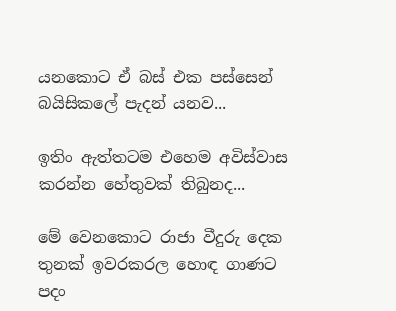යනකොට ඒ බස් එක පස්සෙන් බයිසිකලේ පැදන් යනව...

ඉතිං ඇත්තටම එහෙම අවිස්වාස කරන්න හේතුවක් තිබුනද...

මේ වෙනකොට රාජා වීදුරු දෙක තුනක් ඉවරකරල හොඳ ගාණට පදං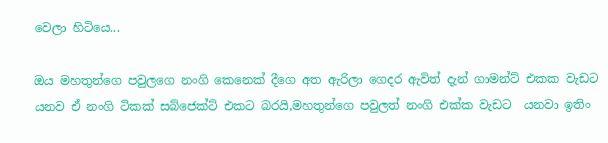වෙලා හිටියෙ...

ඔය මහතුන්ගෙ පවුලගෙ නංගි කෙනෙක් දීගෙ අත ඇරිලා ගෙදර ඇවිත් දැන් ගාමන්ට් එකක වැඩට යනව ඒ නංගි ටිකක් සබ්ජෙක්ට් එකට බරයි,මහතුන්ගෙ පවුලත් නංගි එක්ක වැඩට  යනවා ඉතිං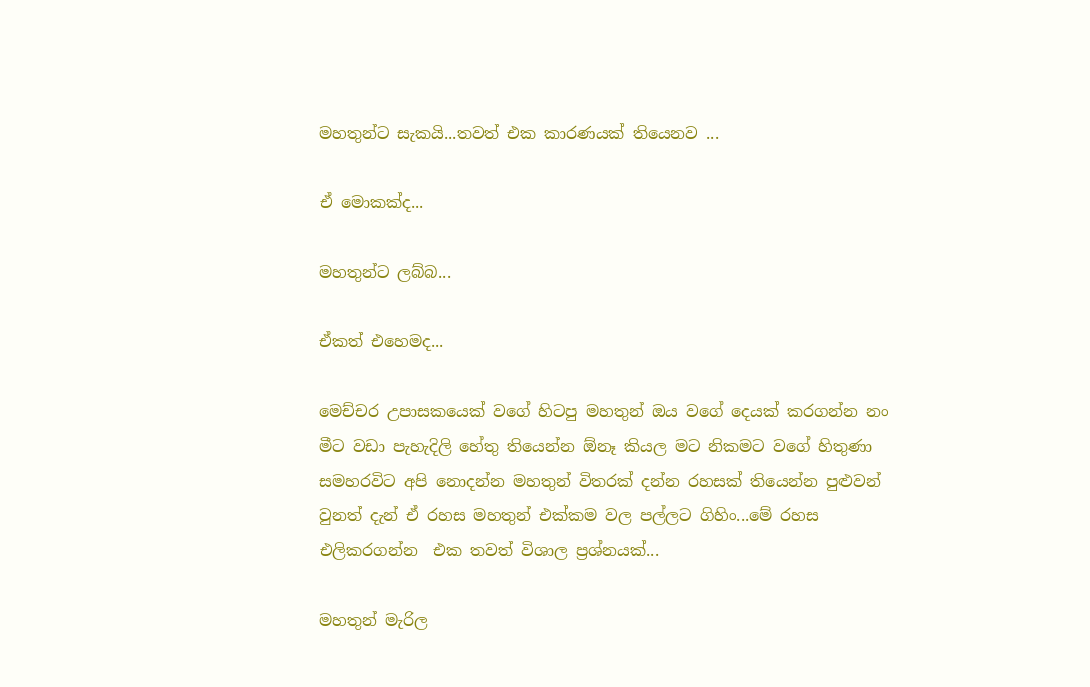මහතුන්ට සැකයි...තවත් එක කාරණයක් තියෙනව ...

ඒ මොකක්ද...

මහතුන්ට ලබ්බ...

ඒකත් එහෙමද...

මෙච්චර උපාසකයෙක් වගේ හිටපු මහතුන් ඔය වගේ දෙයක් කරගන්න නං මීට වඩා පැහැදිලි හේතු තියෙන්න ඕනෑ කියල මට නිකමට වගේ හිතුණා සමහරවිට අපි නොදන්න මහතුන් විතරක් දන්න රහසක් තියෙන්න පුළුවන් වුනත් දැන් ඒ රහස මහතුන් එක්කම වල පල්ලට ගිහිං...මේ රහස එලිකරගන්න  එක තවත් විශාල ප්‍රශ්නයක්...

මහතුන් මැරිල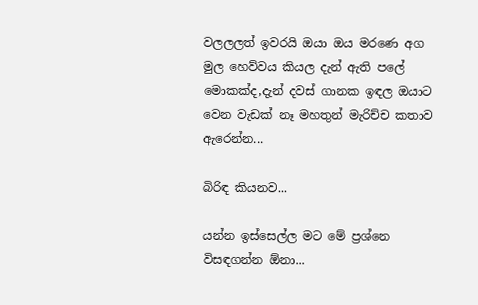වලලලත් ඉවරයි ඔයා ඔය මරණෙ අග මුල හෙව්වය කියල දැන් ඇති පලේ මොකක්ද,දැන් දවස් ගානක ඉඳල ඔයාට වෙන වැඩක් නෑ මහතුන් මැරිච්ච කතාව ඇරෙන්න...

බිරිඳ කියනව...

යන්න ඉස්සෙල්ල මට මේ ප්‍රශ්නෙ විසඳගන්න ඕනා...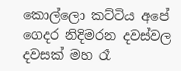කොල්ලො කට්ටිය අපේ ගෙදර නිදිමරන දවස්වල  දවසක් මහ රෑ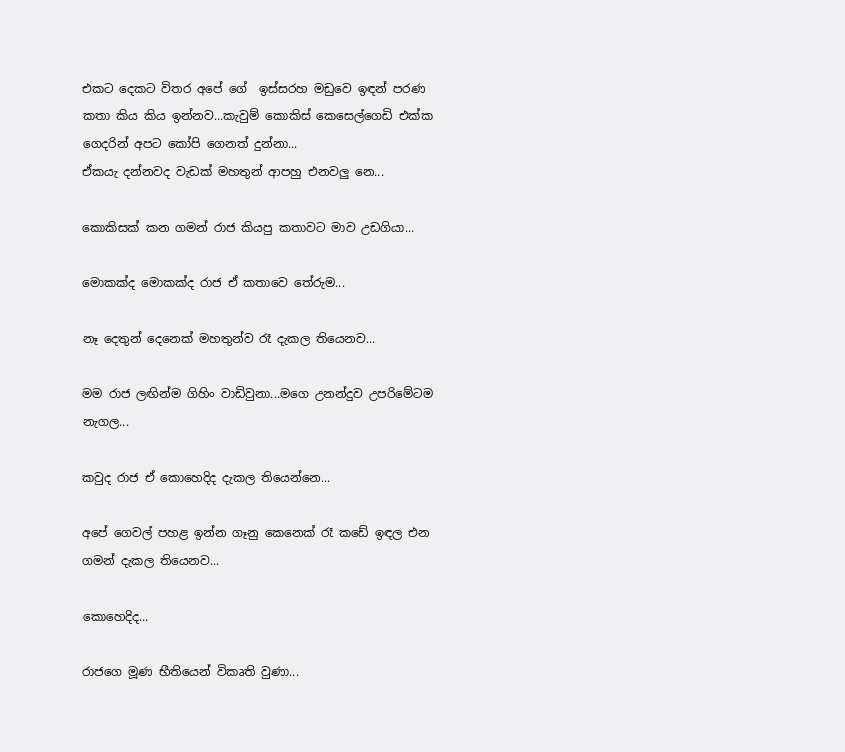එකට දෙකට විතර අපේ ගේ  ඉස්සරහ මඩුවෙ ඉඳන් පරණ කතා කිය කිය ඉන්නව...කැවුම් කොකිස් කෙසෙල්ගෙඩි එක්ක ගෙදරින් අපට කෝපි ගෙනත් දුන්නා...
ඒකයැ දන්නවද වැඩක් මහතුන් ආපහු එනවලු නෙ...

කොකිසක් කන ගමන් රාජ කියපු කතාවට මාව උඩගියා...

මොකක්ද මොකක්ද රාජ ඒ කතාවෙ තේරුම...

නෑ දෙතුන් දෙනෙක් මහතුන්ව රෑ දැකල තියෙනව...

මම රාජ ලඟින්ම ගිහිං වාඩිවුනා...මගෙ උනන්දුව උපරිමේටම නැගල...

කවුද රාජ ඒ කොහෙදිද දැකල තියෙන්නෙ...

අපේ ගෙවල් පහළ ඉන්න ගෑනු කෙනෙක් රෑ කඩේ ඉඳල එන ගමන් දැකල තියෙනව...

කොහෙදිද...

රාජගෙ මූණ භීතියෙන් විකෘති වුණා...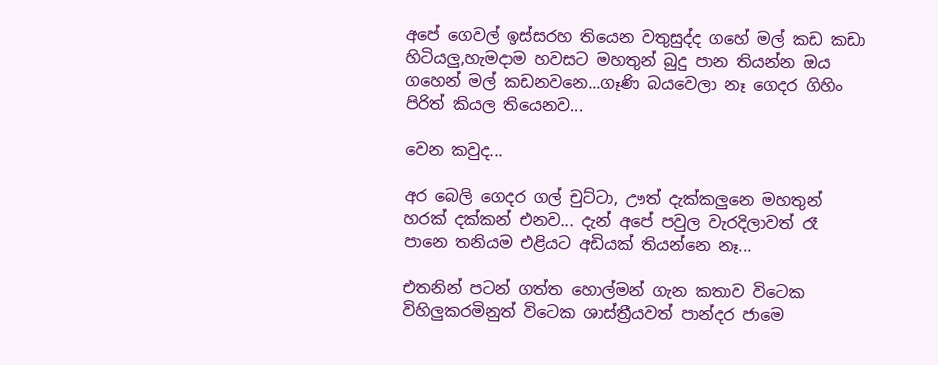අපේ ගෙවල් ඉස්සරහ තියෙන වතුසුද්ද ගහේ මල් කඩ කඩා හිටියලු,හැමදාම හවසට මහතුන් බුදු පාන තියන්න ඔය ගහෙන් මල් කඩනවනෙ...ගෑණි බයවෙලා නෑ ගෙදර ගිහිං පිරිත් කියල තියෙනව...

වෙන කවුද...

අර බෙලි ගෙදර ගල් චුට්ටා, ඌත් දැක්කලුනෙ මහතුන් හරක් දක්කන් එනව... දැන් අපේ පවුල වැරදිලාවත් රෑ පානෙ තනියම එළියට අඩියක් තියන්නෙ නෑ...

එතනින් පටන් ගත්ත හොල්මන් ගැන කතාව විටෙක විහිලුකරමිනුත් විටෙක ශාස්ත්‍රීයවත් පාන්දර ජාමෙ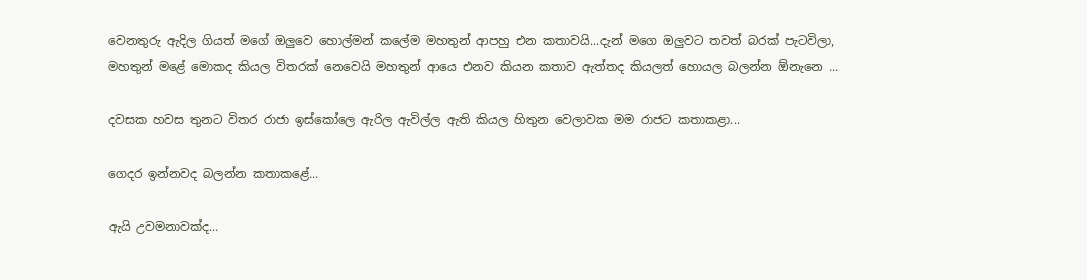වෙනතුරු ඇදිල ගියත් මගේ ඔලුවෙ හොල්මන් කලේම මහතුන් ආපහු එන කතාවයි...දැන් මගෙ ඔලුවට තවත් බරක් පැටවිලා, මහතුන් මළේ මොකද කියල විතරක් නෙවෙයි මහතුන් ආයෙ එනව කියන කතාව ඇත්තද කියලත් හොයල බලන්න ඕනැනෙ ...

දවසක හවස තුනට විතර රාජා ඉස්කෝලෙ ඇරිල ඇවිල්ල ඇති කියල හිතුන වෙලාවක මම රාජට කතාකළා...

ගෙදර ඉන්නවද බලන්න කතාකළේ...

ඇයි උවමනාවක්ද...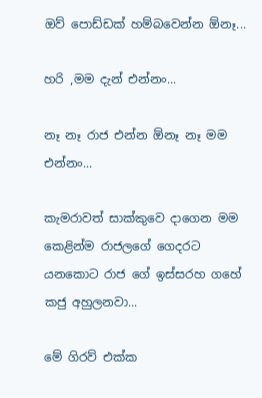ඔව් පොඩ්ඩක් හම්බවෙන්න ඕනෑ...

හරි ,මම දැන් එන්නං...

නෑ නෑ රාජ එන්න ඕනෑ නෑ මම එන්නං...

කැමරාවත් සාක්කුවෙ දාගෙන මම කෙළින්ම රාජලගේ ගෙදරට යනකොට රාජ ගේ ඉස්සරහ ගහේ කජු අහුලනවා...

මේ ගිරව් එක්ක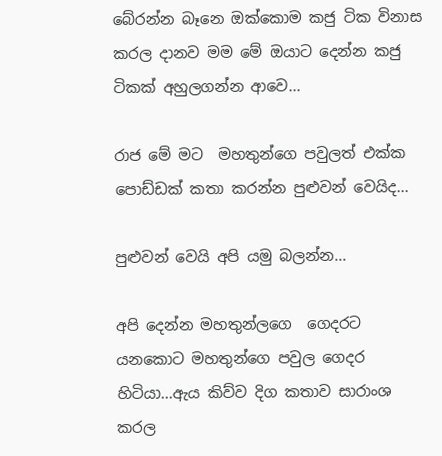බේරන්න බෑනෙ ඔක්කොම කජු ටික විනාස කරල දානව මම මේ ඔයාට දෙන්න කජු ටිකක් අහුලගන්න ආවෙ...

රාජ මේ මට  මහතුන්ගෙ පවුලත් එක්ක පොඩ්ඩක් කතා කරන්න පුළුවන් වෙයිද...

පුළුවන් වෙයි අපි යමු බලන්න...

අපි දෙන්න මහතුන්ලගෙ  ගෙදරට යනකොට මහතුන්ගෙ පවුල ගෙදර හිටියා...ඇය කිව්ව දිග කතාව සාරාංශ කරල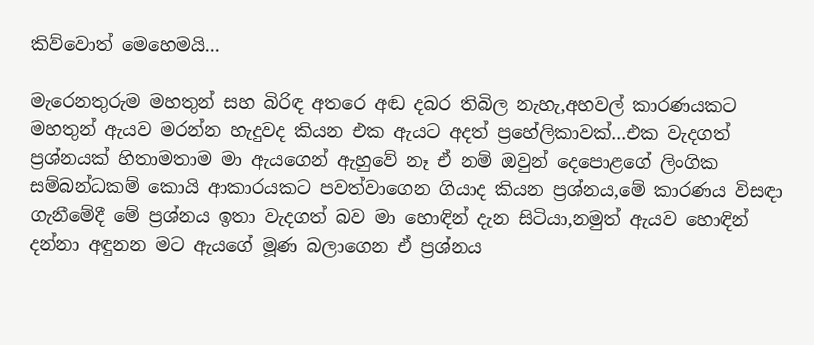කිව්වොත් මෙහෙමයි...

මැරෙනතුරුම මහතුන් සහ බිරිඳ අතරෙ අඬ දබර තිබිල නැහැ,අහවල් කාරණයකට මහතුන් ඇයව මරන්න හැදුවද කියන එක ඇයට අදත් ප්‍රහේලිකාවක්...එක වැදගත් ප්‍රශ්නයක් හිතාමතාම මා ඇයගෙන් ඇහුවේ නෑ ඒ නම් ඔවුන් දෙපොළගේ ලිංගික සම්බන්ධකම් කොයි ආකාරයකට පවත්වාගෙන ගියාද කියන ප්‍රශ්නය,මේ කාරණය විසඳා ගැනීමේදී මේ ප්‍රශ්නය ඉතා වැදගත් බව මා හොඳින් දැන සිටියා,නමුත් ඇයව හොඳින් දන්නා අඳුනන මට ඇයගේ මූණ බලාගෙන ඒ ප්‍රශ්නය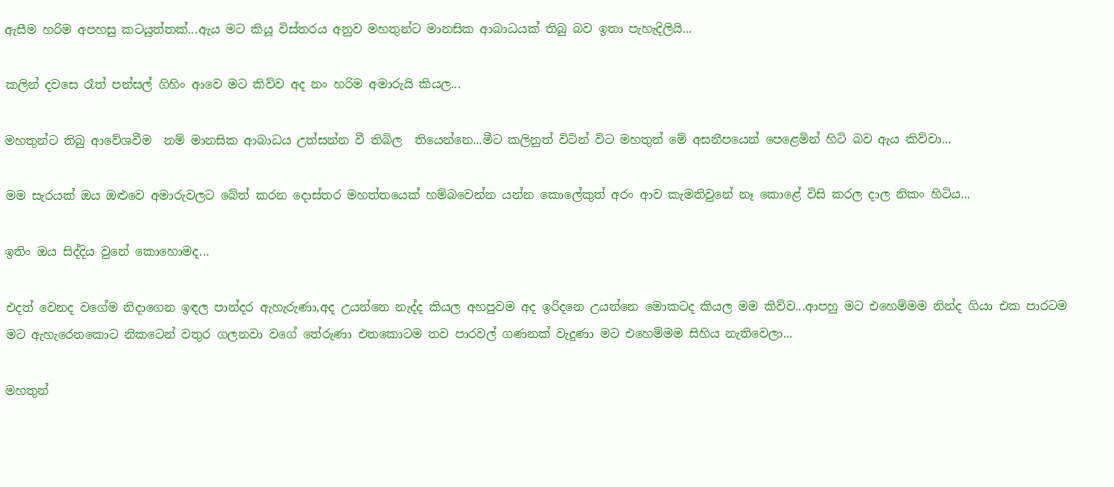ඇසීම හරිම අපහසු කටයුත්තක්...ඇය මට කියූ විස්තරය අනුව මහතුන්ට මානසික ආබාධයක් තිබු බව ඉතා පැහැදිලියි...

කලින් දවසෙ රෑත් පන්සල් ගිහිං ආවෙ මට කිව්ව අද නං හරිම අමාරුයි කියල...

මහතුන්ට තිබු ආවේශවීම  නම් මානසික ආබාධය උත්සන්න වී තිබිල  තියෙන්නෙ...මීට කලිනුත් විටින් විට මහතුන් මේ අසනීපයෙන් පෙළෙමින් හිටි බව ඇය කිව්වා...

මම සැරයක් ඔය ඔළුවෙ අමාරුවලට බේත් කරන දොස්තර මහත්තයෙක් හම්බවෙන්න යන්න කොලේකුත් අරං ආව කැමතිවුනේ නෑ කොළේ විසි කරල දාල නිකං හිටිය...

ඉතිං ඔය සිද්දිය වුනේ කොහොමද...

එදත් වෙනද වගේම නිදාගෙන ඉඳල පාන්දර ඇහැරුණා,අද උයන්නෙ නැද්ද කියල අහපුවම අද ඉරිදනෙ උයන්නෙ මොකටද කියල මම කිව්ව...ආපහු මට එහෙම්මම නින්ද ගියා එක පාරටම මට ඇහැරෙනකොට නිකටෙන් වතුර ගලනවා වගේ තේරුණා එතකොටම තව පාරවල් ගණනක් වැදුණා මට එහෙම්මම සිහිය නැතිවෙලා...

මහතුන්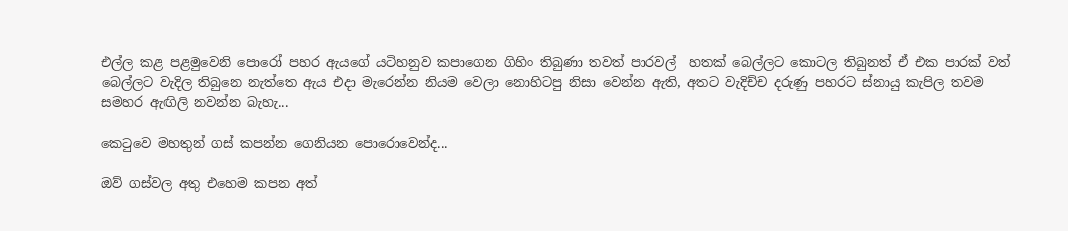එල්ල කළ පළමුවෙනි පොරෝ පහර ඇයගේ යටිහනුව කපාගෙන ගිහිං තිබුණා තවත් පාරවල්  හතක් බෙල්ලට කොටල තිබුනත් ඒ එක පාරක් වත් බෙල්ලට වැදිල තිබුනෙ නැත්තෙ ඇය එදා මැරෙන්න නියම වෙලා නොහිටපු නිසා වෙන්න ඇති, අතට වැදිච්ච දරුණු පහරට ස්නායු කැපිල තවම සමහර ඇඟිලි නවන්න බැහැ...

කෙටුවෙ මහතුන් ගස් කපන්න ගෙනියන පොරොවෙන්ද...

ඔව් ගස්වල අතු එහෙම කපන අත්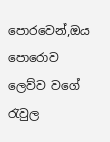පොරවෙන්,ඔය පොරොව ලෙව්ව වගේ රැවුල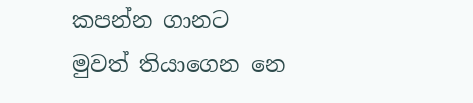කපන්න ගානට මුවත් තියාගෙන නෙ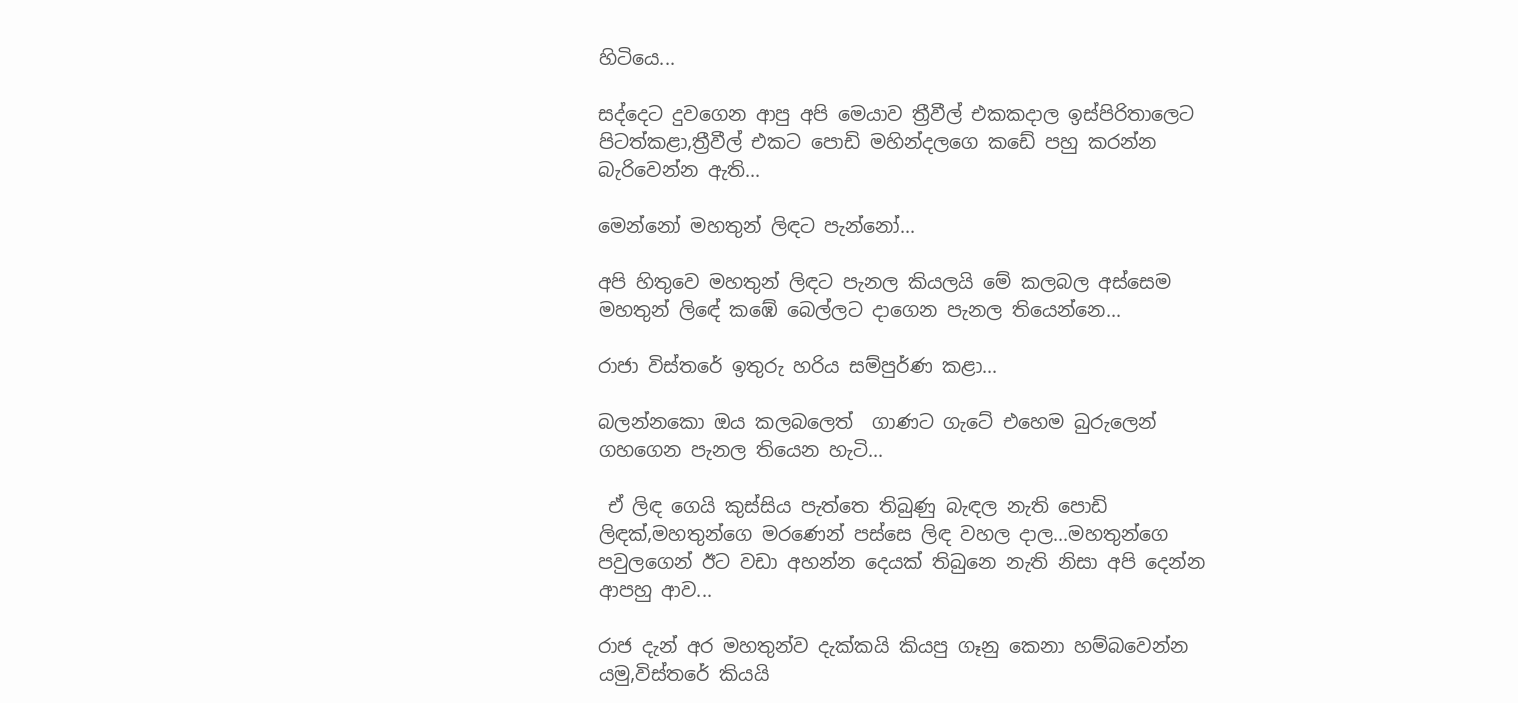හිටියෙ...

සද්දෙට දුවගෙන ආපු අපි මෙයාව ත්‍රීවීල් එකකදාල ඉස්පිරිතාලෙට පිටත්කළා,ත්‍රීවීල් එකට පොඩි මහින්දලගෙ කඩේ පහු කරන්න බැරිවෙන්න ඇති...

මෙන්නෝ මහතුන් ලිඳට පැන්නෝ...

අපි හිතුවෙ මහතුන් ලිඳට පැනල කියලයි මේ කලබල අස්සෙම මහතුන් ලිඳේ කඹේ බෙල්ලට දාගෙන පැනල තියෙන්නෙ...

රාජා විස්තරේ ඉතුරු හරිය සම්පුර්ණ කළා...

බලන්නකො ඔය කලබලෙත්  ගාණට ගැටේ එහෙම බුරුලෙන් ගහගෙන පැනල තියෙන හැටි...

 ඒ ලිඳ ගෙයි කුස්සිය පැත්තෙ තිබුණු බැඳල නැති පොඩි ලිඳක්,මහතුන්ගෙ මරණෙන් පස්සෙ ලිඳ වහල දාල...මහතුන්ගෙ පවුලගෙන් ඊට වඩා අහන්න දෙයක් තිබුනෙ නැති නිසා අපි දෙන්න ආපහු ආව...

රාජ දැන් අර මහතුන්ව දැක්කයි කියපු ගෑනු කෙනා හම්බවෙන්න යමු,විස්තරේ කියයි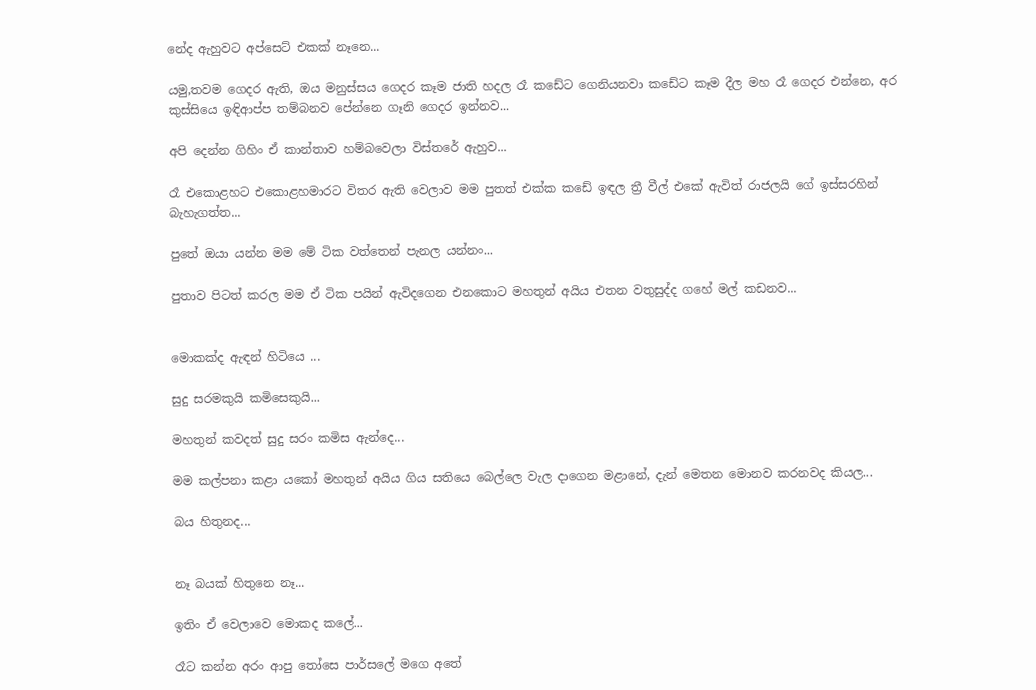නේද ඇහුවට අප්සෙට් එකක් නෑනෙ...

යමු,තවම ගෙදර ඇති, ඔය මනුස්සය ගෙදර කෑම ජාති හදල රෑ කඩේට ගෙනියනවා කඩේට කෑම දීල මහ රෑ ගෙදර එන්නෙ, අර කුස්සියෙ ඉඳිආප්ප තම්බනව පේන්නෙ ගෑනි ගෙදර ඉන්නව...

අපි දෙන්න ගිහිං ඒ කාන්තාව හම්බවෙලා විස්තරේ ඇහුව...

රෑ එකොළහට එකොළහමාරට විතර ඇති වෙලාව මම පුතත් එක්ක කඩේ ඉඳල ත්‍රී වීල් එකේ ඇවිත් රාජලයි ගේ ඉස්සරහින් බැහැගත්ත...

පුතේ ඔයා යන්න මම මේ ටික වත්තෙන් පැනල යන්නං...

පුතාව පිටත් කරල මම ඒ ටික පයින් ඇවිදගෙන එනකොට මහතුන් අයිය එතන වතුසුද්ද ගහේ මල් කඩනව...


මොකක්ද ඇඳන් හිටියෙ ...

සුදු සරමකුයි කමිසෙකුයි...

මහතුන් කවදත් සුදු සරං කමිස ඇන්දෙ...

මම කල්පනා කළා යකෝ මහතුන් අයිය ගිය සතියෙ බෙල්ලෙ වැල දාගෙන මළානේ, දැන් මෙතන මොනව කරනවද කියල...

බය හිතුනද...


නෑ බයක් හිතුනෙ නෑ...

ඉතිං ඒ වෙලාවෙ මොකද කලේ...

රෑට කන්න අරං ආපු තෝසෙ පාර්සලේ මගෙ අතේ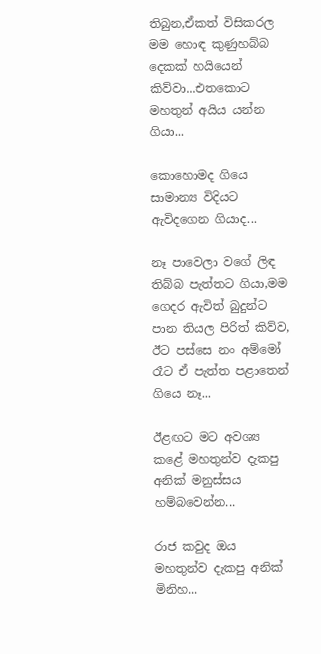තිබුන,ඒකත් විසිකරල මම හොඳ කුණුහබ්බ දෙකක් හයියෙන් කිව්වා...එතකොට මහතුන් අයිය යන්න ගියා...

කොහොමද ගියෙ සාමාන්‍ය විදියට ඇවිදගෙන ගියාද...

නෑ පාවෙලා වගේ ලිඳ තිබ්බ පැත්තට ගියා,මම ගෙදර ඇවිත් බුදුන්ට පාන තියල පිරිත් කිව්ව, ඊට පස්සෙ නං අම්මෝ රෑට ඒ පැත්ත පළාතෙන් ගියෙ නෑ...

ඊළඟට මට අවශ්‍ය කළේ මහතුන්ව දැකපු අනික් මනුස්සය  හම්බවෙන්න...

රාජ කවුද ඔය මහතුන්ව දැකපු අනික් මිනිහ...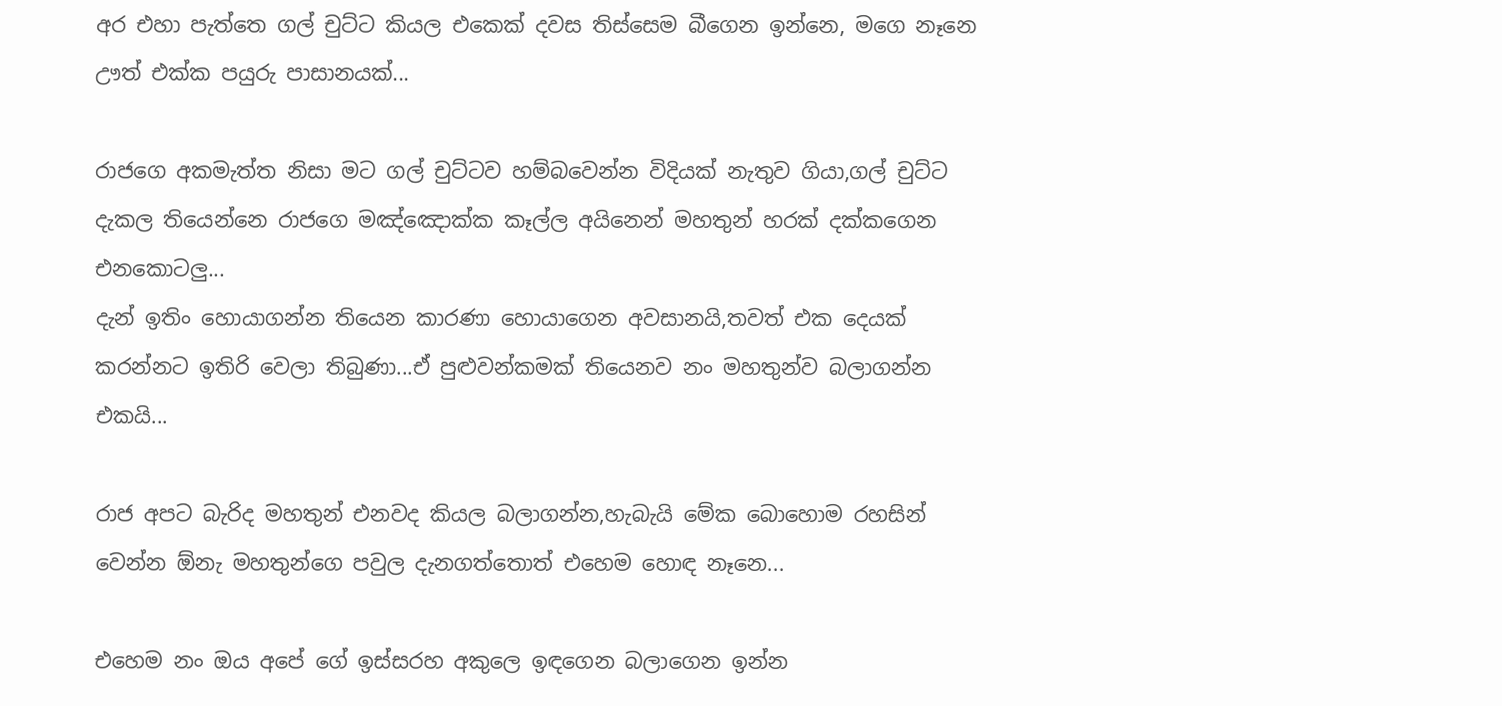අර එහා පැත්තෙ ගල් චුට්ට කියල එකෙක් දවස තිස්සෙම බීගෙන ඉන්නෙ, මගෙ නෑනෙ ඌත් එක්ක පයුරු පාසානයක්...

රාජගෙ අකමැත්ත නිසා මට ගල් චුට්ටව හම්බවෙන්න විදියක් නැතුව ගියා,ගල් චුට්ට දැකල තියෙන්නෙ රාජගෙ මඤ්ඤොක්ක කෑල්ල අයිනෙන් මහතුන් හරක් දක්කගෙන එනකොටලු...
දැන් ඉතිං හොයාගන්න තියෙන කාරණා හොයාගෙන අවසානයි,තවත් එක දෙයක් කරන්නට ඉතිරි වෙලා තිබුණා...ඒ පුළුවන්කමක් තියෙනව නං මහතුන්ව බලාගන්න එකයි...

රාජ අපට බැරිද මහතුන් එනවද කියල බලාගන්න,හැබැයි මේක බොහොම රහසින් වෙන්න ඕනැ මහතුන්ගෙ පවුල දැනගත්තොත් එහෙම හොඳ නෑනෙ...

එහෙම නං ඔය අපේ ගේ ඉස්සරහ අකුලෙ ඉඳගෙන බලාගෙන ඉන්න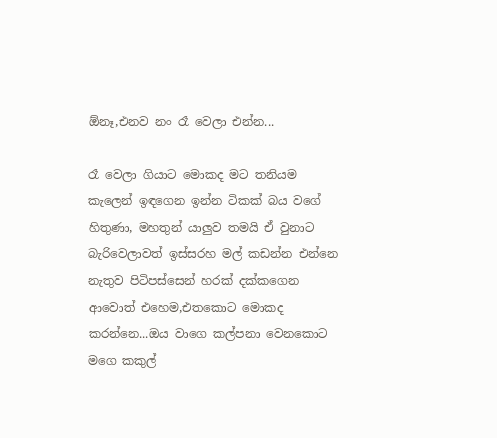ඕනෑ,එනව නං රෑ වෙලා එන්න...

රෑ වෙලා ගියාට මොකද මට තනියම කැලෙන් ඉඳගෙන ඉන්න ටිකක් බය වගේ හිතුණා, මහතුන් යාලුව තමයි ඒ වුනාට බැරිවෙලාවත් ඉස්සරහ මල් කඩන්න එන්නෙ නැතුව පිටිපස්සෙන් හරක් දක්කගෙන ආවොත් එහෙම,එතකොට මොකද කරන්නෙ...ඔය වාගෙ කල්පනා වෙනකොට මගෙ කකුල්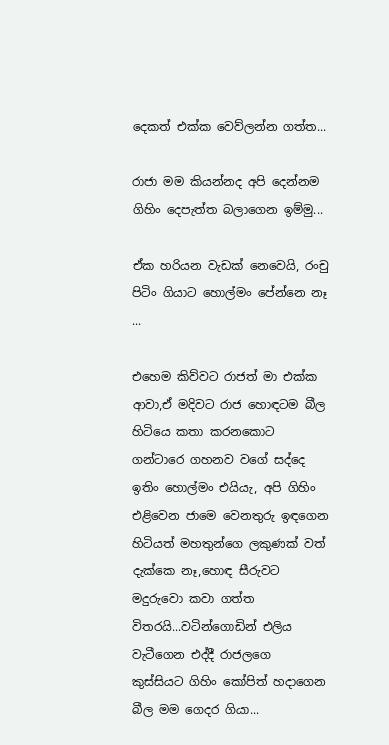දෙකත් එක්ක වෙව්ලන්න ගත්ත...

රාජා මම කියන්නද අපි දෙන්නම ගිහිං දෙපැත්ත බලාගෙන ඉම්මු...

ඒක හරියන වැඩක් නෙවෙයි, රංචු පිටිං ගියාට හොල්මං පේන්නෙ නෑ ...

එහෙම කිව්වට රාජත් මා එක්ක ආවා,ඒ මදිවට රාජ හොඳටම බීල හිටියෙ කතා කරනකොට ගන්ටාරෙ ගහනව වගේ සද්දෙ ඉතිං හොල්මං එයියැ, අපි ගිහිං එළිවෙන ජාමෙ වෙනතුරු ඉඳගෙන හිටියත් මහතුන්ගෙ ලකුණක් වත් දැක්කෙ නෑ,හොඳ සීරුවට මදුරුවො කවා ගත්ත විතරයි...වටින්ගොඩින් එලිය වැටීගෙන එද්දී රාජලගෙ  කුස්සියට ගිහිං කෝපිත් හදාගෙන බීල මම ගෙදර ගියා...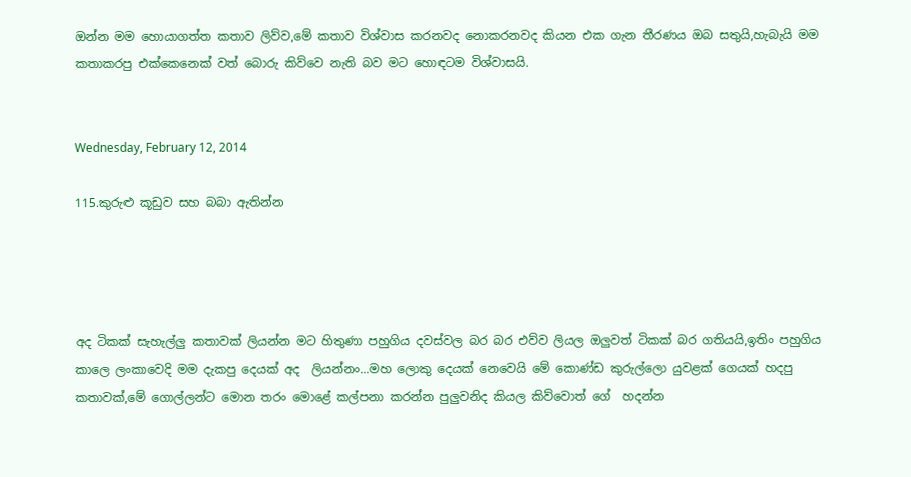ඔන්න මම හොයාගත්ත කතාව ලිව්ව,මේ කතාව විශ්වාස කරනවද නොකරනවද කියන එක ගැන තීරණය ඔබ සතුයි,හැබැයි මම කතාකරපු එක්කෙනෙක් වත් බොරු කිව්වෙ නැති බව මට හොඳටම විශ්වාසයි.


Wednesday, February 12, 2014

115.කුරුළු කූඩුව සහ බබා ඇතින්න




අද ටිකක් සැහැල්ලු කතාවක් ලියන්න මට හිතුණා පහුගිය දවස්වල බර බර එව්ව ලියල ඔලුවත් ටිකක් බර ගතියයි,ඉතිං පහුගිය කාලෙ ලංකාවෙදි මම දැකපු දෙයක් අද  ලියන්නං...මහ ලොකු දෙයක් නෙවෙයි මේ කොණ්ඩ කුරුල්ලො යුවළක් ගෙයක් හදපු කතාවක්,මේ ගොල්ලන්ට මොන තරං මොළේ කල්පනා කරන්න පුලුවනිද කියල කිව්වොත් ගේ  හදන්න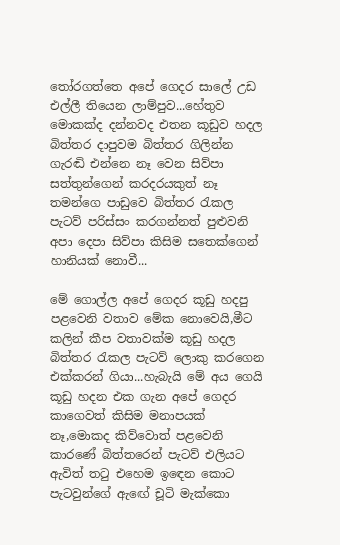තෝරගත්තෙ අපේ ගෙදර සාලේ උඩ එල්ලී තියෙන ලාම්පුව...හේතුව මොකක්ද දන්නවද එතන කූඩුව හදල  බිත්තර දාපුවම බිත්තර ගිලින්න ගැරඬි එන්නෙ නෑ වෙන සිව්පා සත්තුන්ගෙන් කරදරයකුත් නෑ තමන්ගෙ පාඩුවෙ බිත්තර රැකල පැටව් පරිස්සං කරගන්නත් පුළුවනි අපා දෙපා සිව්පා කිසිම සතෙක්ගෙන් හානියක් නොවී...

මේ ගොල්ල අපේ ගෙදර කූඩු හදපු පළවෙනි වතාව මේක නොවෙයි,මීට කලින් කීප වතාවක්ම කූඩු හදල බිත්තර රැකල පැටව් ලොකු කරගෙන එක්කරන් ගියා...හැබැයි මේ අය ගෙයි කූඩු හදන එක ගැන අපේ ගෙදර කාගෙවත් කිසිම මනාපයක් නෑ,මොකද කිව්වොත් පළවෙනි කාරණේ බිත්තරෙන් පැටව් එලියට ඇවිත් තටු එහෙම ඉඳෙන කොට පැටවුන්ගේ ඇඟේ චූටි මැක්කො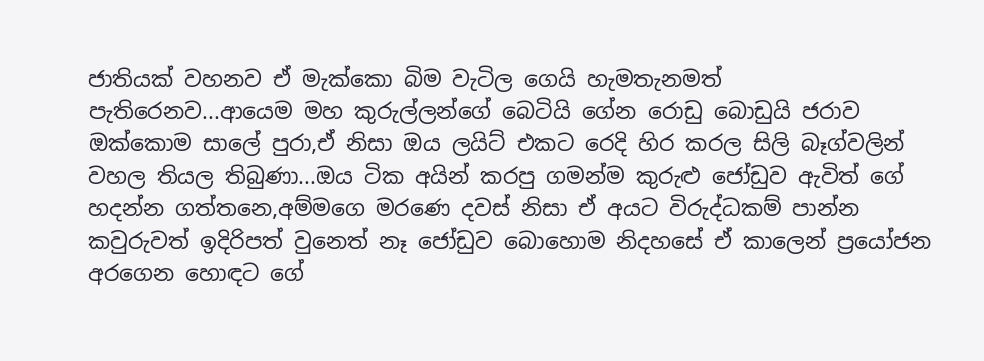ජාතියක් වහනව ඒ මැක්කො බිම වැටිල ගෙයි හැමතැනමත් පැතිරෙනව...ආයෙම මහ කුරුල්ලන්ගේ බෙටියි ගේන රොඩු බොඩුයි ජරාව ඔක්කොම සාලේ පුරා,ඒ නිසා ඔය ලයිට් එකට රෙදි හිර කරල සිලි බෑග්වලින් වහල තියල තිබුණා...ඔය ටික අයින් කරපු ගමන්ම කුරුළු ජෝඩුව ඇවිත් ගේ හදන්න ගත්තනෙ,අම්මගෙ මරණෙ දවස් නිසා ඒ අයට විරුද්ධකම් පාන්න කවුරුවත් ඉදිරිපත් වුනෙත් නෑ ජෝඩුව බොහොම නිදහසේ ඒ කාලෙන් ප්‍රයෝජන අරගෙන හොඳට ගේ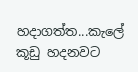හදාගත්ත...කැලේ කූඩු හදනවට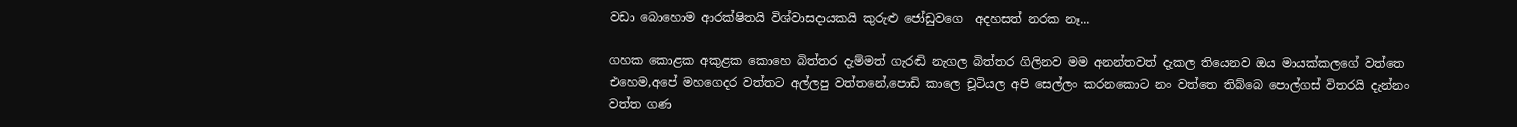වඩා බොහොම ආරක්ෂිතයි විශ්වාසදායකයි කුරුළු ජෝඩුවගෙ  අදහසත් නරක නෑ...

ගහක කොළක අකුළක කොහෙ බිත්තර දැම්මත් ගැරඬි නැගල බිත්තර ගිලිනව මම අනන්තවත් දැකල තියෙනව ඔය මායක්කලගේ වත්තෙ එහෙම,අපේ මහගෙදර වත්තට අල්ලපු වත්තනේ,පොඩි කාලෙ චූටියල අපි සෙල්ලං කරනකොට නං වත්තෙ තිබ්බෙ පොල්ගස් විතරයි දැන්නං වත්ත ගණ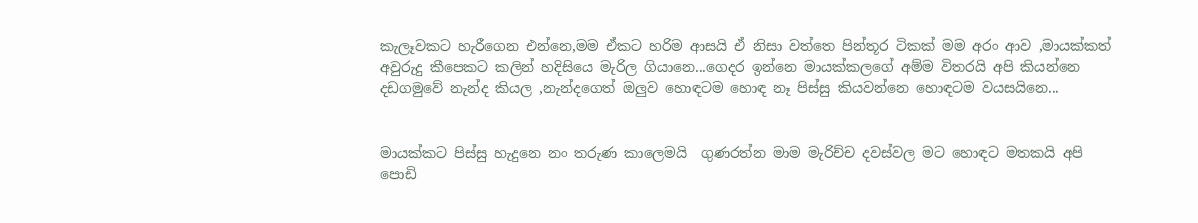කැලෑවකට හැරීගෙන එන්නෙ,මම ඒකට හරිම ආසයි ඒ නිසා වත්තෙ පින්තූර ටිකක් මම අරං ආව ,මායක්කත් අවුරුදු කීපෙකට කලින් හදිසියෙ මැරිල ගියානෙ...ගෙදර ඉන්නෙ මායක්කලගේ අම්ම විතරයි අපි කියන්නෙ දඩගමුවේ නැන්ද කියල ,නැන්දගෙත් ඔලුව හොඳටම හොඳ නෑ පිස්සු කියවන්නෙ හොඳටම වයසයිනෙ...


මායක්කට පිස්සු හැදුනෙ නං තරුණ කාලෙමයි  ගුණරත්න මාම මැරිච්ච දවස්වල මට හොඳට මතකයි අපි පොඩි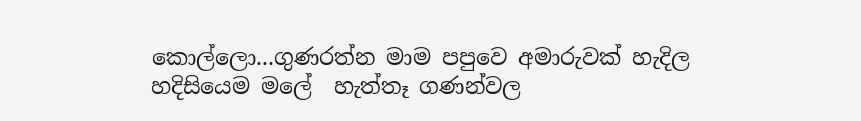කොල්ලො...ගුණරත්න මාම පපුවෙ අමාරුවක් හැදිල හදිසියෙම මලේ  හැත්තෑ ගණන්වල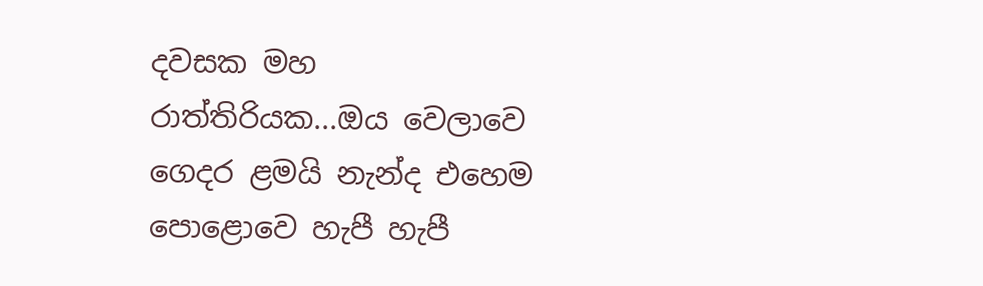දවසක මහ රාත්තිරියක...ඔය වෙලාවෙ ගෙදර ළමයි නැන්ද එහෙම පොළොවෙ හැපී හැපී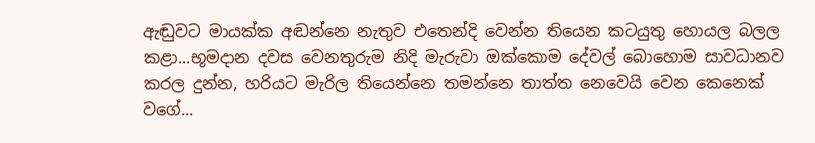ඇඬුවට මායක්ක අඬන්නෙ නැතුව එතෙන්දි වෙන්න තියෙන කටයුතු හොයල බලල කළා...භූමදාන දවස වෙනතුරුම නිදි මැරුවා ඔක්කොම දේවල් බොහොම සාවධානව කරල දුන්න, හරියට මැරිල තියෙන්නෙ තමන්නෙ තාත්ත නෙවෙයි වෙන කෙනෙක් වගේ...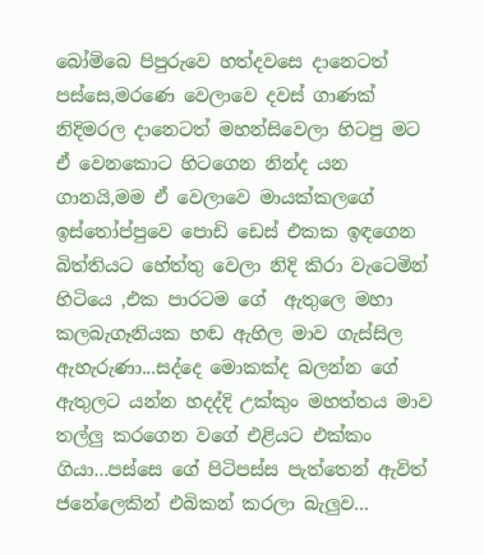බෝම්බෙ පිපුරුවෙ හත්දවසෙ දානෙටත් පස්සෙ,මරණෙ වෙලාවෙ දවස් ගාණක් නිදිමරල දානෙටත් මහන්සිවෙලා හිටපු මට ඒ වෙනකොට හිටගෙන නින්ද යන ගානයි,මම ඒ වෙලාවෙ මායක්කලගේ ඉස්තෝප්පුවෙ පොඩි ඩෙස් එකක ඉඳගෙන බිත්තියට හේත්තු වෙලා නිදි කිරා වැටෙමින් හිටියෙ ,එක පාරටම ගේ  ඇතුලෙ මහා කලබැගෑනියක හඬ ඇහිල මාව ගැස්සිල ඇහැරුණා...සද්දෙ මොකක්ද බලන්න ගේ ඇතුලට යන්න හදද්දි උක්කුං මහත්තය මාව තල්ලු කරගෙන වගේ එළියට එක්කං ගියා...පස්සෙ ගේ පිටිපස්ස පැත්තෙන් ඇවිත් ජනේලෙකින් එබිකන් කරලා බැලුව...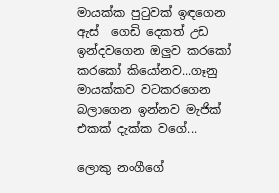මායක්ක පුටුවක් ඉඳගෙන ඇස්  ගෙඩි දෙකත් උඩ ඉන්දවගෙන ඔලුව කරකෝ කරකෝ කියෝනව...ගෑනු මායක්කව වටකරගෙන බලාගෙන ඉන්නව මැජික් එකක් දැක්ක වගේ...

ලොකු නංගීගේ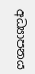අධ්‍යාපනය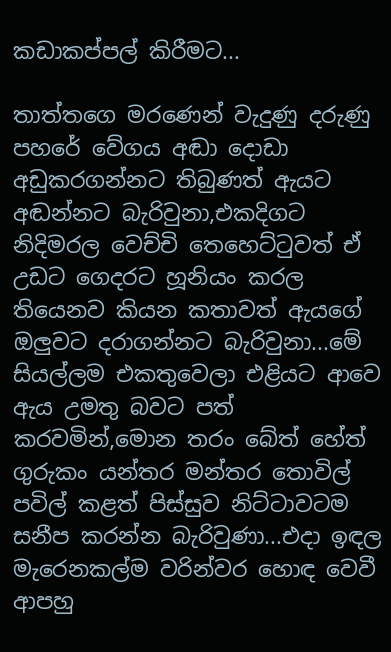කඩාකප්පල් කිරීමට...

තාත්තගෙ මරණෙන් වැදුණු දරුණු පහරේ වේගය අඬා දොඩා අඩුකරගන්නට තිබුණත් ඇයට අඬන්නට බැරිවුනා,එකදිගට නිදිමරල වෙච්චි තෙහෙට්ටුවත් ඒ උඩට ගෙදරට හූනියං කරල තියෙනව කියන කතාවත් ඇයගේ ඔලුවට දරාගන්නට බැරිවුනා...මේ සියල්ලම එකතුවෙලා එළියට ආවෙ ඇය උමතු බවට පත් කරවමින්,මොන තරං බේත් හේත් ගුරුකං යන්තර මන්තර තොවිල් පවිල් කළත් පිස්සුව නිට්ටාවටම සනීප කරන්න බැරිවුණා...එදා ඉඳල මැරෙනකල්ම වරින්වර හොඳ වෙවී ආපහු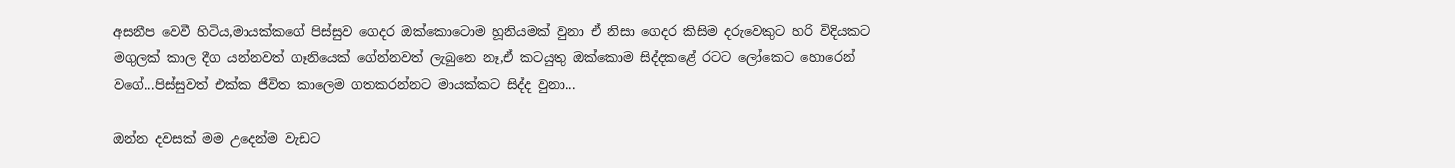අසනීප වෙවී හිටිය,මායක්කගේ පිස්සුව ගෙදර ඔක්කොටොම හූනියමක් වුනා ඒ නිසා ගෙදර කිසිම දරුවෙකුට හරි විදියකට මගුලක් කාල දීග යන්නවත් ගෑනියෙක් ගේන්නවත් ලැබුනෙ නෑ,ඒ කටයුතු ඔක්කොම සිද්දකළේ රටට ලෝකෙට හොරෙන් වගේ...පිස්සුවත් එක්ක ජීවිත කාලෙම ගතකරන්නට මායක්කට සිද්ද වුනා...

ඔන්න දවසක් මම උදෙන්ම වැඩට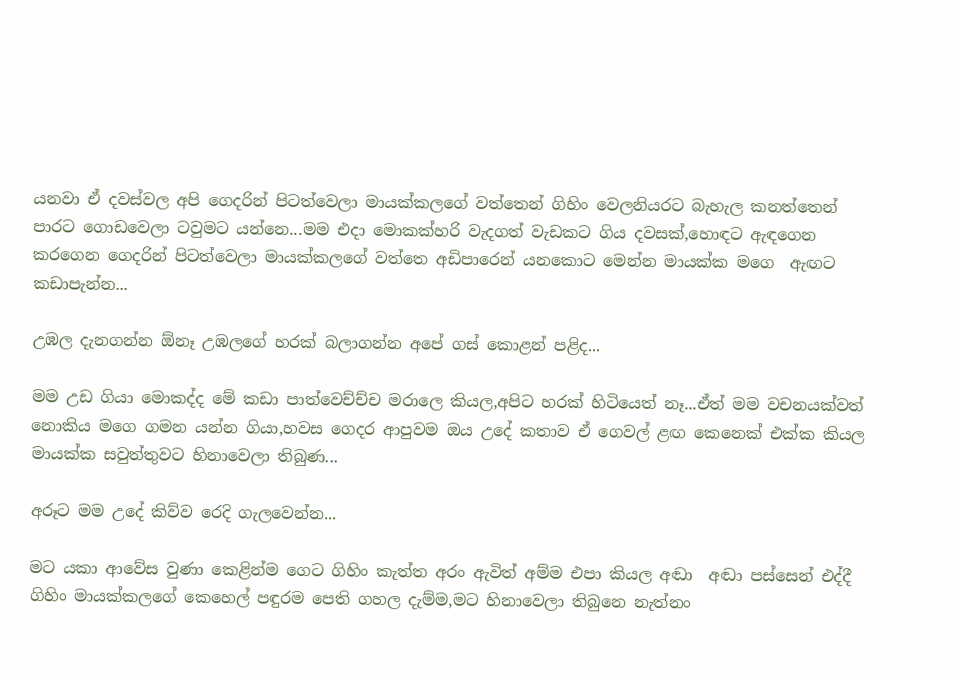යනවා ඒ දවස්වල අපි ගෙදරින් පිටත්වෙලා මායක්කලගේ වත්තෙන් ගිහිං වෙලනියරට බැහැල කනත්තෙන් පාරට ගොඩවෙලා ටවුමට යන්නෙ...මම එදා මොකක්හරි වැදගත් වැඩකට ගිය දවසක්,හොඳට ඇඳගෙන කරගෙන ගෙදරින් පිටත්වෙලා මායක්කලගේ වත්තෙ අඩිපාරෙන් යනකොට මෙන්න මායක්ක මගෙ  ඇඟට කඩාපැන්න...

උඹල දැනගන්න ඕනෑ උඹලගේ හරක් බලාගන්න අපේ ගස් කොළන් පළිද...

මම උඩ ගියා මොකද්ද මේ කඩා පාත්වෙච්ච්ච මරාලෙ කියල,අපිට හරක් හිටියෙත් නෑ...ඒත් මම වචනයක්වත් නොකිය මගෙ ගමන යන්න ගියා,හවස ගෙදර ආපුවම ඔය උදේ කතාව ඒ ගෙවල් ළඟ කෙනෙක් එක්ක කියල මායක්ක සවුත්තුවට හිනාවෙලා තිබුණ...

අරූට මම උදේ කිව්ව රෙදි ගැලවෙන්න...

මට යකා ආවේස වුණා කෙළින්ම ගෙට ගිහිං කැත්ත අරං ඇවිත් අම්ම එපා කියල අඬා  අඬා පස්සෙන් එද්දී ගිහිං මායක්කලගේ කෙහෙල් පඳුරම පෙති ගහල දැම්ම,මට හිනාවෙලා තිබුනෙ නැත්නං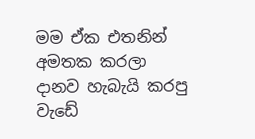මම ඒක එතනින් අමතක කරලා දානව හැබැයි කරපු වැඩේ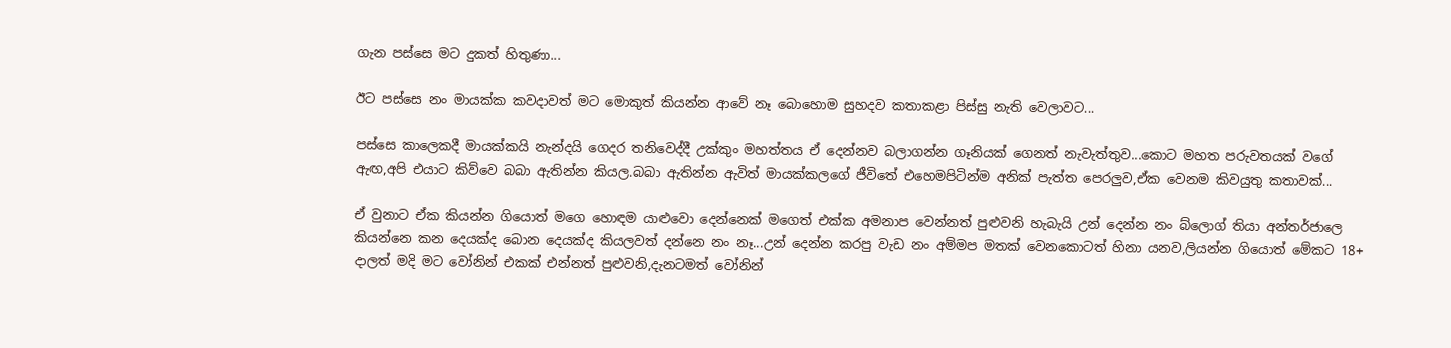ගැන පස්සෙ මට දුකත් හිතුණා...

ඊට පස්සෙ නං මායක්ක කවදාවත් මට මොකුත් කියන්න ආවේ නෑ බොහොම සුහදව කතාකළා පිස්සු නැති වෙලාවට...

පස්සෙ කාලෙකදී මායක්කයි නැන්දයි ගෙදර තනිවෙද්දී උක්කුං මහත්තය ඒ දෙන්නව බලාගන්න ගෑනියක් ගෙනත් නැවැත්තුව...කොට මහත පරුවතයක් වගේ ඇඟ,අපි එයාට කිව්වෙ බබා ඇතින්න කියල.බබා ඇතින්න ඇවිත් මායක්කලගේ ජීවිතේ එහෙමපිටින්ම අනික් පැත්ත පෙරලුව,ඒක වෙනම කිවයුතු කතාවක්...

ඒ වුනාට ඒක කියන්න ගියොත් මගෙ හොඳම යාළුවො දෙන්නෙක් මගෙත් එක්ක අමනාප වෙන්නත් පුළුවනි හැබැයි උන් දෙන්න නං බ්ලොග් තියා අන්තර්ජාලෙ කියන්නෙ කන දෙයක්ද බොන දෙයක්ද කියලවත් දන්නෙ නං නෑ...උන් දෙන්න කරපු වැඩ නං අම්මප මතක් වෙනකොටත් හිනා යනව,ලියන්න ගියොත් මේකට 18+ දාලත් මදි මට වෝනින් එකක් එන්නත් පුළුවනි,දැනටමත් වෝනින්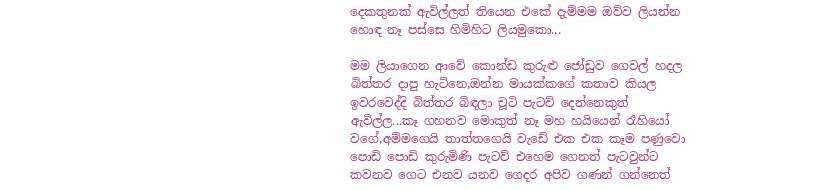දෙකතුනක් ඇවිල්ලත් තියෙන එකේ දැම්මම ඔව්ව ලියන්න හොඳ නෑ පස්සෙ හිමිහිට ලියමුකො...

මම ලියාගෙන ආවේ කොන්ඩ කුරුළු ජෝඩුව ගෙවල් හදල බිත්තර දාපු හැටිනෙ,ඔන්න මායක්කගේ කතාව කියල ඉවරවෙද්දි බිත්තර බිඳලා චූටි පැටව් දෙන්නෙකුත් ඇවිල්ල...කෑ ගහනව මොකුත් නෑ මහ හයියෙන් රෑහියෝ වගේ,අම්මගෙයි තාත්තගෙයි වැඩේ එක එක කෑම පණුවො පොඩි පොඩි කුරුමිණි පැටව් එහෙම ගෙනත් පැටවුන්ට කවනව ගෙට එනව යනව ගෙදර අපිව ගණන් ගන්නෙත්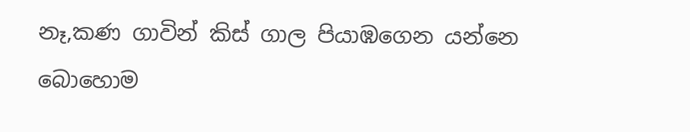නෑ,කණ ගාවින් කිස් ගාල පියාඹගෙන යන්නෙ බොහොම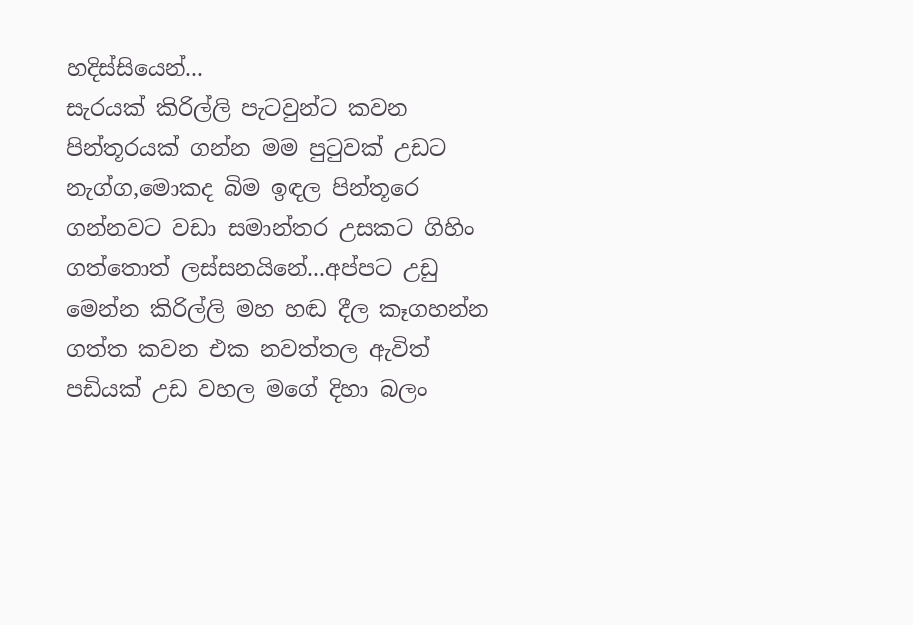හදිස්සියෙන්...
සැරයක් කිරිල්ලි පැටවුන්ට කවන පින්තූරයක් ගන්න මම පුටුවක් උඩට නැග්ග,මොකද බිම ඉඳල පින්තූරෙ ගන්නවට වඩා සමාන්තර උසකට ගිහිං ගත්තොත් ලස්සනයිනේ...අප්පට උඩු මෙන්න කිරිල්ලි මහ හඬ දීල කෑගහන්න ගත්ත කවන එක නවත්තල ඇවිත් පඩියක් උඩ වහල මගේ දිහා බලං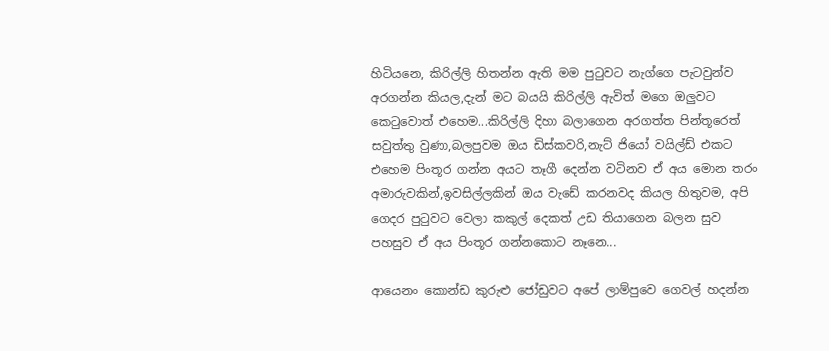හිටියනෙ, කිරිල්ලි හිතන්න ඇති මම පුටුවට නැග්ගෙ පැටවුන්ව අරගන්න කියල,දැන් මට බයයි කිරිල්ලි ඇවිත් මගෙ ඔලුවට කෙටුවොත් එහෙම...කිරිල්ලි දිහා බලාගෙන අරගත්ත පින්තූරෙත් සවුත්තු වුණා,බලපුවම ඔය ඩිස්කවරි,නැට් ජියෝ වයිල්ඩ් එකට එහෙම පිංතූර ගන්න අයට තෑගී දෙන්න වටිනව ඒ අය මොන තරං අමාරුවකින්,ඉවසිල්ලකින් ඔය වැඩේ කරනවද කියල හිතුවම, අපි ගෙදර පුටුවට වෙලා කකුල් දෙකත් උඩ තියාගෙන බලන සුව පහසුව ඒ අය පිංතූර ගන්නකොට නෑනෙ...

ආයෙනං කොන්ඩ කුරුළු ජෝඩුවට අපේ ලාම්පුවෙ ගෙවල් හදන්න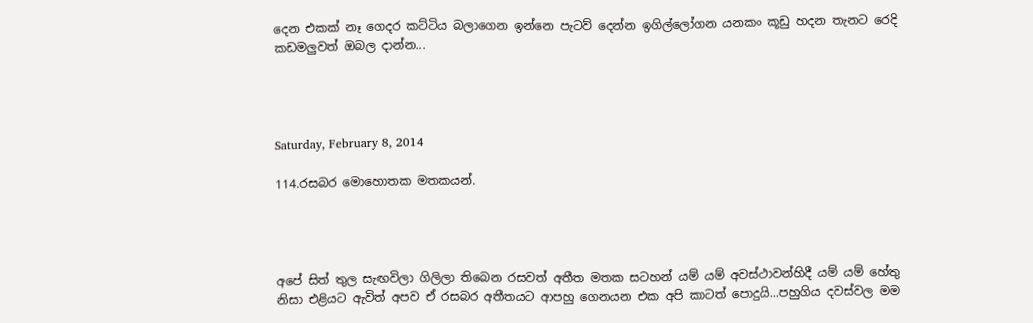දෙන එකක් නෑ ගෙදර කට්ටිය බලාගෙන ඉන්නෙ පැටව් දෙන්න ඉගිල්ලෝගන යනකං කූඩු හදන තැනට රෙදි කඩමලුවත් ඔබල දාන්න...




Saturday, February 8, 2014

114.රසබර මොහොතක මතකයන්.




අපේ සිත් තුල සැඟවිලා ගිලිලා තිබෙන රසවත් අතීත මතක සටහන් යම් යම් අවස්ථාවන්හිදී යම් යම් හේතු නිසා එළියට ඇවිත් අපව ඒ රසබර අතීතයට ආපහු ගෙනයන එක අපි කාටත් පොදුයි...පහුගිය දවස්වල මම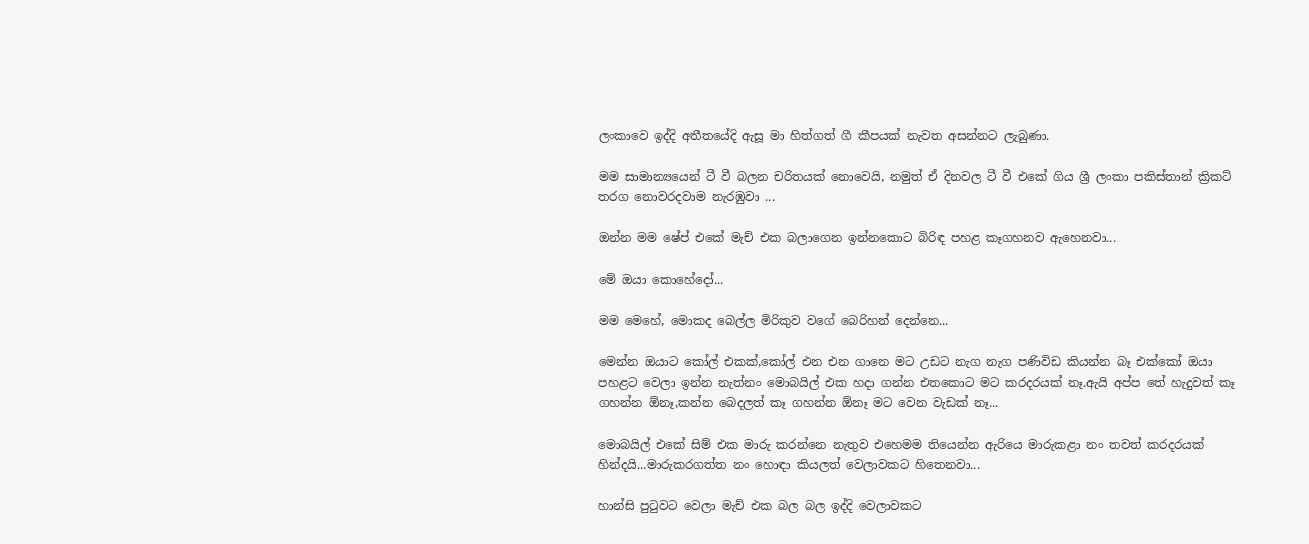ලංකාවෙ ඉද්දි අතීතයේදි ඇසූ මා හිත්ගත් ගී කීපයක් නැවත අසන්නට ලැබුණා.

මම සාමාන්‍යයෙන් ටී වී බලන චරිතයක් නොවෙයි, නමුත් ඒ දිනවල ටී වී එකේ ගිය ශ්‍රී ලංකා පකිස්තාන් ක්‍රිකට් තරග නොවරදවාම නැරඹුවා ...

ඔන්න මම ෂේප් එකේ මැච් එක බලාගෙන ඉන්නකොට බිරිඳ පහළ කෑගහනව ඇහෙනවා...

මේ ඔයා කොහේදෝ...

මම මෙහේ, මොකද බෙල්ල මිරිකුව වගේ බෙරිහන් දෙන්නෙ...

මෙන්න ඔයාට කෝල් එකක්,කෝල් එන එන ගානෙ මට උඩට නැග නැග පණිවිඩ කියන්න බෑ එක්කෝ ඔයා පහළට වෙලා ඉන්න නැත්නං මොබයිල් එක හදා ගන්න එතකොට මට කරදරයක් නෑ.ඇයි අප්ප තේ හැදුවත් කෑ ගහන්න ඕනෑ,කන්න බෙදලත් කෑ ගහන්න ඕනෑ මට වෙන වැඩක් නෑ...

මොබයිල් එකේ සිම් එක මාරු කරන්නෙ නැතුව එහෙමම තියෙන්න ඇරියෙ මාරුකළා නං තවත් කරදරයක් හින්දයි...මාරුකරගත්ත නං හොඳා කියලත් වෙලාවකට හිතෙනවා...

හාන්සි පුටුවට වෙලා මැච් එක බල බල ඉද්දි වෙලාවකට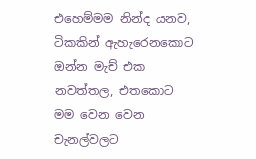එහෙම්මම නින්ද යනව, ටිකකින් ඇහැරෙනකොට ඔන්න මැච් එක නවත්තල, එතකොට මම වෙන වෙන චැනල්වලට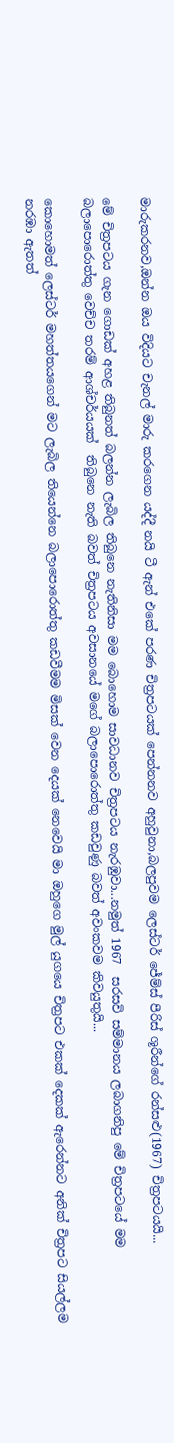මාරුකරනව,ඔන්න ඔය විදියට චැනල් මාරු කරගෙන යද්දී නයි ටී ඇන් එකේ පරණ චිත්‍රපටයක් පෙන්නනව අහුවුනා,බලපුවම ලෙස්ටර් ජේම්ස් පීරිස් ශූරීන්ගේ රන්සළු(1967) චිත්‍රපටයයි...

මේ චිත්‍රපටය ගැන ගොඩක් අහළ තිබුනත් බලන්න ලැබිල තිබුනෙ නැතිනිසා මම බොහොම සාවධානව චිත්‍රපටය නැරඹුවා...නමුත් 1967  සරසවි සම්මානය ලබාගනිපු මේ චිත්‍රපටයේ මම බලාපොරොත්තු වෙච්ච තරම් ආශ්චර්යයක්  තිබුනෙ නැති බවත් චිත්‍රපටය අවසානයේ මගේ බලාපොරොත්තු කඩවුණු බවත් අවංකවම කිවයුතුයි...

කොහොමත් ලෙස්ටර් මහත්තයගෙන් මට ලැබිල තියෙන්නෙ බලාපොරොත්තු කඩවීමම මිසක් වෙන දෙයක් නෙවෙයි මා ඔහුගෙ මුල් යුගයෙ චිත්‍රපට එකක් දෙකක් ඇරෙන්නට අනික් චිත්‍රපට සියල්ලම නරඹා ඇතත්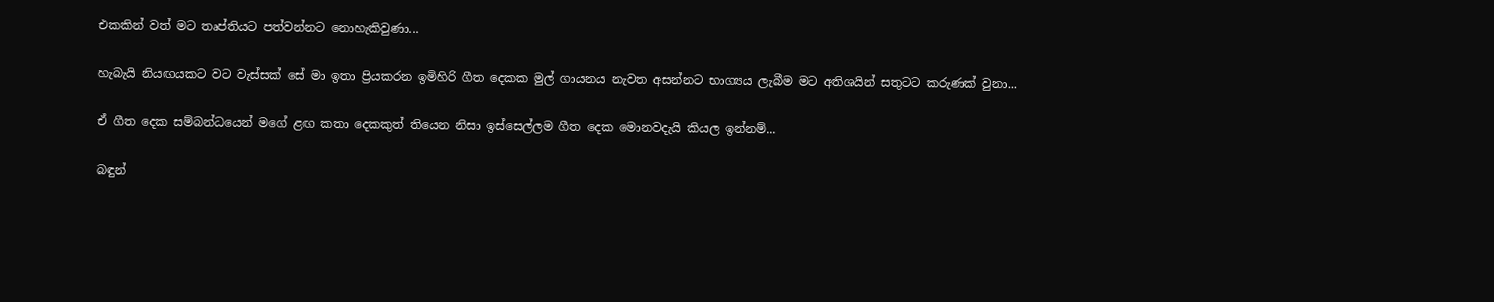එකකින් වත් මට තෘප්තියට පත්වන්නට නොහැකිවුණා...

හැබැයි නියඟයකට වට වැස්සක් සේ මා ඉතා ප්‍රියකරන ඉමිහිරි ගීත දෙකක මුල් ගායනය නැවත අසන්නට භාග්‍යය ලැබීම මට අතිශයින් සතුටට කරුණක් වුනා...

ඒ ගීත දෙක සම්බන්ධයෙන් මගේ ළඟ කතා දෙකකුත් තියෙන නිසා ඉස්සෙල්ලම ගීත දෙක මොනවදැයි කියල ඉන්නම්...

බඳුන්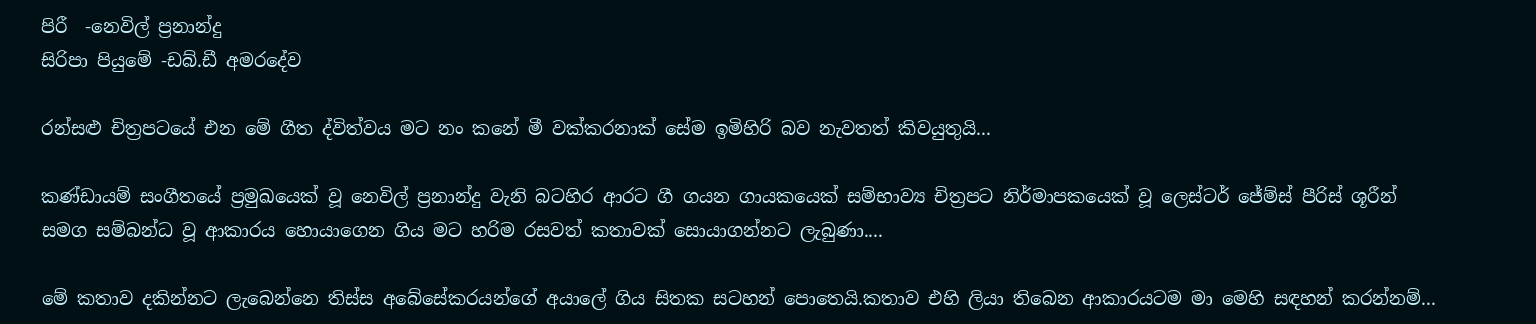පිරී  -නෙවිල් ප්‍රනාන්දු
සිරිපා පියුමේ -ඩබ්.ඩී අමරදේව

රන්සළු චිත්‍රපටයේ එන මේ ගීත ද්විත්වය මට නං කනේ මී වක්කරනාක් සේම ඉමිහිරි බව නැවතත් කිවයුතුයි...

කණ්ඩායම් සංගීතයේ ප්‍රමුඛයෙක් වූ නෙවිල් ප්‍රනාන්දු වැනි බටහිර ආරට ගී ගයන ගායකයෙක් සම්භාව්‍ය චිත්‍රපට නිර්මාපකයෙක් වූ ලෙස්ටර් ජේම්ස් පීරිස් ශූරීන් සමග සම්බන්ධ වූ ආකාරය හොයාගෙන ගිය මට හරිම රසවත් කතාවක් සොයාගන්නට ලැබුණා....

මේ කතාව දකින්නට ලැබෙන්නෙ තිස්ස අබේසේකරයන්ගේ අයාලේ ගිය සිතක සටහන් පොතෙයි.කතාව එහි ලියා තිබෙන ආකාරයටම මා මෙහි සඳහන් කරන්නම්...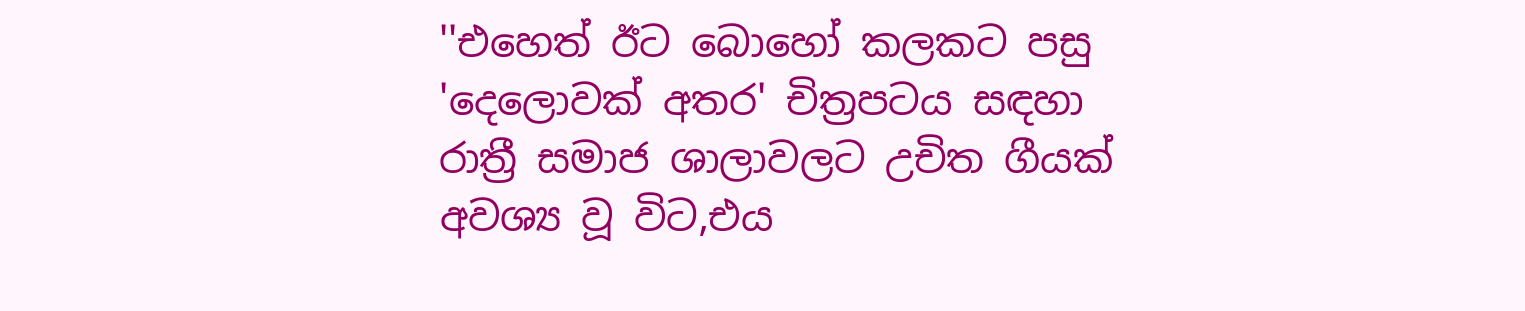''එහෙත් ඊට බොහෝ කලකට පසු 'දෙලොවක් අතර' චිත්‍රපටය සඳහා රාත්‍රී සමාජ ශාලාවලට උචිත ගීයක් අවශ්‍ය වූ විට,එය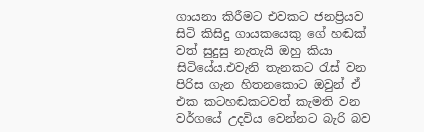ගායනා කිරීමට එවකට ජනප්‍රියව සිටි කිසිදු ගායකයෙකු ගේ හඬක් වත් සුදුසු නැතැයි ඔහු කියා සිටියේය.එවැනි තැනකට රැස් වන පිරිස ගැන හිතනකොට ඔවුන් ඒ එක කටහඬකටවත් කැමති වන වර්ගයේ උදවිය වෙන්නට බැරි බව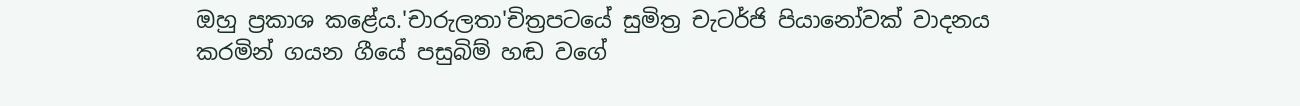ඔහු ප්‍රකාශ කළේය.'චාරුලතා'චිත්‍රපටයේ සුමිත්‍ර චැටර්ජි පියානෝවක් වාදනය කරමින් ගයන ගීයේ පසුබිම් හඬ වගේ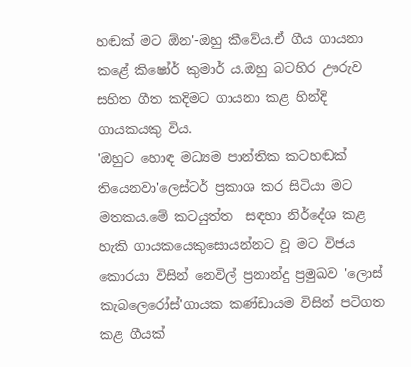හඬක් මට ඕන'-ඔහු කීවේය.ඒ ගීය ගායනා කළේ කිෂෝර් කුමාර් ය.ඔහු බටහිර ඌරුව සහිත ගීත කදිමට ගායනා කළ හින්දි ගායකයකු විය.
'ඔහුට හොඳ මධ්‍යම පාන්තික කටහඬක් තියෙනවා'ලෙස්ටර් ප්‍රකාශ කර සිටියා මට මතකය.මේ කටයුත්ත  සඳහා නිර්දේශ කළ හැකි ගායකයෙකුසොයන්නට වූ මට විජය කොරයා විසින් නෙවිල් ප්‍රනාන්දු ප්‍රමුඛව 'ලොස් කැබලෙරෝස්'ගායක කණ්ඩායම විසින් පටිගත කළ ගීයක්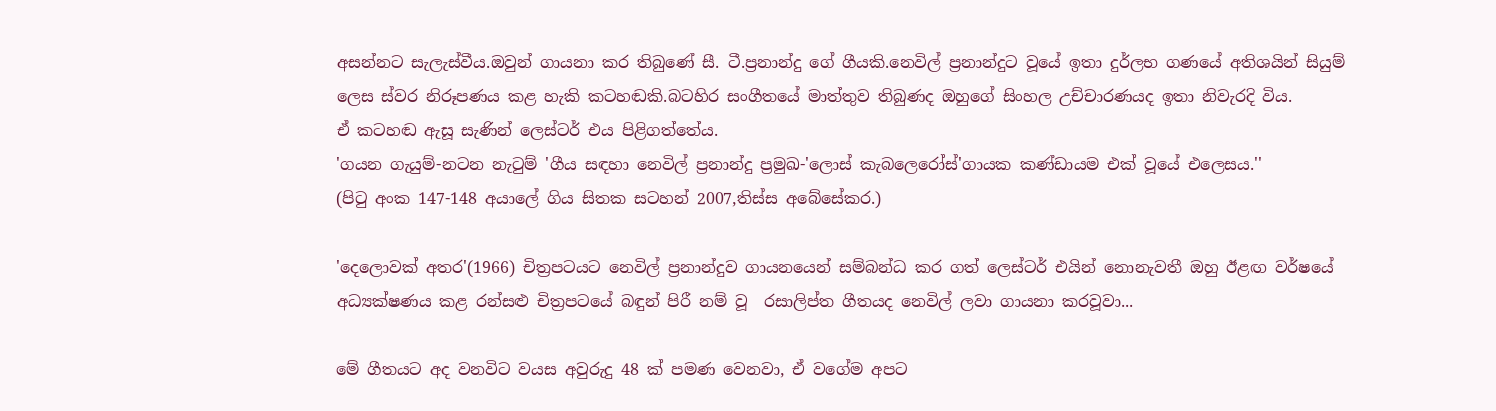අසන්නට සැලැස්වීය.ඔවුන් ගායනා කර තිබුණේ සී. ටී.ප්‍රනාන්දු ගේ ගීයකි.නෙවිල් ප්‍රනාන්දුට වූයේ ඉතා දුර්ලභ ගණයේ අතිශයින් සියුම් ලෙස ස්වර නිරූපණය කළ හැකි කටහඬකි.බටහිර සංගීතයේ මාත්තුව තිබුණද ඔහුගේ සිංහල උච්චාරණයද ඉතා නිවැරදි විය.
ඒ කටහඬ ඇසූ සැණින් ලෙස්ටර් එය පිළිගත්තේය.
'ගයන ගැයුම්-නටන නැටුම් 'ගීය සඳහා නෙවිල් ප්‍රනාන්දු ප්‍රමුඛ-'ලොස් කැබලෙරෝස්'ගායක කණ්ඩායම එක් වූයේ එලෙසය.''
(පිටු අංක 147-148 අයාලේ ගිය සිතක සටහන් 2007,තිස්ස අබේසේකර.)

'දෙලොවක් අතර'(1966) චිත්‍රපටයට නෙවිල් ප්‍රනාන්දුව ගායනයෙන් සම්බන්ධ කර ගත් ලෙස්ටර් එයින් නොනැවතී ඔහු ඊළඟ වර්ෂයේ අධ්‍යක්ෂණය කළ රන්සළු චිත්‍රපටයේ බඳුන් පිරී නම් වූ  රසාලිප්ත ගීතයද නෙවිල් ලවා ගායනා කරවූවා...

මේ ගීතයට අද වනවිට වයස අවුරුදු 48 ක් පමණ වෙනවා, ඒ වගේම අපට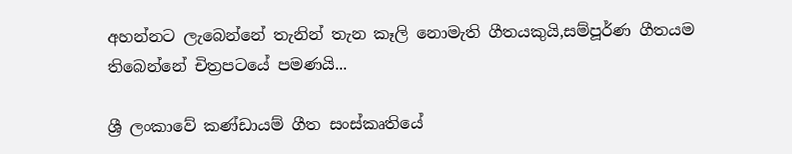අහන්නට ලැබෙන්නේ තැනින් තැන කෑලි නොමැති ගීතයකුයි,සම්පූර්ණ ගීතයම තිබෙන්නේ චිත්‍රපටයේ පමණයි...

ශ්‍රී ලංකාවේ කණ්ඩායම් ගීත සංස්කෘතියේ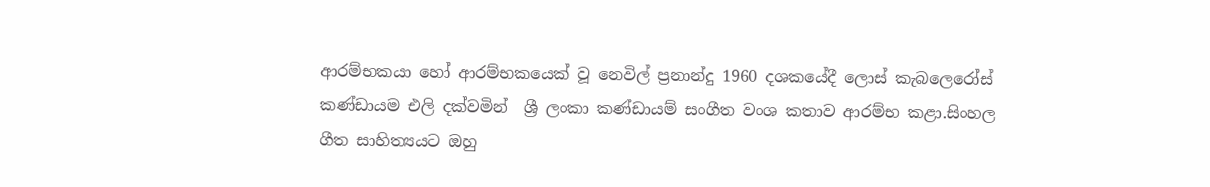ආරම්භකයා හෝ ආරම්භකයෙක් වූ නෙවිල් ප්‍රනාන්දු 1960 දශකයේදී ලොස් කැබලෙරෝස් කණ්ඩායම එලි දක්වමින්  ශ්‍රී ලංකා කණ්ඩායම් සංගීත වංශ කතාව ආරම්භ කළා.සිංහල ගීත සාහිත්‍යයට ඔහු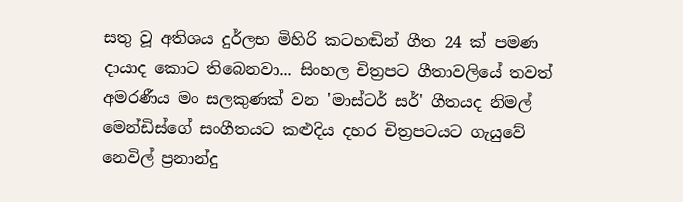සතු වූ අතිශය දුර්ලභ මිහිරි කටහඬින් ගීත 24 ක් පමණ දායාද කොට තිබෙනවා... සිංහල චිත්‍රපට ගීතාවලියේ තවත් අමරණීය මං සලකුණක් වන 'මාස්ටර් සර්' ගීතයද නිමල් මෙන්ඩිස්ගේ සංගීතයට කළුදිය දහර චිත්‍රපටයට ගැයුවේ නෙවිල් ප්‍රනාන්දු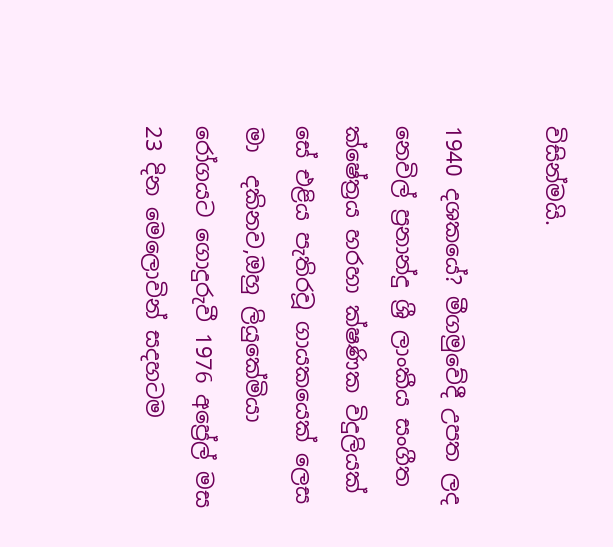විසින්මයි.

1940 දශකයේ? මීගමුවේදී උපත ලද නෙවිල් ප්‍රනාන්දු ශ්‍රී ලාංකීය සංගීත ක්ෂේත්‍රය හරහා ක්ෂණික විදුලියක් සේ එළිය පැතිරවූ ගායකයෙක් ලෙස මා  දකිනව,ඔහු ලියුකේමියා රෝගයට ගොදුරුවී 1976 අප්‍රේල් මස 23 දින මෙලොවින් සදහටම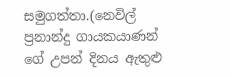සමුගත්තා.(නෙවිල් ප්‍රනාන්දු ගායකයාණන් ගේ උපන් දිනය ඇතුළු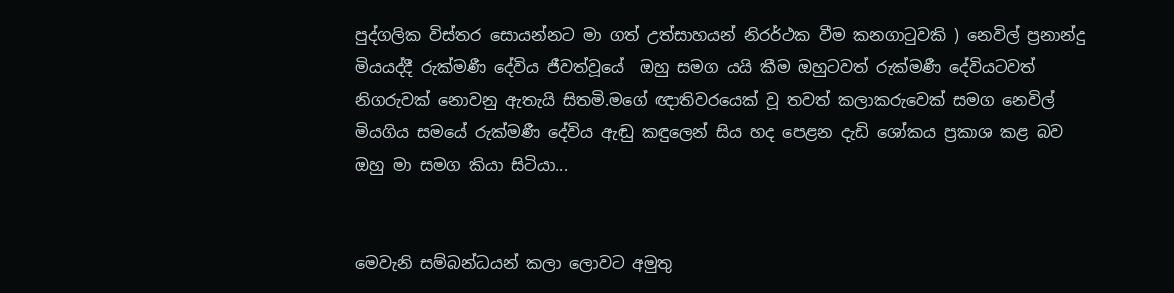පුද්ගලික විස්තර සොයන්නට මා ගත් උත්සාහයන් නිරර්ථක වීම කනගාටුවකි ) නෙවිල් ප්‍රනාන්දු මියයද්දී රුක්මණී දේවිය ජීවත්වූයේ  ඔහු සමග යයි කීම ඔහුටවත් රුක්මණී දේවියටවත් නිගරුවක් නොවනු ඇතැයි සිතමි.මගේ ඥාතිවරයෙක් වූ තවත් කලාකරුවෙක් සමග නෙවිල් මියගිය සමයේ රුක්මණී දේවිය ඇඬු කඳුලෙන් සිය හද පෙළන දැඩි ශෝකය ප්‍රකාශ කළ බව ඔහු මා සමග කියා සිටියා...


මෙවැනි සම්බන්ධයන් කලා ලොවට අමුතු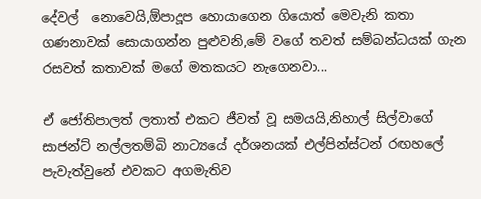දේවල්  නොවෙයි,ඕපාදූප හොයාගෙන ගියොත් මෙවැනි කතා ගණනාවක් සොයාගන්න පුළුවනි,මේ වගේ තවත් සම්බන්ධයක් ගැන රසවත් කතාවක් මගේ මතකයට නැගෙනවා...

ඒ ජෝතිපාලත් ලතාත් එකට ජීවත් වූ සමයයි,නිහාල් සිල්වාගේ සාජන්ට් නල්ලතම්බි නාට්‍යයේ දර්ශනයක් එල්පින්ස්ටන් රඟහලේ පැවැත්වුනේ එවකට අගමැතිව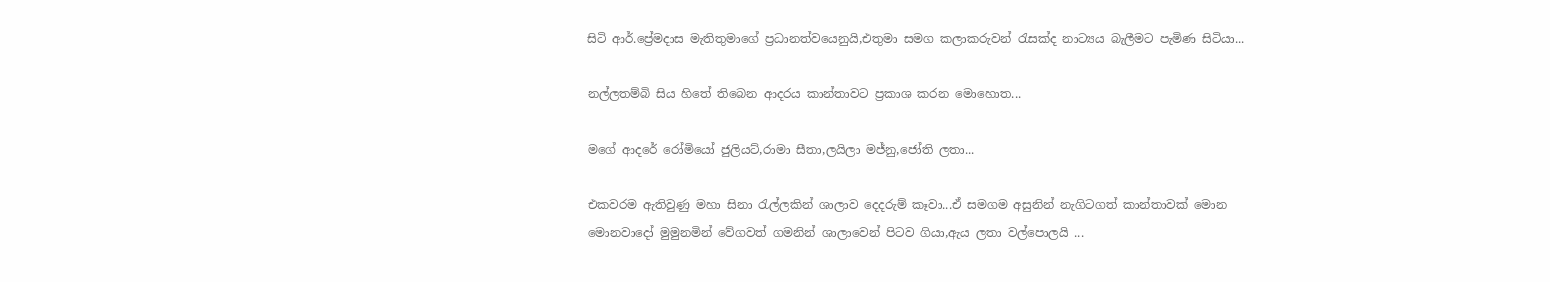සිටි ආර්.ප්‍රේමදාස මැතිතුමාගේ ප්‍රධානත්වයෙනුයි,එතුමා සමග කලාකරුවන් රැසක්ද නාට්‍යය බැලීමට පැමිණ සිටියා...

නල්ලතම්බි සිය හිතේ තිබෙන ආදරය කාන්තාවට ප්‍රකාශ කරන මොහොත...

මගේ ආදරේ රෝමියෝ ජුලියට්,රාමා සීතා,ලයිලා මජ්නු,ජෝති ලතා...

එකවරම ඇතිවුණු මහා සිනා රැල්ලකින් ශාලාව දෙදරුම් කෑවා...ඒ සමගම අසුනින් නැගිටගත් කාන්තාවක් මොන මොනවාදෝ මුමුනමින් වේගවත් ගමනින් ශාලාවෙන් පිටව ගියා,ඇය ලතා වල්පොලයි ...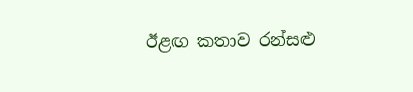ඊළඟ කතාව රන්සළු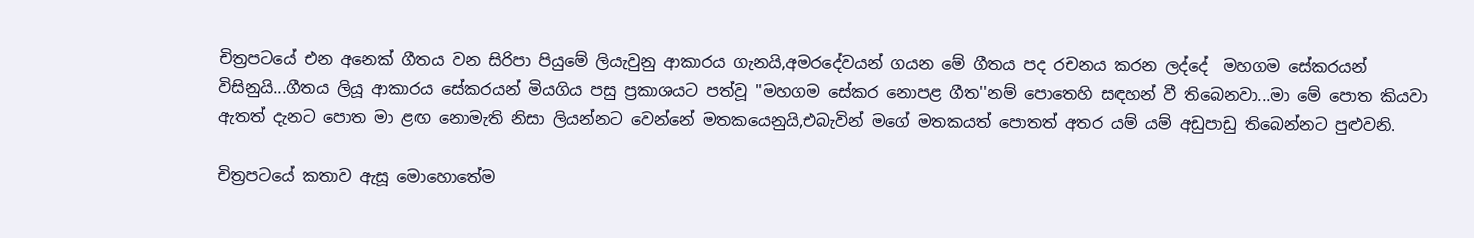චිත්‍රපටයේ එන අනෙක් ගීතය වන සිරිපා පියුමේ ලියැවුනු ආකාරය ගැනයි,අමරදේවයන් ගයන මේ ගීතය පද රචනය කරන ලද්දේ  මහගම සේකරයන් විසිනුයි...ගීතය ලියූ ආකාරය සේකරයන් මියගිය පසු ප්‍රකාශයට පත්වූ ''මහගම සේකර නොපළ ගීත''නම් පොතෙහි සඳහන් වී තිබෙනවා...මා මේ පොත කියවා ඇතත් දැනට පොත මා ළඟ නොමැති නිසා ලියන්නට වෙන්නේ මතකයෙනුයි,එබැවින් මගේ මතකයත් පොතත් අතර යම් යම් අඩුපාඩු තිබෙන්නට පුළුවනි.

චිත්‍රපටයේ කතාව ඇසූ මොහොතේම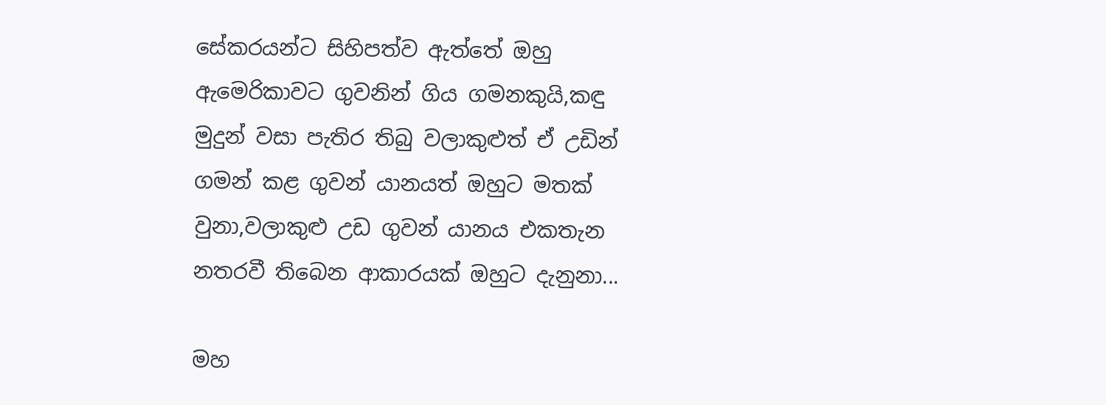සේකරයන්ට සිහිපත්ව ඇත්තේ ඔහු ඇමෙරිකාවට ගුවනින් ගිය ගමනකුයි,කඳු මුදුන් වසා පැතිර තිබු වලාකුළුත් ඒ උඩින් ගමන් කළ ගුවන් යානයත් ඔහුට මතක් වුනා,වලාකුළු උඩ ගුවන් යානය එකතැන නතරවී තිබෙන ආකාරයක් ඔහුට දැනුනා...

මහ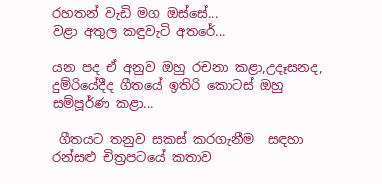රහතන් වැඩි මග ඔස්සේ...
වළා අතුල කඳුවැටි අතරේ...

යන පද ඒ අනුව ඔහු රචනා කළා,උදෑසනද, දුම්රියේදීද ගීතයේ ඉතිරි කොටස් ඔහු සම්පූර්ණ කළා...

 ගීතයට තනුව සකස් කරගැනීම  සඳහා  රන්සළු චිත්‍රපටයේ කතාව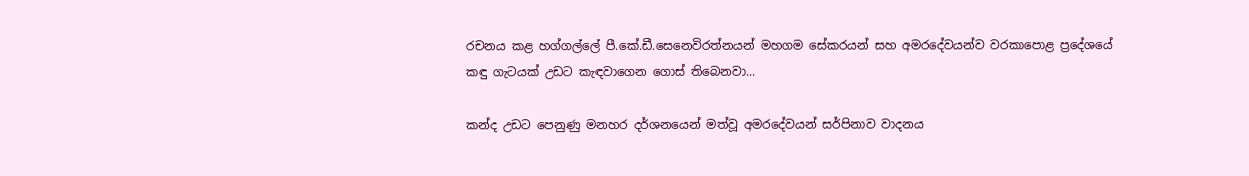රචනය කළ හග්ගල්ලේ පී.කේ.ඩී.සෙනෙවිරත්නයන් මහගම සේකරයන් සහ අමරදේවයන්ව වරකාපොළ ප්‍රදේශයේ කඳු ගැටයක් උඩට කැඳවාගෙන ගොස් තිබෙනවා...

කන්ද උඩට පෙනුණු මනහර දර්ශනයෙන් මත්වූ අමරදේවයන් සර්පිනාව වාදනය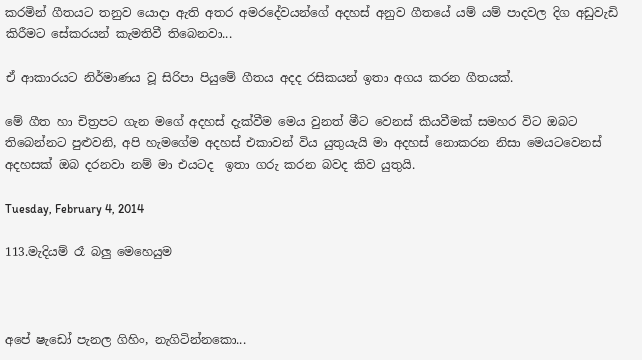කරමින් ගීතයට තනුව යොදා ඇති අතර අමරදේවයන්ගේ අදහස් අනුව ගීතයේ යම් යම් පාදවල දිග අඩුවැඩි කිරීමට සේකරයන් කැමතිවී තිබෙනවා...

ඒ ආකාරයට නිර්මාණය වූ සිරිපා පියුමේ ගීතය අදද රසිකයන් ඉතා අගය කරන ගීතයක්.

මේ ගීත හා චිත්‍රපට ගැන මගේ අදහස් දැක්වීම මෙය වුනත් මීට වෙනස් කියවීමක් සමහර විට ඔබට තිබෙන්නට පුළුවනි, අපි හැමගේම අදහස් එකාවන් විය යුතුයැයි මා අදහස් නොකරන නිසා මෙයටවෙනස් අදහසක් ඔබ දරනවා නම් මා එයටද  ඉතා ගරු කරන බවද කිව යුතුයි.

Tuesday, February 4, 2014

113.මැදියම් රෑ බලු මෙහෙයුම



අපේ ෂැඩෝ පැනල ගිහිං, නැගිටින්නකො...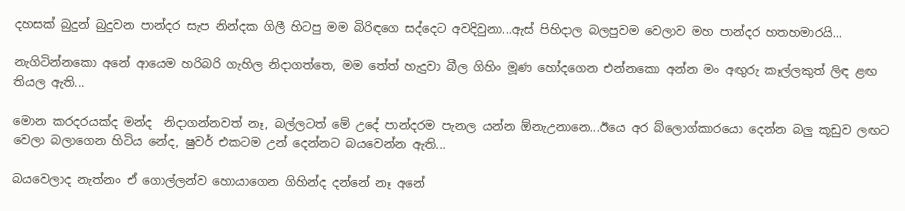දහසක් බුදුන් බුදුවන පාන්දර සැප නින්දක ගිලී හිටපු මම බිරිඳගෙ සද්දෙට අවදිවුනා...ඇස් පිහිදාල බලපුවම වෙලාව මහ පාන්දර හතහමාරයි...

නැගිටින්නකො අනේ ආයෙම හරිබරි ගැහිල නිදාගත්තෙ, මම තේත් හැදුවා බීල ගිහිං මූණ හෝදගෙන එන්නකො අන්න මං අඟුරු කෑල්ලකුත් ලිඳ ළඟ තියල ඇති...

මොන කරදරයක්ද මන්ද  නිදාගන්නවත් නෑ, බල්ලටත් මේ උදේ පාන්දරම පැනල යන්න ඕනැඋනානෙ...ඊයෙ අර බ්ලොග්කාරයො දෙන්න බලු කූඩුව ලඟට වෙලා බලාගෙන හිටිය නේද, ෂුවර් එකටම උන් දෙන්නට බයවෙන්න ඇති...

බයවෙලාද නැත්නං ඒ ගොල්ලන්ව හොයාගෙන ගිහින්ද දන්නේ නෑ අනේ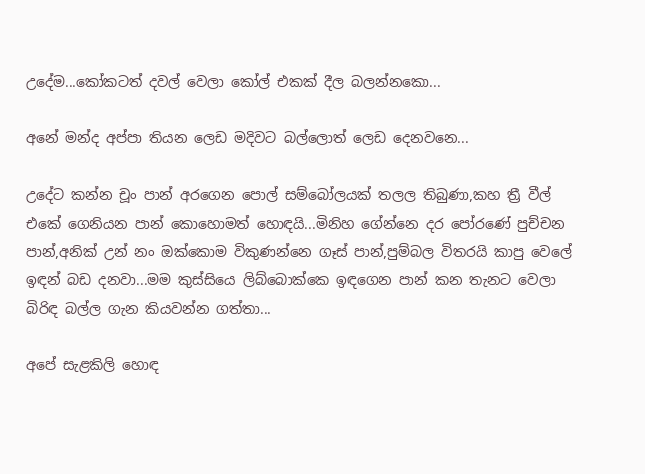උදේම...කෝකටත් දවල් වෙලා කෝල් එකක් දීල බලන්නකො...

අනේ මන්ද අප්පා තියන ලෙඩ මදිවට බල්ලොත් ලෙඩ දෙනවනෙ...

උදේට කන්න චූං පාන් අරගෙන පොල් සම්බෝලයක් තලල තිබුණා,කහ ත්‍රී වීල් එකේ ගෙනියන පාන් කොහොමත් හොඳයි...මිනිහ ගේන්නෙ දර පෝරණේ පුච්චන පාන්,අනික් උන් නං ඔක්කොම විකුණන්නෙ ගෑස් පාන්,පුම්බල විතරයි කාපු වෙලේ ඉඳන් බඩ දනවා...මම කුස්සියෙ ලිබ්බොක්කෙ ඉඳගෙන පාන් කන තැනට වෙලා බිරිඳ බල්ල ගැන කියවන්න ගත්තා...

අපේ සැළකිලි හොඳ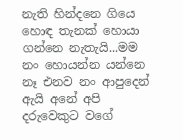නැති හින්දනෙ ගියෙ හොඳ තැනක් හොයා ගන්නෙ නැතැයි...මම නං හොයන්න යන්නෙ නෑ එනව නං ආපුදෙන් ඇයි අනේ අපි දරුවෙකුට වගේ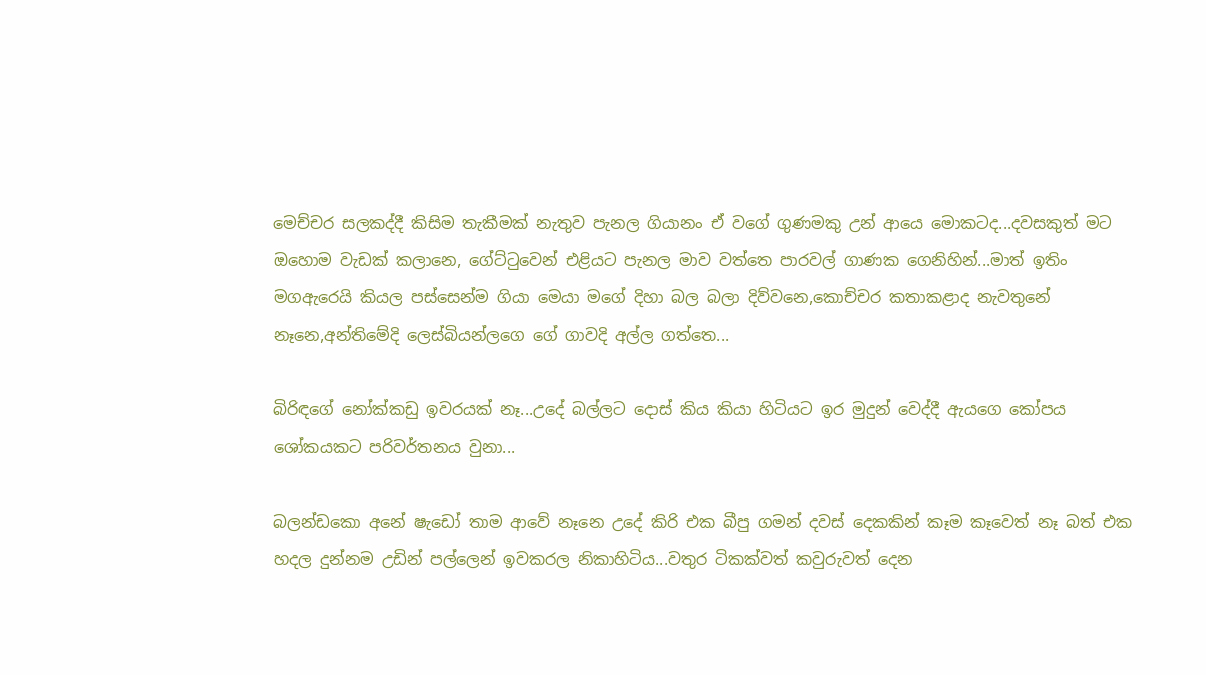මෙච්චර සලකද්දී කිසිම තැකීමක් නැතුව පැනල ගියානං ඒ වගේ ගුණමකු උන් ආයෙ මොකටද...දවසකුත් මට ඔහොම වැඩක් කලානෙ, ගේට්ටුවෙන් එළියට පැනල මාව වත්තෙ පාරවල් ගාණක ගෙනිහින්...මාත් ඉතිං මගඇරෙයි කියල පස්සෙන්ම ගියා මෙයා මගේ දිහා බල බලා දිව්වනෙ,කොච්චර කතාකළාද නැවතුනේ නෑනෙ,අන්තිමේදි ලෙස්බියන්ලගෙ ගේ ගාවදි අල්ල ගත්තෙ...

බිරිඳගේ නෝක්කඩු ඉවරයක් නෑ...උදේ බල්ලට දොස් කිය කියා හිටියට ඉර මුදුන් වෙද්දී ඇයගෙ කෝපය ශෝකයකට පරිවර්තනය වුනා...

බලන්ඩකො අනේ ෂැඩෝ තාම ආවේ නෑනෙ උදේ කිරි එක බීපු ගමන් දවස් දෙකකින් කෑම කෑවෙත් නෑ බත් එක හදල දුන්නම උඩින් පල්ලෙන් ඉවකරල නිකාහිටිය...වතුර ටිකක්වත් කවුරුවත් දෙන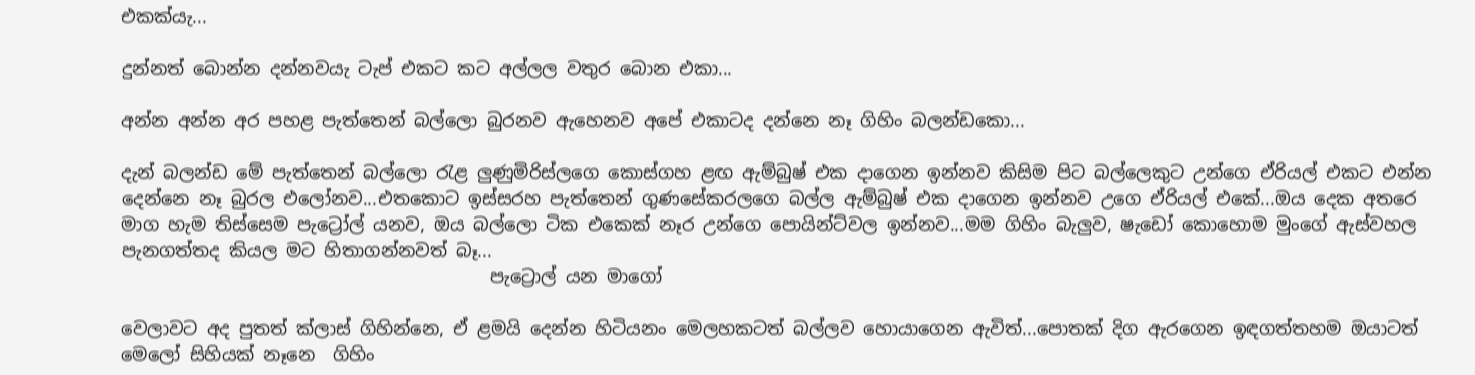එකක්යැ...

දුන්නත් බොන්න දන්නවයැ ටැප් එකට කට අල්ලල වතුර බොන එකා...

අන්න අන්න අර පහළ පැත්තෙන් බල්ලො බුරනව ඇහෙනව අපේ එකාටද දන්නෙ නෑ ගිහිං බලන්ඩකො...

දැන් බලන්ඩ මේ පැත්තෙන් බල්ලො රැළ ලුණුමිරිස්ලගෙ කොස්ගහ ළඟ ඇම්බුෂ් එක දාගෙන ඉන්නව කිසිම පිට බල්ලෙකුට උන්ගෙ ඒරියල් එකට එන්න දෙන්නෙ නෑ බුරල එලෝනව...එතකොට ඉස්සරහ පැත්තෙන් ගුණසේකරලගෙ බල්ල ඇම්බුෂ් එක දාගෙන ඉන්නව උගෙ ඒරියල් එකේ...ඔය දෙක අතරෙ මාග හැම තිස්සෙම පැට්‍රෝල් යනව, ඔය බල්ලො ටික එකෙක් නෑර උන්ගෙ පොයින්ට්වල ඉන්නව...මම ගිහිං බැලුව, ෂැඩෝ කොහොම මුංගේ ඇස්වහල පැනගත්තද කියල මට හිතාගන්නවත් බෑ...
                                         පැට්‍රොල් යන මාගෝ

වෙලාවට අද පුතත් ක්ලාස් ගිහින්නෙ, ඒ ළමයි දෙන්න හිටියනං මෙලහකටත් බල්ලව හොයාගෙන ඇවිත්...පොතක් දිග ඇරගෙන ඉඳගත්තහම ඔයාටත් මෙලෝ සිහියක් නෑනෙ  ගිහිං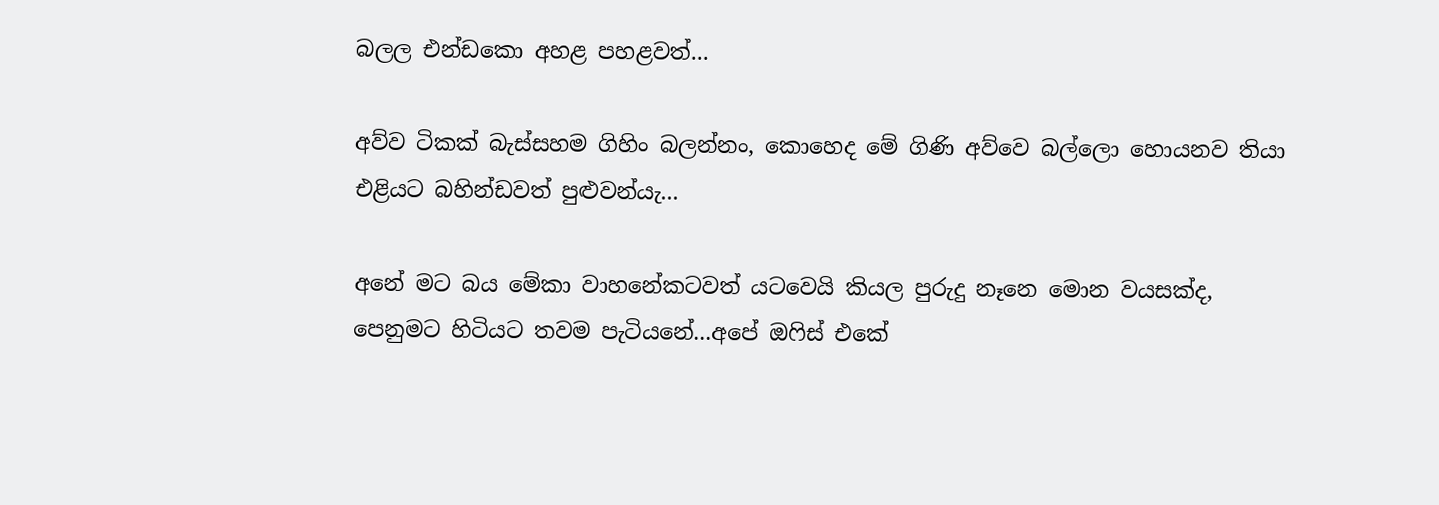බලල එන්ඩකො අහළ පහළවත්...

අව්ව ටිකක් බැස්සහම ගිහිං බලන්නං, කොහෙද මේ ගිණි අව්වෙ බල්ලො හොයනව තියා එළියට බහින්ඩවත් පුළුවන්යැ...

අනේ මට බය මේකා වාහනේකටවත් යටවෙයි කියල පුරුදු නෑනෙ මොන වයසක්ද, පෙනුමට හිටියට තවම පැටියනේ...අපේ ඔෆිස් එකේ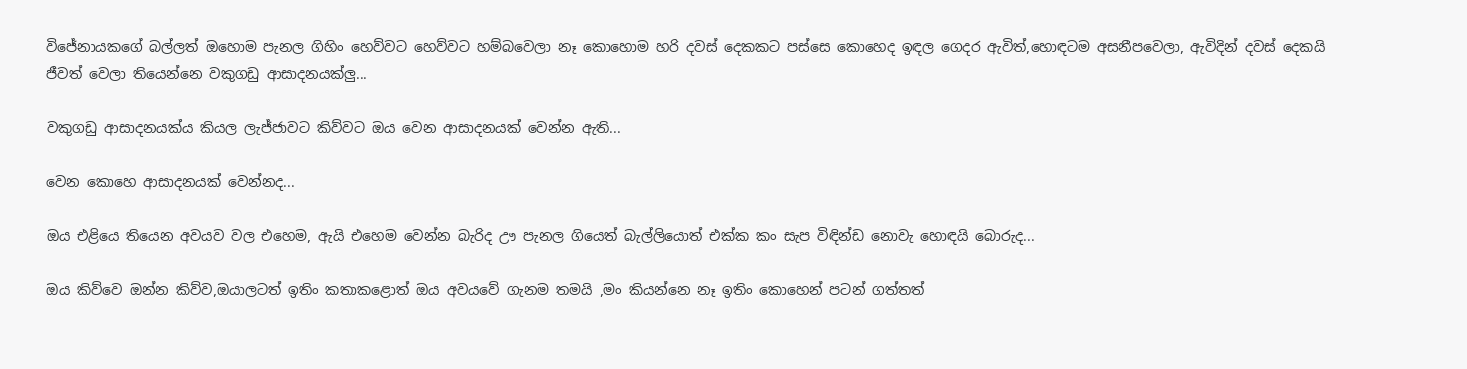විජේනායකගේ බල්ලත් ඔහොම පැනල ගිහිං හෙව්වට හෙව්වට හම්බවෙලා නෑ කොහොම හරි දවස් දෙකකට පස්සෙ කොහෙද ඉඳල ගෙදර ඇවිත්,හොඳටම අසනීපවෙලා, ඇවිදින් දවස් දෙකයි ජීවත් වෙලා තියෙන්නෙ වකුගඩු ආසාදනයක්ලු...

වකුගඩු ආසාදනයක්ය කියල ලැජ්ජාවට කිව්වට ඔය වෙන ආසාදනයක් වෙන්න ඇති...

වෙන කොහෙ ආසාදනයක් වෙන්නද...

ඔය එළියෙ තියෙන අවයව වල එහෙම, ඇයි එහෙම වෙන්න බැරිද ඌ පැනල ගියෙත් බැල්ලියොත් එක්ක කං සැප විඳින්ඩ නොවැ හොඳයි බොරුද...

ඔය කිව්වෙ ඔන්න කිව්ව,ඔයාලටත් ඉතිං කතාකළොත් ඔය අවයවේ ගැනම තමයි ,මං කියන්නෙ නෑ ඉතිං කොහෙන් පටන් ගත්තත්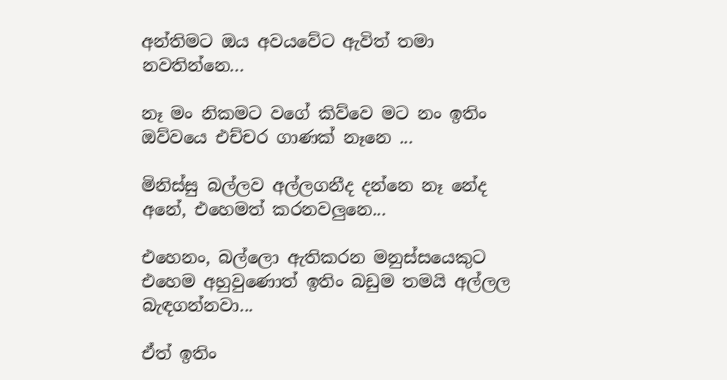අන්තිමට ඔය අවයවේට ඇවිත් තමා නවතින්නෙ...

නෑ මං නිකමට වගේ කිව්වෙ මට නං ඉතිං ඔව්වයෙ එච්චර ගාණක් නෑනෙ ...

මිනිස්සු බල්ලව අල්ලගනීද දන්නෙ නෑ නේද අනේ, එහෙමත් කරනවලුනෙ...

එහෙනං, බල්ලො ඇතිකරන මනුස්සයෙකුට එහෙම අහුවුණොත් ඉතිං බඩුම තමයි අල්ලල බැඳගන්නවා...

ඒත් ඉතිං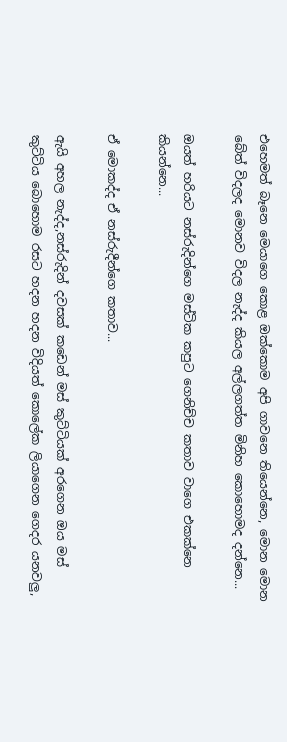එහෙමත් බෑනෙ මෙයාගෙ කොළ ඔක්කොම අපි ගාවනෙ තියෙන්නෙ, මොන මොන බේත් විදලද මොනව විදල නැද්ද කියල අල්ලගත්ත මිනිහ කොහොමද දන්නෙ...

ඔයත් හරියට නස්රුදින්ගෙ මස්ටික කපුට ගෙනිච්ච කතාව වාගෙ එකක්නෙ කියන්නෙ...

ඒ මොකද්ද ඒ නස්රුදීන්ගෙ කතාව...

ඇයි අහල නැද්ද,නස්රුදින් දවසක් කඩෙන් මස් කුට්ටියක් අරගෙන ඔය මස් කුට්ටිය බොහොම රසට හදන හදන විදියත් කොලේක ලියාගෙන ගෙදර යනවලු,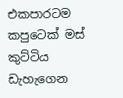එකපාරටම කපුටෙක් මස් කුට්ටිය ඩැහැගෙන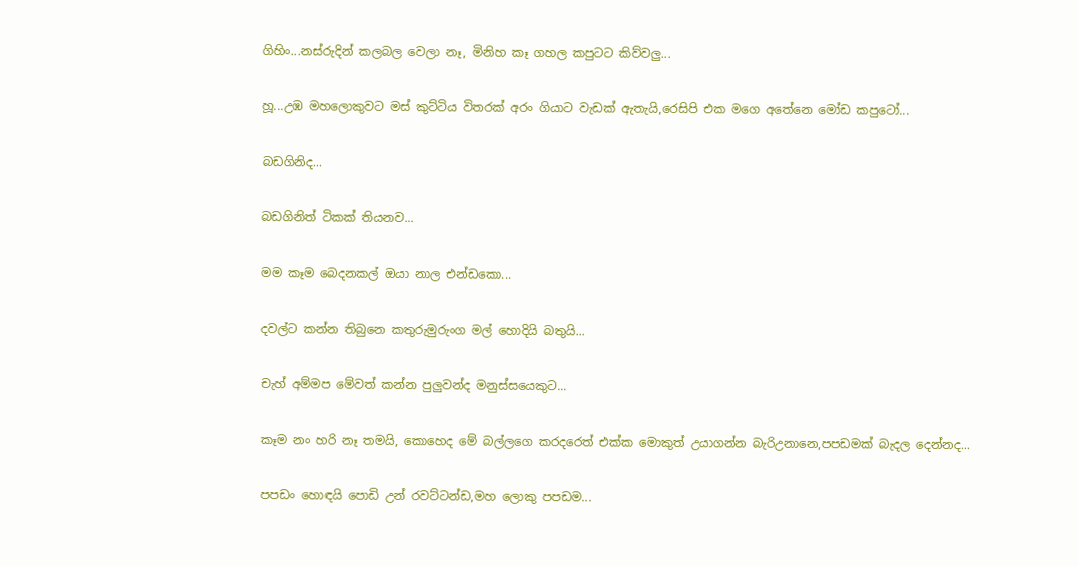ගිහිං...නස්රුදින් කලබල වෙලා නෑ, මිනිහ කෑ ගහල කපුටට කිව්වලු...

හූ...උඹ මහලොකුවට මස් කුට්ටිය විතරක් අරං ගියාට වැඩක් ඇතැයි,රෙසිපි එක මගෙ අතේනෙ මෝඩ කපුටෝ...

බඩගිනිද...

බඩගිනිත් ටිකක් තියනව...

මම කෑම බෙදනකල් ඔයා නාල එන්ඩකො...

දවල්ට කන්න තිබුනෙ කතුරුමුරුංග මල් හොදියි බතුයි...

චැහ් අම්මප මේවත් කන්න පුලුවන්ද මනුස්සයෙකුට...

කෑම නං හරි නෑ තමයි, කොහෙද මේ බල්ලගෙ කරදරෙත් එක්ක මොකුත් උයාගන්න බැරිඋනානෙ,පපඩමක් බැදල දෙන්නද...

පපඩං හොඳයි පොඩි උන් රවට්ටන්ඩ,මහ ලොකු පපඩම...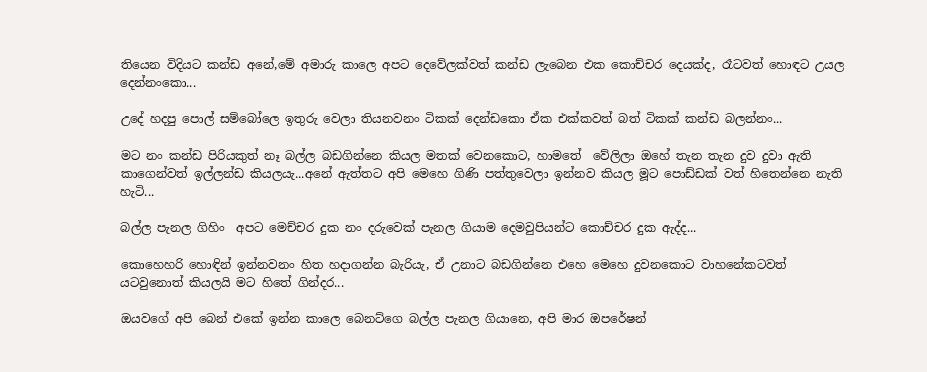තියෙන විදියට කන්ඩ අනේ,මේ අමාරු කාලෙ අපට දෙවේලක්වත් කන්ඩ ලැබෙන එක කොච්චර දෙයක්ද, රෑටවත් හොඳට උයල දෙන්නංකො...

උදේ හදපු පොල් සම්බෝලෙ ඉතුරු වෙලා තියනවනං ටිකක් දෙන්ඩකො ඒක එක්කවත් බත් ටිකක් කන්ඩ බලන්නං...

මට නං කන්ඩ පිරියකුත් නෑ බල්ල බඩගින්නෙ කියල මතක් වෙනකොට, හාමතේ  වේලිලා ඔහේ තැන තැන දුව දුවා ඇති කාගෙන්වත් ඉල්ලන්ඩ කියලයැ...අනේ ඇත්තට අපි මෙහෙ ගිණි පත්තුවෙලා ඉන්නව කියල මූට පොඩ්ඩක් වත් හිතෙන්නෙ නැති හැටි...

බල්ල පැනල ගිහිං  අපට මෙච්චර දුක නං දරුවෙක් පැනල ගියාම දෙමවුපියන්ට කොච්චර දුක ඇද්ද...

කොහෙහරි හොඳින් ඉන්නවනං හිත හදාගන්න බැරියැ, ඒ උනාට බඩගින්නෙ එහෙ මෙහෙ දුවනකොට වාහනේකටවත් යටවුනොත් කියලයි මට හිතේ ගින්දර...

ඔයවගේ අපි බෙන් එකේ ඉන්න කාලෙ බෙනට්ගෙ බල්ල පැනල ගියානෙ, අපි මාර ඔපරේෂන්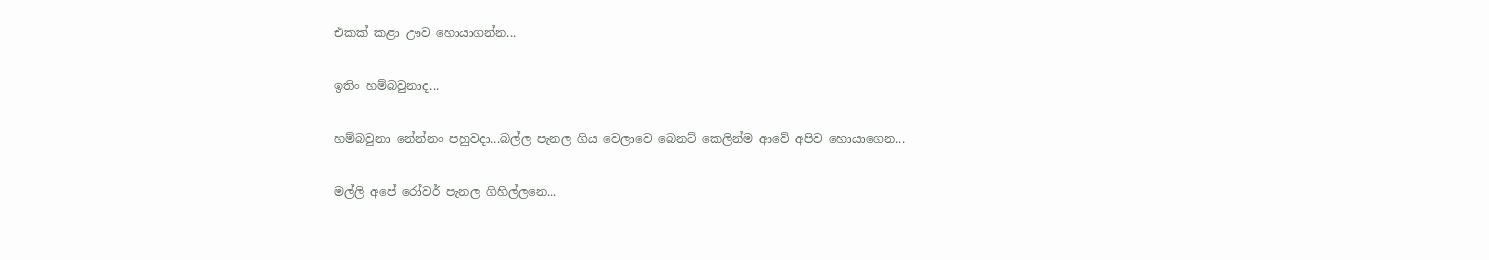එකක් කළා ඌව හොයාගන්න...

ඉතිං හම්බවුනාද...

හම්බවුනා නේන්නං පහුවදා...බල්ල පැනල ගිය වෙලාවෙ බෙනට් කෙලින්ම ආවේ අපිව හොයාගෙන...

මල්ලි අපේ රෝවර් පැනල ගිහිල්ලනෙ...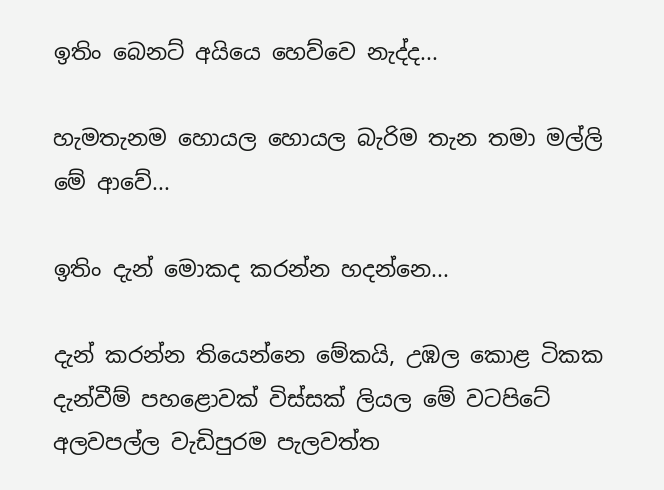ඉතිං බෙනට් අයියෙ හෙව්වෙ නැද්ද...

හැමතැනම හොයල හොයල බැරිම තැන තමා මල්ලි මේ ආවේ...

ඉතිං දැන් මොකද කරන්න හදන්නෙ...

දැන් කරන්න තියෙන්නෙ මේකයි, උඹල කොළ ටිකක දැන්වීම් පහළොවක් විස්සක් ලියල මේ වටපිටේ අලවපල්ල වැඩිපුරම පැලවත්ත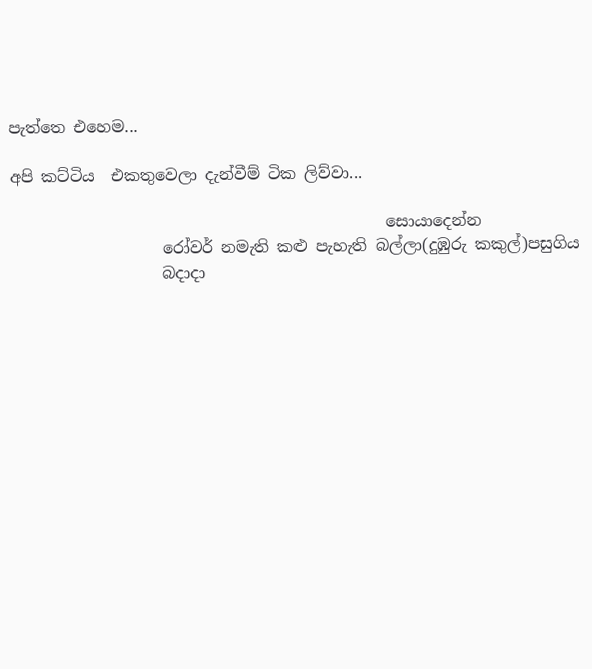පැත්තෙ එහෙම...

අපි කට්ටිය  එකතුවෙලා දැන්වීම් ටික ලිව්වා...

                                               සොයාදෙන්න
                   රෝවර් නමැති කළු පැහැති බල්ලා(දුඹුරු කකුල්)පසුගිය
                   බදාදා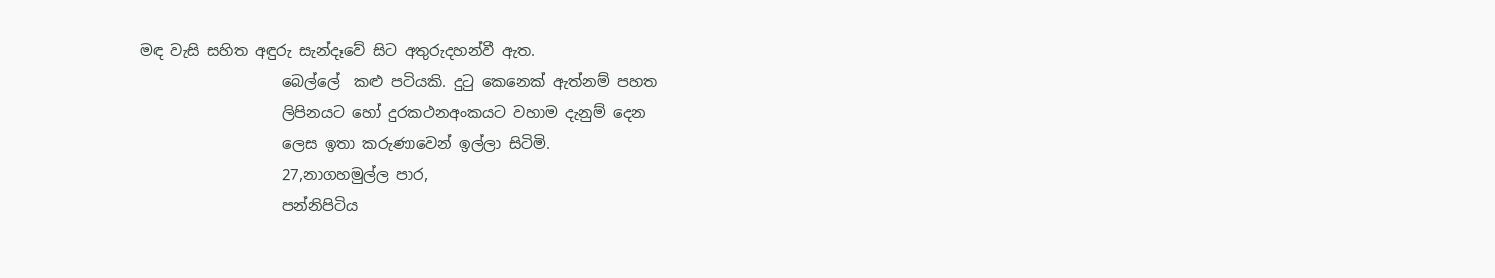මඳ වැසි සහිත අඳුරු සැන්දෑවේ සිට අතුරුදහන්වී ඇත.
                   බෙල්ලේ  කළු පටියකි. දුටු කෙනෙක් ඇත්නම් පහත
                   ලිපිනයට හෝ දුරකථනඅංකයට වහාම දැනුම් දෙන
                   ලෙස ඉතා කරුණාවෙන් ඉල්ලා සිටිමි.
                   27,නාගහමුල්ල පාර,
                   පන්නිපිටිය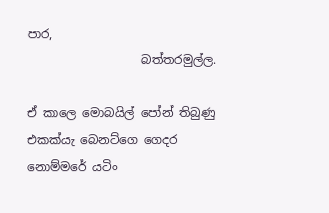පාර,
                   බත්තරමුල්ල.

ඒ කාලෙ මොබයිල් පෝන් තිබුණු එකක්යැ බෙනට්ගෙ ගෙදර නොම්මරේ යටිං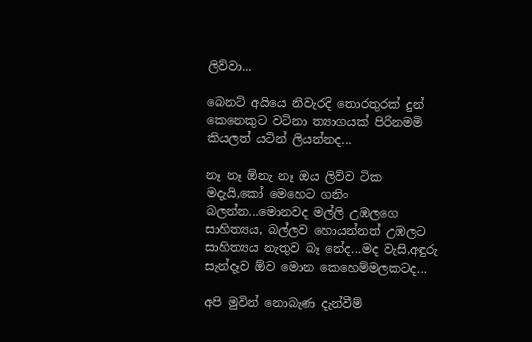ලිව්වා...

බෙනට් අයියෙ නිවැරදි තොරතුරක් දුන් කෙනෙකුට වටිනා ත්‍යාගයක් පිරිනමමි කියලත් යටින් ලියන්නද...

නෑ නෑ ඕනැ නෑ ඔය ලිව්ව ටික මදැයි,කෝ මෙහෙට ගනිං බලන්න...මොනවද මල්ලි උඹලගෙ සාහිත්‍යය, බල්ලව හොයන්නත් උඹලට සාහිත්‍යය නැතුව බෑ නේද...මද වැසි,අඳුරු සැන්දෑව ඕව මොන කෙහෙම්මලකටද...

අපි මුවින් නොබැණ දැන්වීම්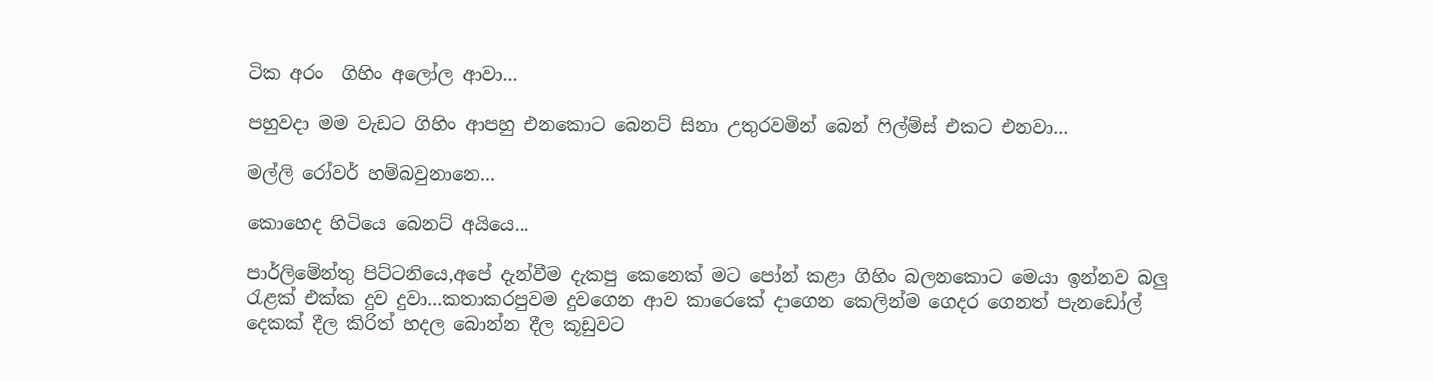ටික අරං  ගිහිං අලෝල ආවා...

පහුවදා මම වැඩට ගිහිං ආපහු එනකොට බෙනට් සිනා උතුරවමින් බෙන් ෆිල්ම්ස් එකට එනවා...

මල්ලි රෝවර් හම්බවුනානෙ...

කොහෙද හිටියෙ බෙනට් අයියෙ...

පාර්ලිමේන්තු පිට්ටනියෙ,අපේ දැන්වීම දැකපු කෙනෙක් මට පෝන් කළා ගිහිං බලනකොට මෙයා ඉන්නව බලු රැළක් එක්ක දුව දුවා...කතාකරපුවම දුවගෙන ආව කාරෙකේ දාගෙන කෙලින්ම ගෙදර ගෙනත් පැනඩෝල් දෙකක් දීල කිරිත් හදල බොන්න දීල කූඩුවට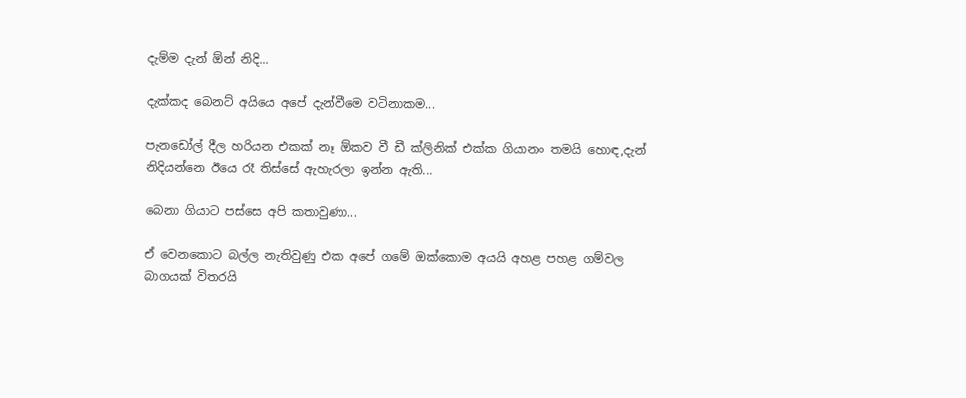දැම්ම දැන් ඕන් නිදි...

දැක්කද බෙනට් අයියෙ අපේ දැන්වීමෙ වටිනාකම...

පැනඩෝල් දීල හරියන එකක් නෑ ඕකව වී ඩී ක්ලිනික් එක්ක ගියානං තමයි හොඳ,දැන් නිදියන්නෙ ඊයෙ රෑ තිස්සේ ඇහැරලා ඉන්න ඇති...

බෙනා ගියාට පස්සෙ අපි කතාවුණා...

ඒ වෙනකොට බල්ල නැතිවුණු එක අපේ ගමේ ඔක්කොම අයයි අහළ පහළ ගම්වල බාගයක් විතරයි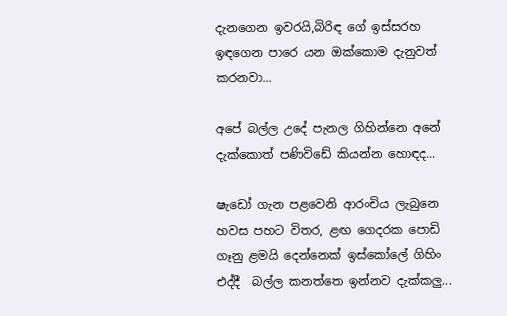දැනගෙන ඉවරයි,බිරිඳ ගේ ඉස්සරහ ඉඳගෙන පාරෙ යන ඔක්කොම දැනුවත් කරනවා...

අපේ බල්ල උදේ පැනල ගිහින්නෙ අනේ දැක්කොත් පණිවිඩේ කියන්න හොඳද...

ෂැඩෝ ගැන පළවෙනි ආරංචිය ලැබුනෙ හවස පහට විතර, ළඟ ගෙදරක පොඩි ගෑනු ළමයි දෙන්නෙක් ඉස්කෝලේ ගිහිං එද්දී  බල්ල කනත්තෙ ඉන්නව දැක්කලු...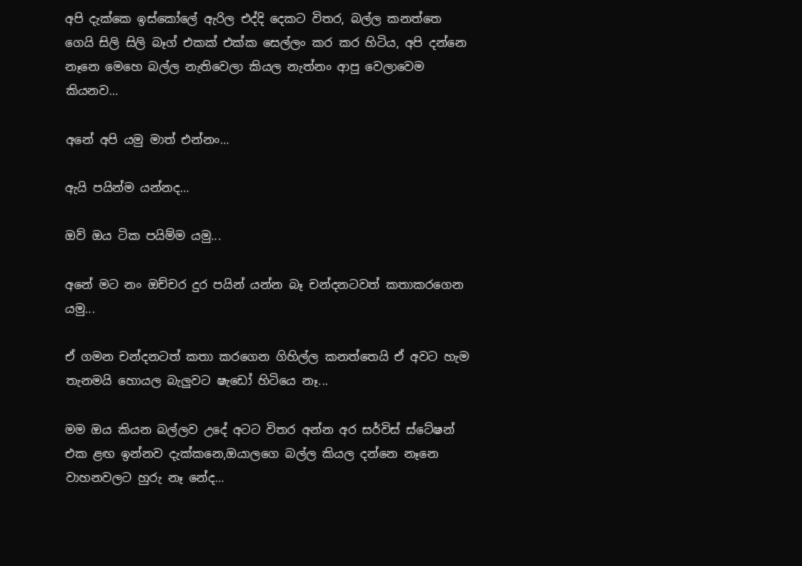අපි දැක්කෙ ඉස්කෝලේ ඇරිල එද්දි දෙකට විතර, බල්ල කනත්තෙ ගෙයි සිලි සිලි බෑග් එකක් එක්ක සෙල්ලං කර කර හිටිය, අපි දන්නෙ නෑනෙ මෙහෙ බල්ල නැතිවෙලා කියල නැත්නං ආපු වෙලාවෙම කියනව...

අනේ අපි යමු මාත් එන්නං...

ඇයි පයින්ම යන්නද...

ඔව් ඔය ටික පයිම්ම යමු...

අනේ මට නං ඔච්චර දුර පයින් යන්න බෑ චන්දනටවත් කතාකරගෙන යමු...

ඒ ගමන චන්දනටත් කතා කරගෙන ගිහිල්ල කනත්තෙයි ඒ අවට හැම තැනමයි හොයල බැලුවට ෂැඩෝ හිටියෙ නෑ...

මම ඔය කියන බල්ලව උදේ අටට විතර අන්න අර සර්විස් ස්ටේෂන් එක ළඟ ඉන්නව දැක්කනෙ,ඔයාලගෙ බල්ල කියල දන්නෙ නෑනෙ වාහනවලට හුරු නෑ නේද...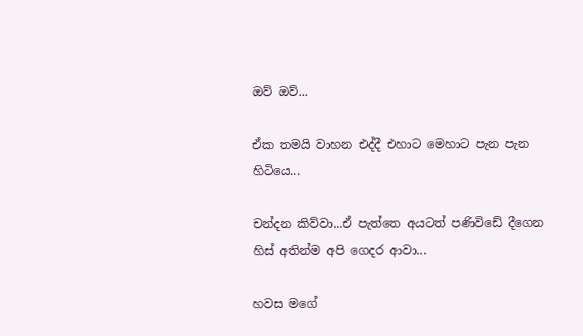ඔව් ඔව්...

ඒක තමයි වාහන එද්දී එහාට මෙහාට පැන පැන හිටියෙ...

චන්දන කිව්වා...ඒ පැත්තෙ අයටත් පණිවිඩේ දීගෙන හිස් අතින්ම අපි ගෙදර ආවා...

හවස මගේ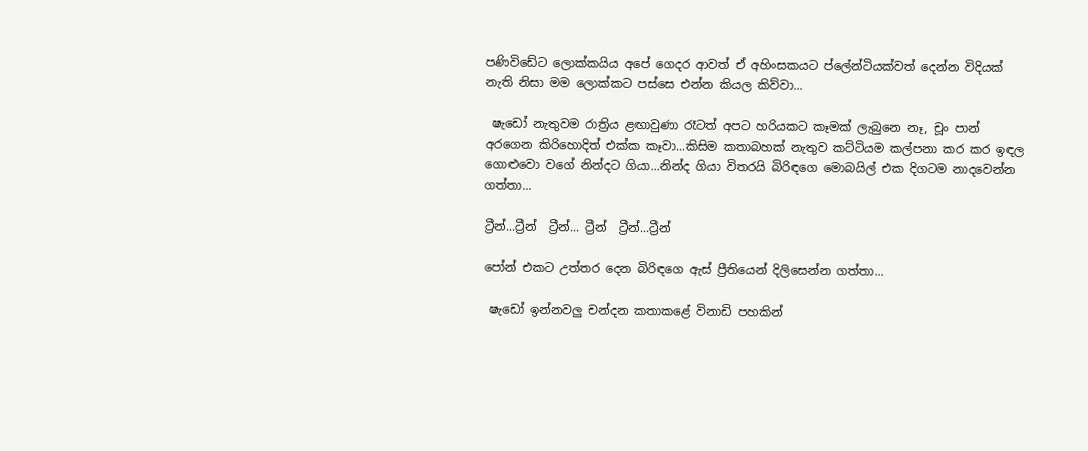පණිවිඩේට ලොක්කයිය අපේ ගෙදර ආවත් ඒ අහිංසකයට ප්ලේන්ටියක්වත් දෙන්න විදියක් නැති නිසා මම ලොක්කට පස්සෙ එන්න කියල කිව්වා...

 ෂැඩෝ නැතුවම රාත්‍රිය ළඟාවුණා රෑටත් අපට හරියකට කෑමක් ලැබුනෙ නෑ, චූං පාන් අරගෙන කිරිහොදිත් එක්ක කෑවා...කිසිම කතාබහක් නැතුව කට්ටියම කල්පනා කර කර ඉඳල ගොළුවො වගේ නින්දට ගියා...නින්ද ගියා විතරයි බිරිඳගෙ මොබයිල් එක දිගටම නාදවෙන්න ගත්තා...

ට්‍රීන්...ට්‍රීන්  ට්‍රීන්... ට්‍රීන්  ට්‍රීන්...ට්‍රීන්

පෝන් එකට උත්තර දෙන බිරිඳගෙ ඇස් ප්‍රීතියෙන් දිලිසෙන්න ගත්තා...

 ෂැඩෝ ඉන්නවලු චන්දන කතාකළේ විනාඩි පහකින්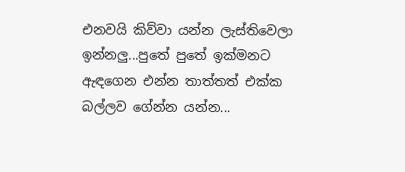එනවයි කිව්වා යන්න ලැස්තිවෙලා ඉන්නලු...පුතේ පුතේ ඉක්මනට ඇඳගෙන එන්න තාත්තත් එක්ක බල්ලව ගේන්න යන්න...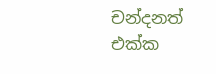චන්දනත් එක්ක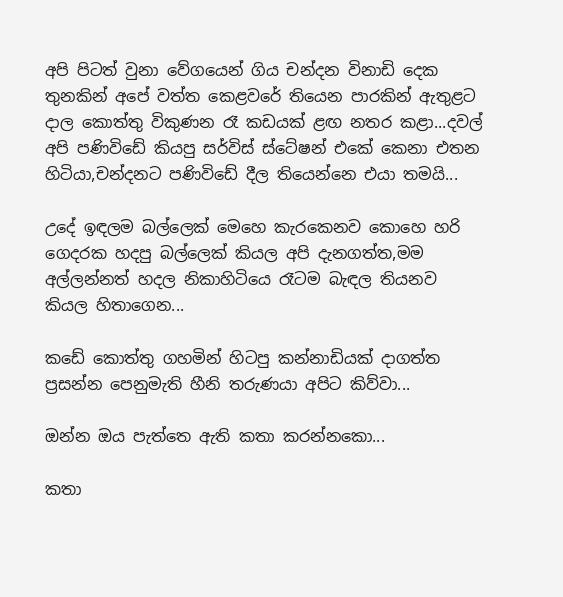අපි පිටත් වුනා වේගයෙන් ගිය චන්දන විනාඩි දෙක තුනකින් අපේ වත්ත කෙළවරේ තියෙන පාරකින් ඇතුළට දාල කොත්තු විකුණන රෑ කඩයක් ළඟ නතර කළා...දවල් අපි පණිවිඩේ කියපු සර්විස් ස්ටේෂන් එකේ කෙනා එතන හිටියා,චන්දනට පණිවිඩේ දීල තියෙන්නෙ එයා තමයි...

උදේ ඉඳලම බල්ලෙක් මෙහෙ කැරකෙනව කොහෙ හරි ගෙදරක හදපු බල්ලෙක් කියල අපි දැනගත්ත,මම අල්ලන්නත් හදල නිකාහිටියෙ රෑටම බැඳල තියනව කියල හිතාගෙන...

කඩේ කොත්තු ගහමින් හිටපු කන්නාඩියක් දාගත්ත ප්‍රසන්න පෙනුමැති හීනි තරුණයා අපිට කිව්වා...

ඔන්න ඔය පැත්තෙ ඇති කතා කරන්නකො...

කතා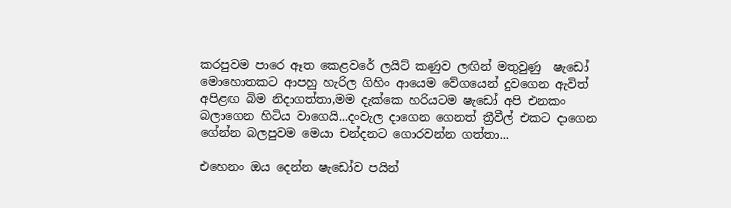කරපුවම පාරෙ ඈත කෙළවරේ ලයිට් කණුව ලඟින් මතුවුණු  ෂැඩෝ මොහොතකට ආපහු හැරිල ගිහිං ආයෙම වේගයෙන් දුවගෙන ඇවිත් අපිළඟ බිම නිදාගත්තා,මම දැක්කෙ හරියටම ෂැඩෝ අපි එනකං බලාගෙන හිටිය වාගෙයි...දංවැල දාගෙන ගෙනත් ත්‍රීවීල් එකට දාගෙන ගේන්න බලපුවම මෙයා චන්දනට ගොරවන්න ගත්තා...

එහෙනං ඔය දෙන්න ෂැඩෝව පයින්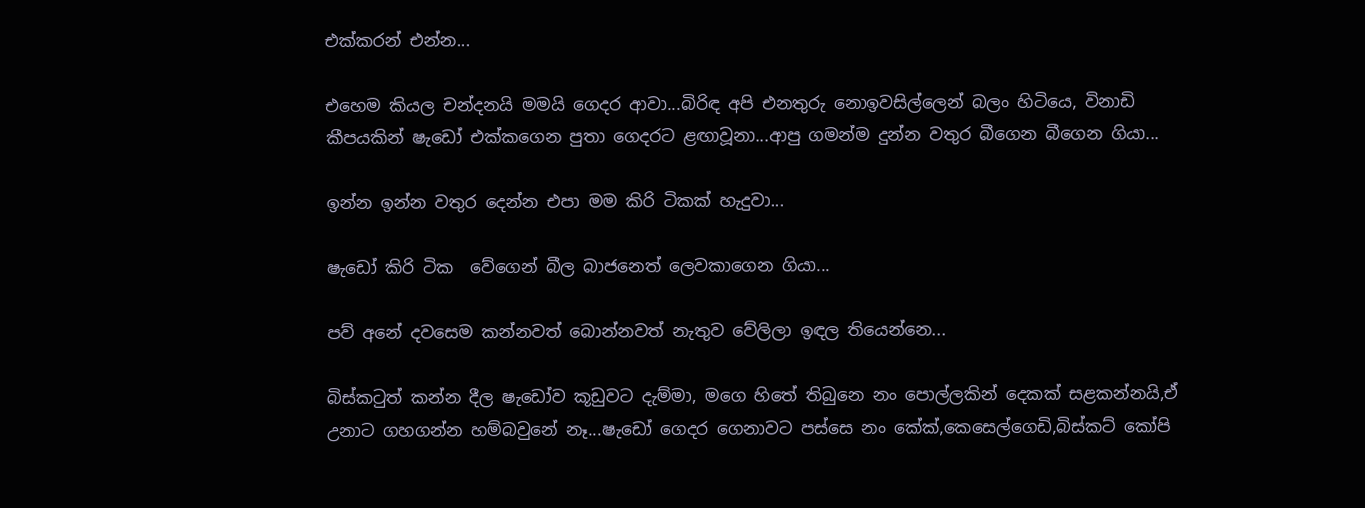එක්කරන් එන්න...

එහෙම කියල චන්දනයි මමයි ගෙදර ආවා...බිරිඳ අපි එනතුරු නොඉවසිල්ලෙන් බලං හිටියෙ, විනාඩි කීපයකින් ෂැඩෝ එක්කගෙන පුතා ගෙදරට ළඟාවූනා...ආපු ගමන්ම දුන්න වතුර බීගෙන බීගෙන ගියා...

ඉන්න ඉන්න වතුර දෙන්න එපා මම කිරි ටිකක් හැදුවා...

ෂැඩෝ කිරි ටික  වේගෙන් බීල බාජනෙත් ලෙවකාගෙන ගියා...

පව් අනේ දවසෙම කන්නවත් බොන්නවත් නැතුව වේලිලා ඉඳල තියෙන්නෙ...

බිස්කටුත් කන්න දීල ෂැඩෝව කූඩුවට දැම්මා, මගෙ හිතේ තිබුනෙ නං පොල්ලකින් දෙකක් සළකන්නයි,ඒ උනාට ගහගන්න හම්බවුනේ නෑ...ෂැඩෝ ගෙදර ගෙනාවට පස්සෙ නං කේක්,කෙසෙල්ගෙඩි,බිස්කට් කෝපි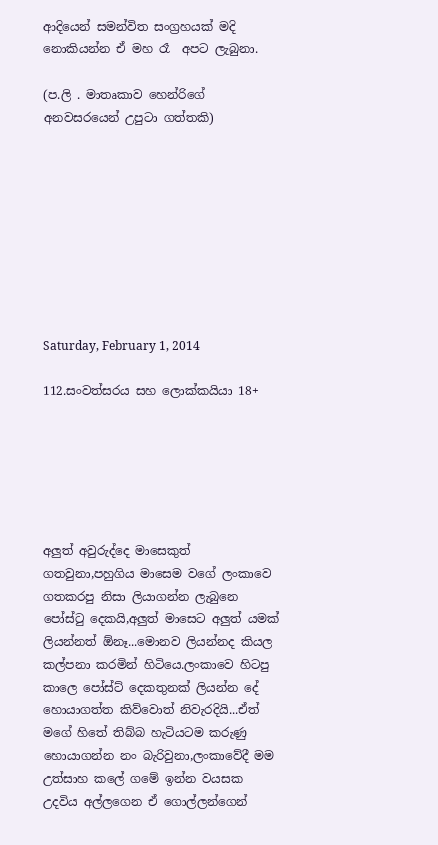ආදියෙන් සමන්විත සංග්‍රහයක් මදි නොකියන්න ඒ මහ රෑ  අපට ලැබුනා.

(ප.ලි . මාතෘකාව හෙන්රිගේ අනවසරයෙන් උපුටා ගත්තකි)









Saturday, February 1, 2014

112.සංවත්සරය සහ ලොක්කයියා 18+






අලුත් අවුරුද්දෙ මාසෙකුත් ගතවුනා,පහුගිය මාසෙම වගේ ලංකාවෙ ගතකරපු නිසා ලියාගන්න ලැබුනෙ පෝස්ටු දෙකයි,අලුත් මාසෙට අලුත් යමක් ලියන්නත් ඕනෑ...මොනව ලියන්නද කියල කල්පනා කරමින් හිටියෙ.ලංකාවෙ හිටපු කාලෙ පෝස්ට් දෙකතුනක් ලියන්න දේ හොයාගත්ත කිව්වොත් නිවැරදියි...ඒත් මගේ හිතේ තිබ්බ හැටියටම කරුණු හොයාගන්න නං බැරිවුනා,ලංකාවේදී මම උත්සාහ කලේ ගමේ ඉන්න වයසක උදවිය අල්ලගෙන ඒ ගොල්ලන්ගෙන්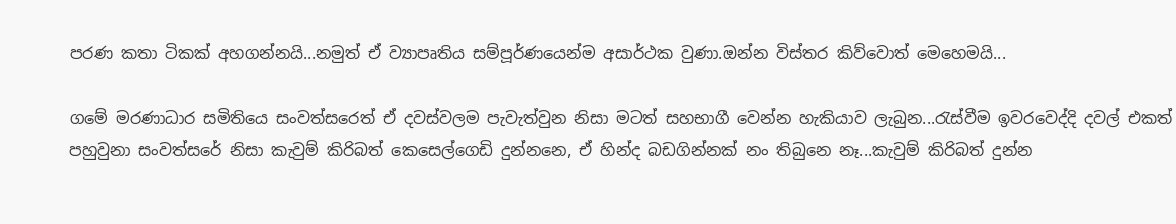පරණ කතා ටිකක් අහගන්නයි...නමුත් ඒ ව්‍යාපෘතිය සම්පූර්ණයෙන්ම අසාර්ථක වුණා.ඔන්න විස්තර කිව්වොත් මෙහෙමයි...

ගමේ මරණාධාර සමිතියෙ සංවත්සරෙත් ඒ දවස්වලම පැවැත්වුන නිසා මටත් සහභාගී වෙන්න හැකියාව ලැබුන...රැස්වීම ඉවරවෙද්දි දවල් එකත් පහුවුනා සංවත්සරේ නිසා කැවුම් කිරිබත් කෙසෙල්ගෙඩි දුන්නනෙ, ඒ හින්ද බඩගින්නක් නං තිබුනෙ නෑ...කැවුම් කිරිබත් දුන්න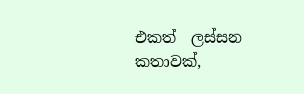එකත්  ලස්සන කතාවක්,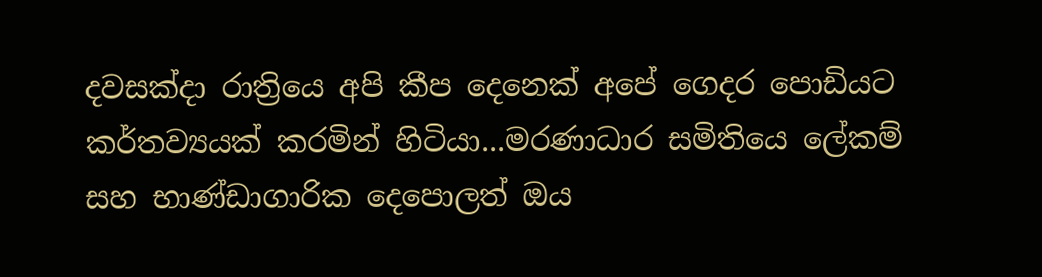දවසක්දා රාත්‍රියෙ අපි කීප දෙනෙක් අපේ ගෙදර පොඩියට කර්තව්‍යයක් කරමින් හිටියා...මරණාධාර සමිතියෙ ලේකම් සහ භාණ්ඩාගාරික දෙපොලත් ඔය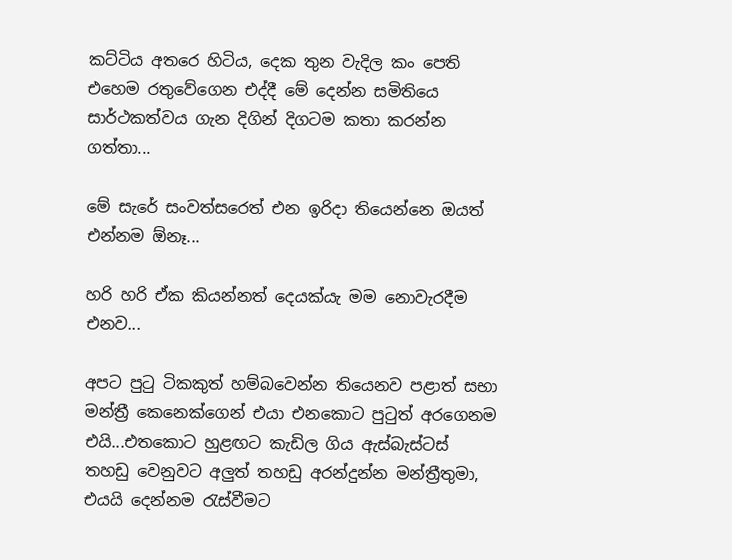කට්ටිය අතරෙ හිටිය, දෙක තුන වැදිල කං පෙති එහෙම රතුවේගෙන එද්දී මේ දෙන්න සමිතියෙ සාර්ථකත්වය ගැන දිගින් දිගටම කතා කරන්න ගත්තා...

මේ සැරේ සංවත්සරෙත් එන ඉරිදා තියෙන්නෙ ඔයත් එන්නම ඕනෑ...

හරි හරි ඒක කියන්නත් දෙයක්යැ මම නොවැරදීම එනව...

අපට පුටු ටිකකුත් හම්බවෙන්න තියෙනව පළාත් සභා මන්ත්‍රී කෙනෙක්ගෙන් එයා එනකොට පුටුත් අරගෙනම එයි...එතකොට හුළඟට කැඩිල ගිය ඇස්බැස්ටස් තහඩු වෙනුවට අලුත් තහඩු අරන්දුන්න මන්ත්‍රීතුමා, එයයි දෙන්නම රැස්වීමට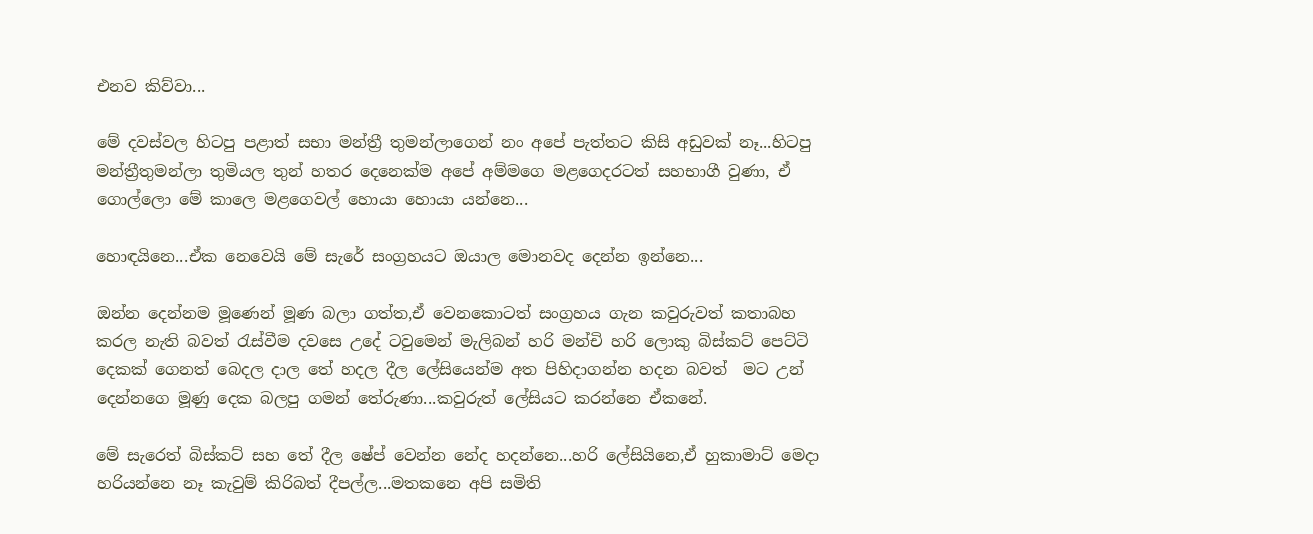එනව කිව්වා...

මේ දවස්වල හිටපු පළාත් සභා මන්ත්‍රී තුමන්ලාගෙන් නං අපේ පැත්තට කිසි අඩුවක් නෑ...හිටපු මන්ත්‍රීතුමන්ලා තුමියල තුන් හතර දෙනෙක්ම අපේ අම්මගෙ මළගෙදරටත් සහභාගී වුණා, ඒ ගොල්ලො මේ කාලෙ මළගෙවල් හොයා හොයා යන්නෙ...

හොඳයිනෙ...ඒක නෙවෙයි මේ සැරේ සංග්‍රහයට ඔයාල මොනවද දෙන්න ඉන්නෙ...

ඔන්න දෙන්නම මූණෙන් මූණ බලා ගත්ත,ඒ වෙනකොටත් සංග්‍රහය ගැන කවුරුවත් කතාබහ කරල නැති බවත් රැස්වීම දවසෙ උදේ ටවුමෙන් මැලිබන් හරි මන්චි හරි ලොකු බිස්කට් පෙට්ටි දෙකක් ගෙනත් බෙදල දාල තේ හදල දීල ලේසියෙන්ම අත පිහිදාගන්න හදන බවත්  මට උන් දෙන්නගෙ මූණු දෙක බලපු ගමන් තේරුණා...කවුරුත් ලේසියට කරන්නෙ ඒකනේ.

මේ සැරෙත් බිස්කට් සහ තේ දීල ෂේප් වෙන්න නේද හදන්නෙ...හරි ලේසියිනෙ,ඒ හුකාමාට් මෙදා හරියන්නෙ නෑ කැවුම් කිරිබත් දීපල්ල...මතකනෙ අපි සමිති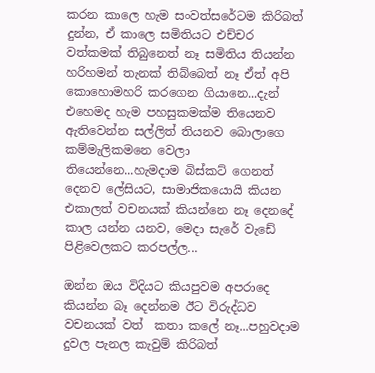කරන කාලෙ හැම සංවත්සරේටම කිරිබත් දුන්න, ඒ කාලෙ සමිතියට එච්චර වත්කමක් තිබුනෙත් නෑ සමිතිය තියන්න හරිහමන් තැනක් තිබ්බෙත් නෑ ඒත් අපි කොහොමහරි කරගෙන ගියානෙ...දැන් එහෙමද හැම පහසුකමක්ම තියෙනව ඇතිවෙන්න සල්ලිත් තියනව බොලාගෙ කම්මැලිකමනෙ වෙලා තියෙන්නෙ...හැමදාම බිස්කට් ගෙනත් දෙනව ලේසියට, සාමාජිකයොයි කියන එකාලත් වචනයක් කියන්නෙ නෑ දෙනදේ කාල යන්න යනව, මෙදා සැරේ වැඩේ පිළිවෙලකට කරපල්ල...

ඔන්න ඔය විදියට කියපුවම අපරාදෙ කියන්න බෑ දෙන්නම ඊට විරුද්ධව වචනයක් වත්  කතා කලේ නෑ...පහුවදාම දුවල පැනල කැවුම් කිරිබත්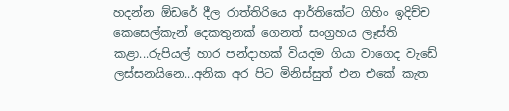හදන්න ඕඩරේ දීල රාත්තිරියෙ ආර්තිකේට ගිහිං ඉදිච්ච කෙසෙල්කැන් දෙකතුනක් ගෙනත් සංග්‍රහය ලෑස්ති කළා...රුපියල් හාර පන්දාහක් වියදම ගියා වාගෙද වැඩේ ලස්සනයිනෙ...අනික අර පිට මිනිස්සුත් එන එකේ කැත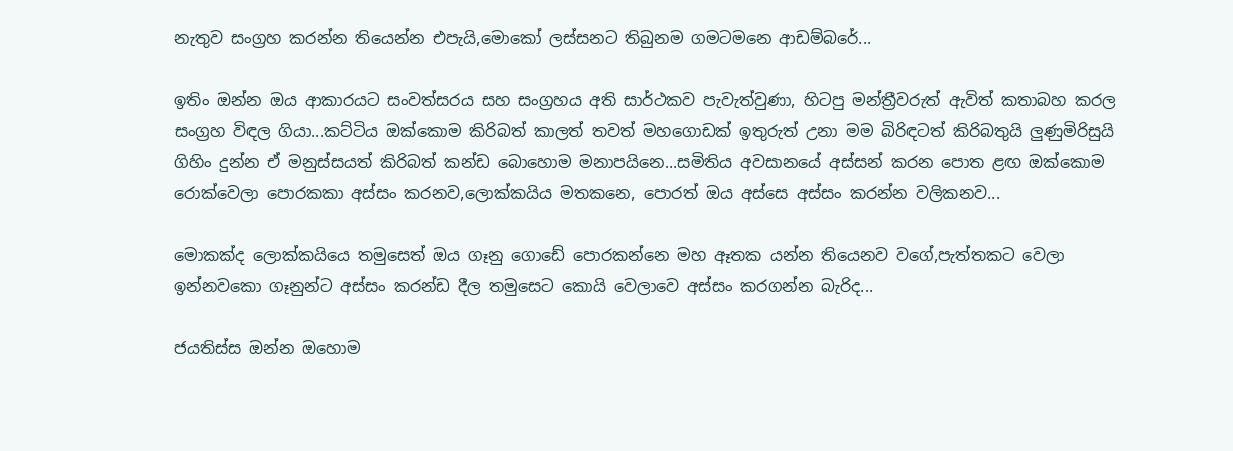නැතුව සංග්‍රහ කරන්න තියෙන්න එපැයි,මොකෝ ලස්සනට තිබුනම ගමටමනෙ ආඩම්බරේ...

ඉතිං ඔන්න ඔය ආකාරයට සංවත්සරය සහ සංග්‍රහය අති සාර්ථකව පැවැත්වුණා, හිටපු මන්ත්‍රීවරුත් ඇවිත් කතාබහ කරල සංග්‍රහ විඳල ගියා...කට්ටිය ඔක්කොම කිරිබත් කාලත් තවත් මහගොඩක් ඉතුරුත් උනා මම බිරිඳටත් කිරිබතුයි ලුණුමිරිසුයි ගිහිං දුන්න ඒ මනුස්සයත් කිරිබත් කන්ඩ බොහොම මනාපයිනෙ...සමිතිය අවසානයේ අස්සන් කරන පොත ළඟ ඔක්කොම රොක්වෙලා පොරකකා අස්සං කරනව,ලොක්කයිය මතකනෙ, පොරත් ඔය අස්සෙ අස්සං කරන්න වලිකනව...

මොකක්ද ලොක්කයියෙ තමුසෙත් ඔය ගෑනු ගොඩේ පොරකන්නෙ මහ ඈතක යන්න තියෙනව වගේ,පැත්තකට වෙලා ඉන්නවකො ගෑනුන්ට අස්සං කරන්ඩ දීල තමුසෙට කොයි වෙලාවෙ අස්සං කරගන්න බැරිද...

ජයතිස්ස ඔන්න ඔහොම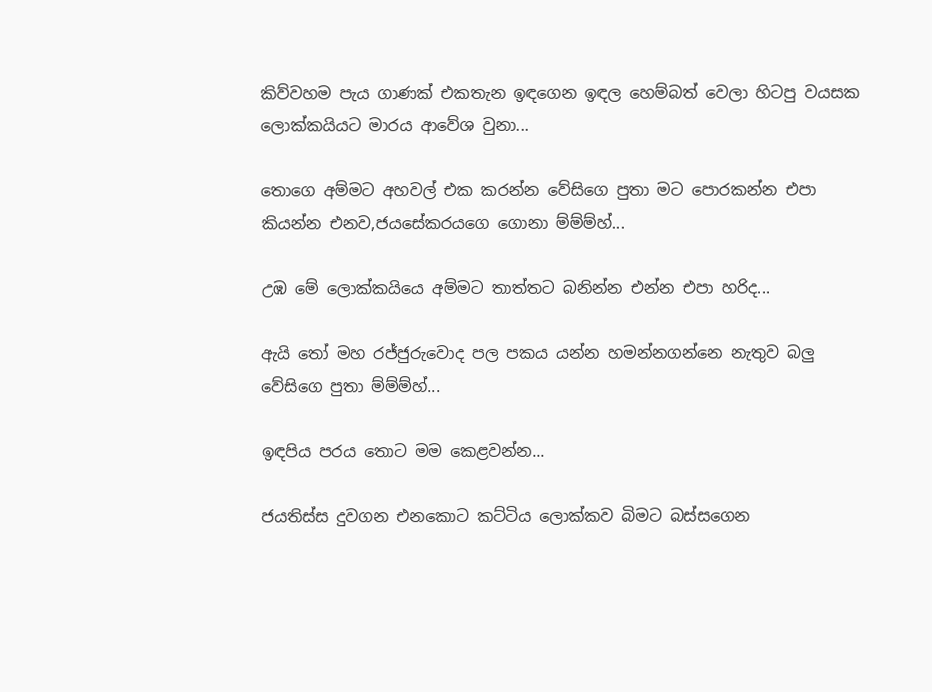කිව්වහම පැය ගාණක් එකතැන ඉඳගෙන ඉඳල හෙම්බත් වෙලා හිටපු වයසක ලොක්කයියට මාරය ආවේශ වුනා...

තොගෙ අම්මට අහවල් එක කරන්න වේසිගෙ පුතා මට පොරකන්න එපා කියන්න එනව,ජයසේකරයගෙ ගොනා ම්ම්ම්හ්...

උඹ මේ ලොක්කයියෙ අම්මට තාත්තට බනින්න එන්න එපා හරිද...

ඇයි තෝ මහ රජ්ජුරුවොද පල පකය යන්න හමන්නගන්නෙ නැතුව බලු වේසිගෙ පුතා ම්ම්ම්හ්...

ඉඳපිය පරය තොට මම කෙළවන්න...

ජයතිස්ස දුවගන එනකොට කට්ටිය ලොක්කව බිමට බස්සගෙන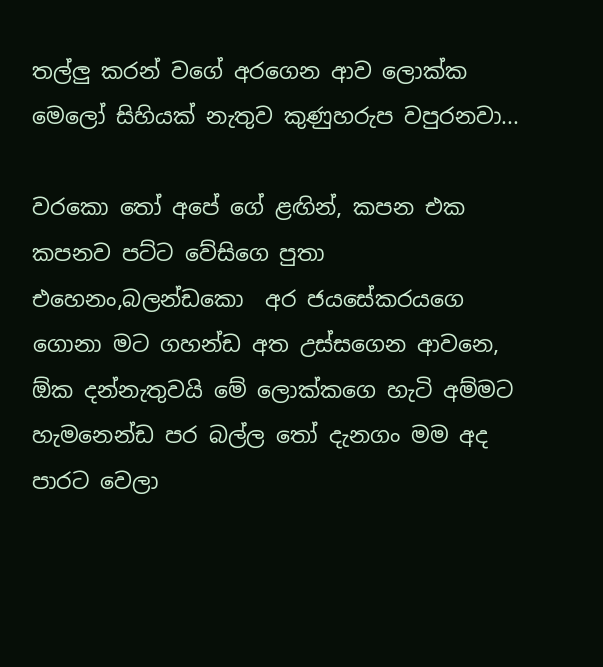තල්ලු කරන් වගේ අරගෙන ආව ලොක්ක මෙලෝ සිහියක් නැතුව කුණුහරුප වපුරනවා...

වරකො තෝ අපේ ගේ ළඟින්, කපන එක කපනව පට්ට වේසිගෙ පුතා එහෙනං,බලන්ඩකො  අර ජයසේකරයගෙ ගොනා මට ගහන්ඩ අත උස්සගෙන ආවනෙ, ඕක දන්නැතුවයි මේ ලොක්කගෙ හැටි අම්මට හැමනෙන්ඩ පර බල්ල තෝ දැනගං මම අද පාරට වෙලා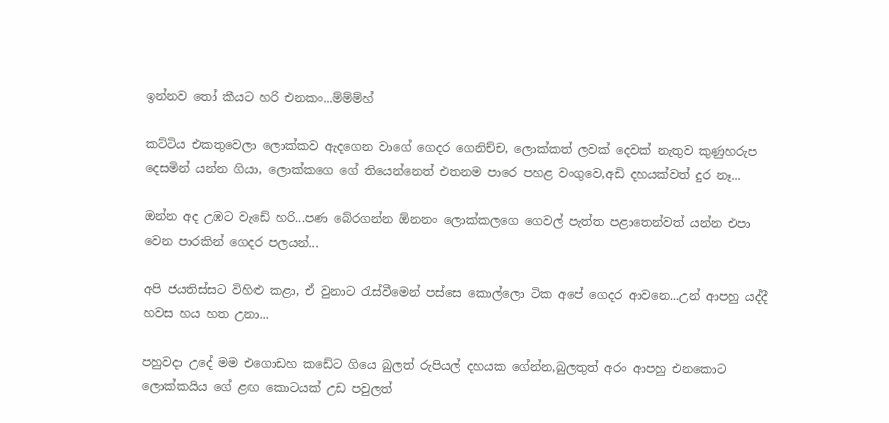ඉන්නව තෝ කීයට හරි එනකං...ම්ම්ම්හ්

කට්ටිය එකතුවෙලා ලොක්කව ඇදගෙන වාගේ ගෙදර ගෙනිච්ච, ලොක්කත් ලවක් දෙවක් නැතුව කුණුහරුප දෙසමින් යන්න ගියා, ලොක්කගෙ ගේ තියෙන්නෙත් එතනම පාරෙ පහළ වංගුවෙ,අඩි දහයක්වත් දුර නෑ...

ඔන්න අද උඹට වැඩේ හරි...පණ බේරගන්න ඕනනං ලොක්කලගෙ ගෙවල් පැත්ත පළාතෙන්වත් යන්න එපා වෙන පාරකින් ගෙදර පලයන්...

අපි ජයතිස්සට විහිළු කළා, ඒ වුනාට රැස්වීමෙන් පස්සෙ කොල්ලො ටික අපේ ගෙදර ආවනෙ...උන් ආපහු යද්දී හවස හය හත උනා...

පහුවදා උදේ මම එගොඩහ කඩේට ගියෙ බුලත් රුපියල් දහයක ගේන්න,බුලතුත් අරං ආපහු එනකොට ලොක්කයිය ගේ ළඟ කොටයක් උඩ පවුලත්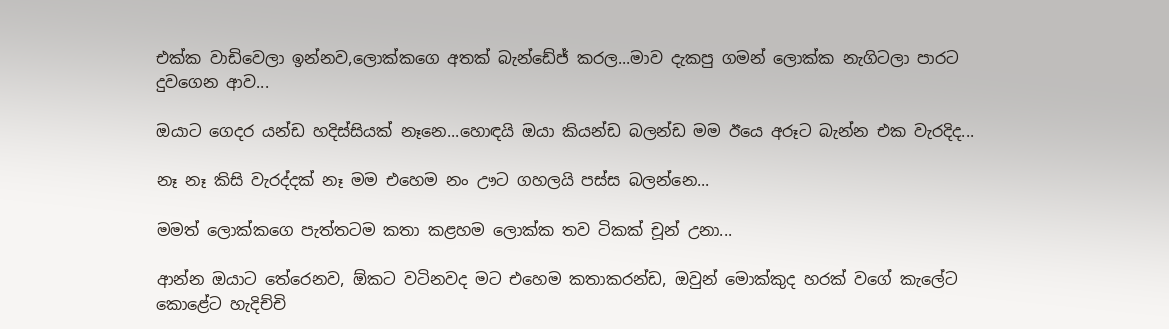එක්ක වාඩිවෙලා ඉන්නව,ලොක්කගෙ අතක් බැන්ඩේජ් කරල...මාව දැකපු ගමන් ලොක්ක නැගිටලා පාරට දුවගෙන ආව...

ඔයාට ගෙදර යන්ඩ හදිස්සියක් නෑනෙ...හොඳයි ඔයා කියන්ඩ බලන්ඩ මම ඊයෙ අරූට බැන්න එක වැරදිද...

නෑ නෑ කිසි වැරද්දක් නෑ මම එහෙම නං ඌට ගහලයි පස්ස බලන්නෙ...

මමත් ලොක්කගෙ පැත්තටම කතා කළහම ලොක්ක තව ටිකක් චූන් උනා...

ආන්න ඔයාට තේරෙනව, ඕකට වටිනවද මට එහෙම කතාකරන්ඩ, ඔවුන් මොක්කුද හරක් වගේ කැලේට කොළේට හැදිච්චි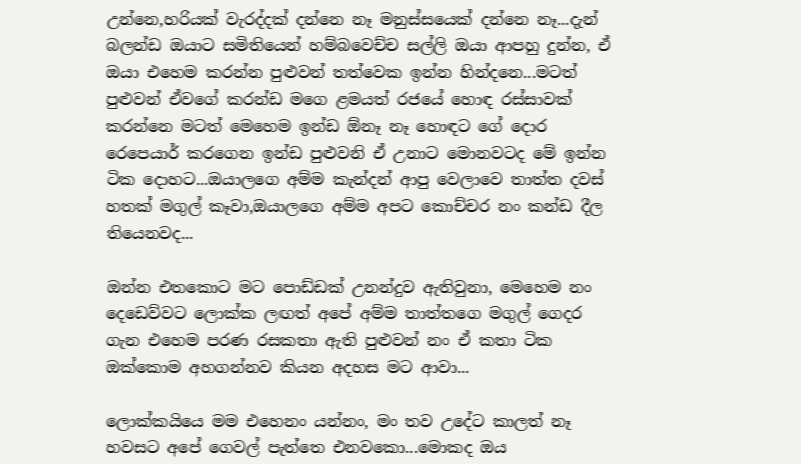උන්නෙ,හරියක් වැරද්දක් දන්නෙ නෑ මනුස්සයෙක් දන්නෙ නෑ...දැන් බලන්ඩ ඔයාට සමිතියෙන් හම්බවෙච්ච සල්ලි ඔයා ආපහු දුන්න, ඒ ඔයා එහෙම කරන්න පුළුවන් තත්වෙක ඉන්න හින්දනෙ...මටත් පුළුවන් ඒවගේ කරන්ඩ මගෙ ළමයත් රජයේ හොඳ රස්සාවක් කරන්නෙ මටත් මෙහෙම ඉන්ඩ ඕනෑ නෑ හොඳට ගේ දොර රෙපෙයාර් කරගෙන ඉන්ඩ පුළුවනි ඒ උනාට මොනවටද මේ ඉන්න ටික දොහට...ඔයාලගෙ අම්ම කැන්දන් ආපු වෙලාවෙ තාත්ත දවස් හතක් මගුල් කෑවා,ඔයාලගෙ අම්ම අපට කොච්චර නං කන්ඩ දීල තියෙනවද...

ඔන්න එතකොට මට පොඩ්ඩක් උනන්දුව ඇතිවුනා, මෙහෙම නං දෙඩෙව්වට ලොක්ක ලඟත් අපේ අම්ම තාත්තගෙ මගුල් ගෙදර ගැන එහෙම පරණ රසකතා ඇති පුළුවන් නං ඒ කතා ටික ඔක්කොම අහගන්නව කියන අදහස මට ආවා...

ලොක්කයියෙ මම එහෙනං යන්නං, මං තව උදේට කාලත් නෑ හවසට අපේ ගෙවල් පැත්තෙ එනවකො...මොකද ඔය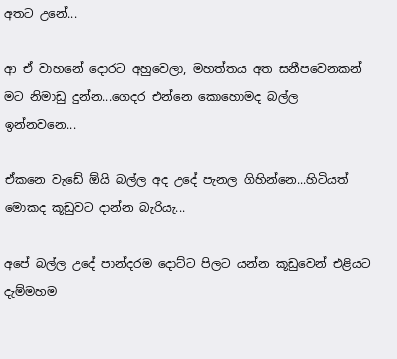අතට උනේ...

ආ ඒ වාහනේ දොරට අහුවෙලා, මහත්තය අත සනීපවෙනකන් මට නිමාඩු දුන්න...ගෙදර එන්නෙ කොහොමද බල්ල ඉන්නවනෙ...

ඒකනෙ වැඩේ ඕයි බල්ල අද උදේ පැනල ගිහින්නෙ...හිටියත් මොකද කූඩුවට දාන්න බැරියැ...

අපේ බල්ල උදේ පාන්දරම දොට්ට පිලට යන්න කූඩුවෙන් එළියට දැම්මහම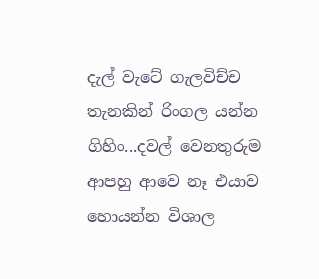දැල් වැටේ ගැලවිච්ච තැනකින් රිංගල යන්න ගිහිං...දවල් වෙනතුරුම ආපහු ආවෙ නෑ එයාව හොයන්න විශාල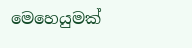මෙහෙයුමක්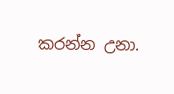කරන්න උනා.